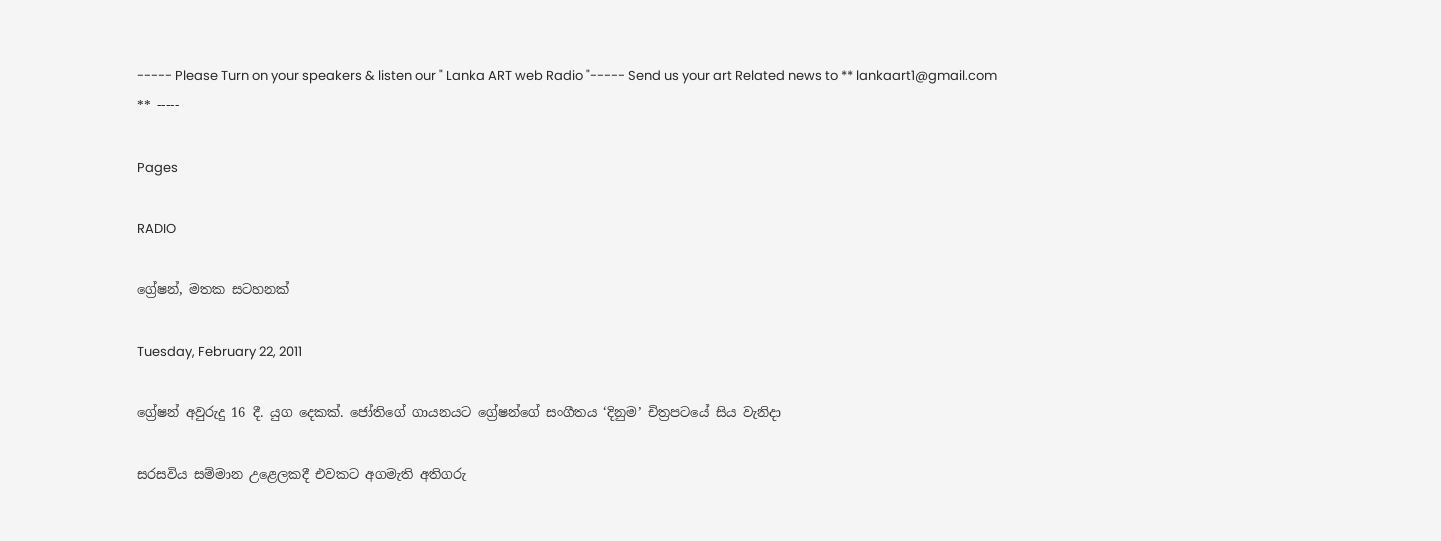----- Please Turn on your speakers & listen our " Lanka ART web Radio "----- Send us your art Related news to ** lankaart1@gmail.com ** -----

Pages

RADIO

ග්‍රේෂන්, මතක සටහනක්

Tuesday, February 22, 2011

ග්‍රේෂන් අවුරුදු 16 දී. යුග දෙකක්. ජෝතිගේ ගායනයට ග්‍රේෂන්ගේ සංගීතය ‘දිනුම’ චිත්‍රපටයේ සිය වැනිදා

සරසවිය සම්මාන උළෙලකදී එවකට අගමැති අතිගරු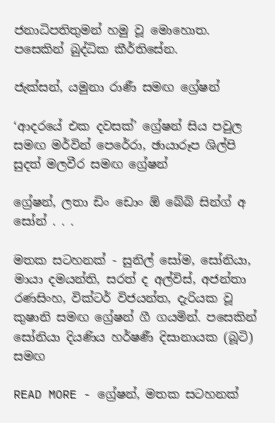ජනාධිපතිතුමන් හමු වූ මොහොත. පසෙකින් බුද්ධික කීර්තිසේන.

ජැක්සන්, යමුනා රාණී සමඟ ග්‍රේෂන්

‘ආදරයේ එක දවසක්’ ග්‍රේෂන් සිය පවුල සමඟ මර්වින් පෙරේරා, ඡායාරූප ශිල්පි සුදත් මලවීර සමඟ ග්‍රේෂන්

ග්‍රේෂන්, ලතා ඩිං ඩොං ඕ බේබි සින්ග් අ සෝන් . . .

මතක සටහනක් - සුනිල් සෝම, සෝනියා, මායා දමයන්ති, සරත් ද අල්විස්, අජන්තා රණසිංහ, වික්ටර් විජයන්ත, දැරියක වූ කුෂානි සමඟ ග්‍රේෂන් ගී ගයමින්. පසෙකින් සෝනියා දියණිය හර්ෂණී දිසානායක (බූටි) සමඟ

READ MORE - ග්‍රේෂන්, මතක සටහනක්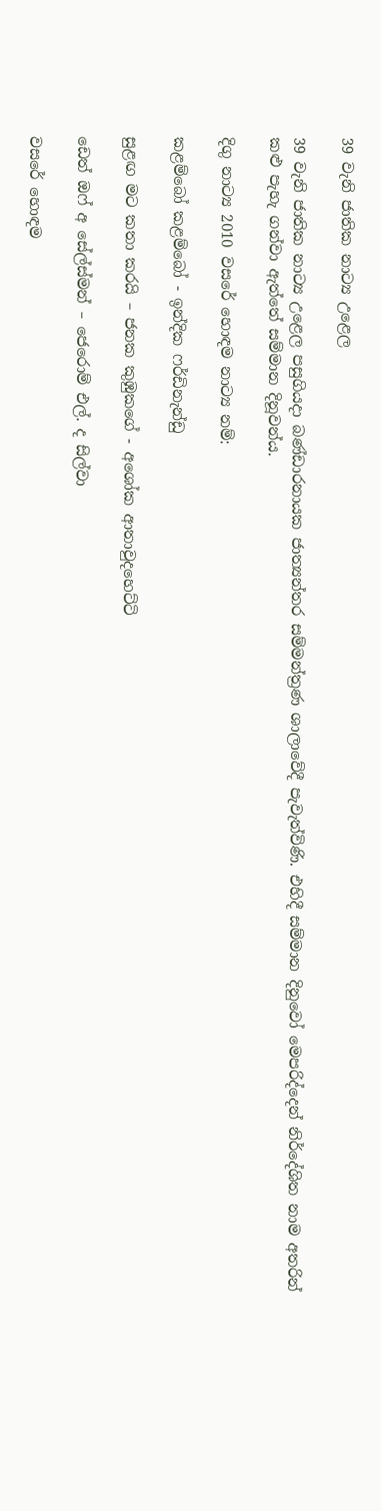39 වැනි ජාතික නාට්‍ය උළෙල

39 වැනි ජාතික නාට්‍ය උළෙල පසුගියදා බණ්ඩාරනායක ජාත්‍යන්තර සම්මන්ත්‍රණ ශාලාවේදී පැවැත්විණි. එහිදී සම්මාන දිනුවෝ මෙපරිද්දෙන් නිර්දේශිත නාම අතරින් කළු පැහැ ගන්වා ඇත්තේ සම්මාන දිනූවන්ය.

දිගු නාට්‍ය 2010 වසරේ හොඳම නාට්‍ය නම්:

කළම්බෝ කළම්බෝ - ඉන්දික ෆර්ඩිනැන්ඩු

සුළඟ මට කතා කරයි – ජනක කුඹුකගේ - අශෝක ආතාවුදහෙට්ටි

ඩෙත් ඔෆ් අ සේල්ස්මන් – ජෙරොම් එල්. ද සිල්වා

වසරේ හොඳම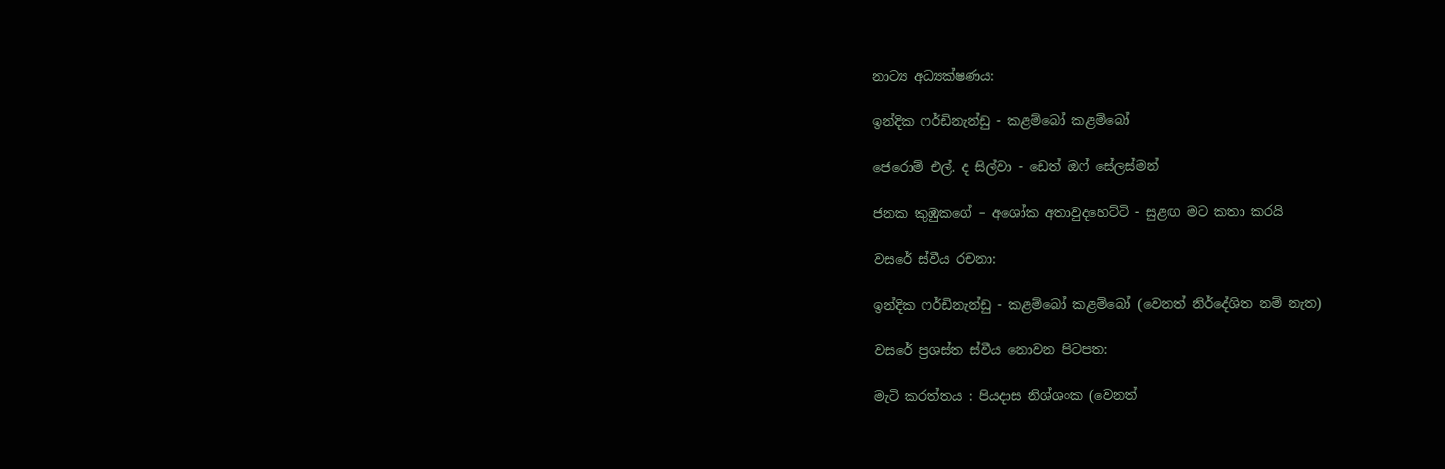නාට්‍ය අධ්‍යක්ෂණය:

ඉන්දික ෆර්ඩිනැන්ඩු - කළම්බෝ කළම්බෝ

ජෙරොම් එල්. ද සිල්වා - ඩෙත් ඔෆ් සේලස්මන්

ජනක කුඹුකගේ – අශෝක අතාවුදහෙට්ටි - සුළඟ මට කතා කරයි

වසරේ ස්වීය රචනා:

ඉන්දික ෆර්ඩිනැන්ඩු - කළම්බෝ කළම්බෝ (වෙනත් නිර්දේශිත නම් නැත)

වසරේ ප්‍රශස්ත ස්වීය නොවන පිටපත:

මැටි කරත්තය : පියදාස නිශ්ශංක (වෙනත්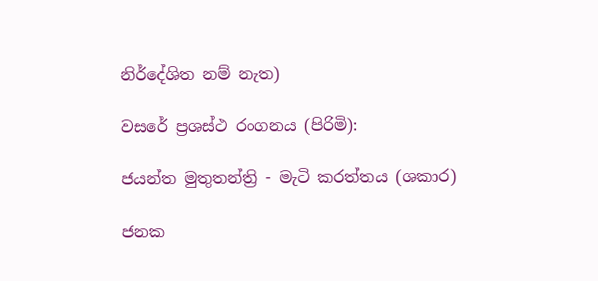නිර්දේශිත නම් නැත)

වසරේ ප්‍රශස්ථ රංගනය (පිරිමි):

ජයන්ත මුතුතන්ත්‍රි - මැටි කරත්තය (ශකාර)

ජනක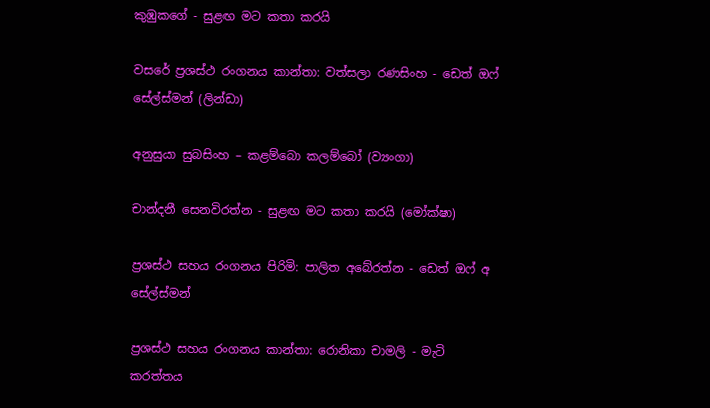කුඹුකගේ - සුළඟ මට කතා කරයි

වසරේ ප්‍රශස්ථ රංගනය කාන්තා: වත්සලා රණසිංහ - ඩෙත් ඔෆ් සේල්ස්මන් (ලින්ඩා)

අනුසුයා සුබසිංහ – කළම්බො කලම්බෝ (ව්‍යංගා)

චාන්දනී සෙනවිරත්න - සුළඟ මට කතා කරයි (මෝක්ෂා)

ප්‍රශස්ථ සහය රංගනය පිරිමි: පාලිත අබේරත්න - ඩෙත් ඔෆ් අ සේල්ස්මන්

ප්‍රශස්ථ සහය රංගනය කාන්තා: රොනිකා චාමලි - මැටි කරත්තය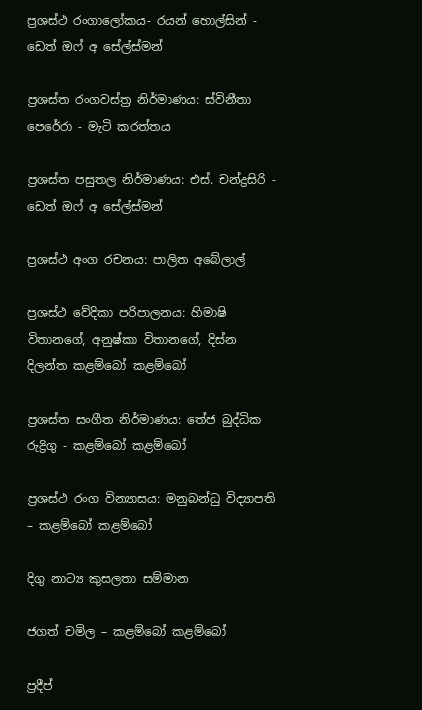ප්‍රශස්ථ රංගාලෝකය- රයන් හොල්සින් - ඩෙත් ඔෆ් අ සේල්ස්මන්

ප්‍රශස්ත රංගවස්ත්‍ර නිර්මාණය: ස්විනීතා පෙරේරා - මැටි කරත්තය

ප්‍රශස්ත පසුතල නිර්මාණය: එස්. චන්ද්‍රසිරි - ඩෙත් ඔෆ් අ සේල්ස්මන්

ප්‍රශස්ථ අංග රචනය: පාලිත අබේලාල්

ප්‍රශස්ථ වේදිකා පරිපාලනය: හිමාෂි විතානගේ, අනුෂ්කා විතානගේ, දිස්න දිලන්ත කළම්බෝ කළම්බෝ

ප්‍රශස්ත සංගීත නිර්මාණය: තේජ බුද්ධික රුද්‍රිගු - කළම්බෝ කළම්බෝ

ප්‍රශස්ථ රංග වින්‍යාසය: මනුබන්ධු විද්‍යාපති – කළම්බෝ කළම්බෝ

දිගු නාට්‍ය කුසලතා සම්මාන

ජගත් චමිල – කළම්බෝ කළම්බෝ

ප්‍රදීප්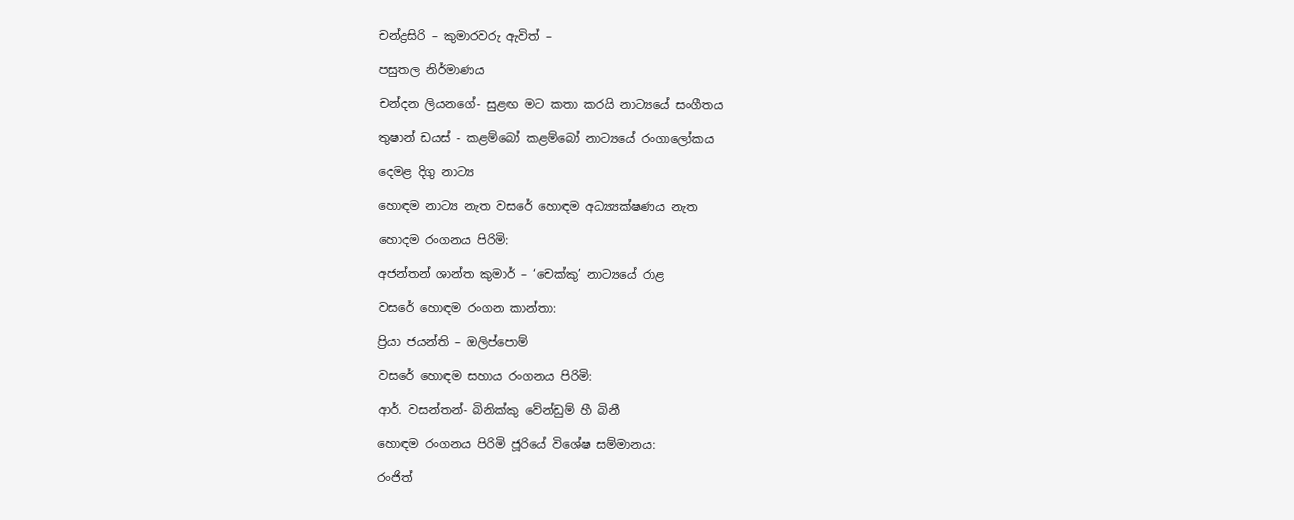චන්ද්‍රසිරි – කුමාරවරු ඇවිත් –

පසුතල නිර්මාණය

චන්දන ලියනගේ- සුළඟ මට කතා කරයි නාට්‍යයේ සංගීතය

තුෂාන් ඩයස් - කළම්බෝ කළම්බෝ නාට්‍යයේ රංගාලෝකය

දෙමළ දිගු නාට්‍ය

හොඳම නාට්‍ය නැත වසරේ හොඳම අධ්‍ය්‍යක්ෂණය නැත

හොදම රංගනය පිරිමි:

අජන්තන් ශාන්ත කුමාර් – ‘චෙක්කු’ නාට්‍යයේ රාළ

වසරේ හොඳම රංගන කාන්තා:

ප්‍රියා ජයන්ති – ඔලිප්පොම්

වසරේ හොඳම සහාය රංගනය පිරිමි:

ආර්. වසන්තන්- බිනික්කු වේන්ඩුම් හී බිනී

හොඳම රංගනය පිරිමි ජූරියේ විශේෂ සම්මානය:

රංජිත්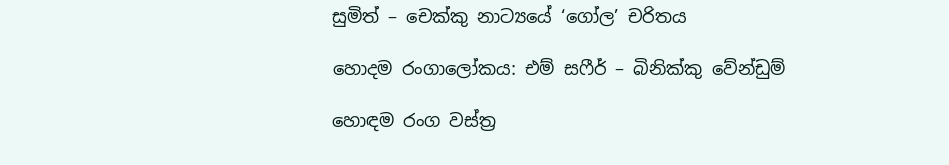සුමිත් – චෙක්කු නාට්‍යයේ ‘ගෝල’ චරිතය

හොදම රංගාලෝකය: එම් සෆීර් – බිනික්කු වේන්ඩුම්

හොඳම රංග වස්ත්‍ර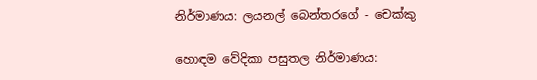නිර්මාණය: ලයනල් බෙන්තරගේ - චෙක්කු

හොඳම වේදිකා පසුතල නිර්මාණය: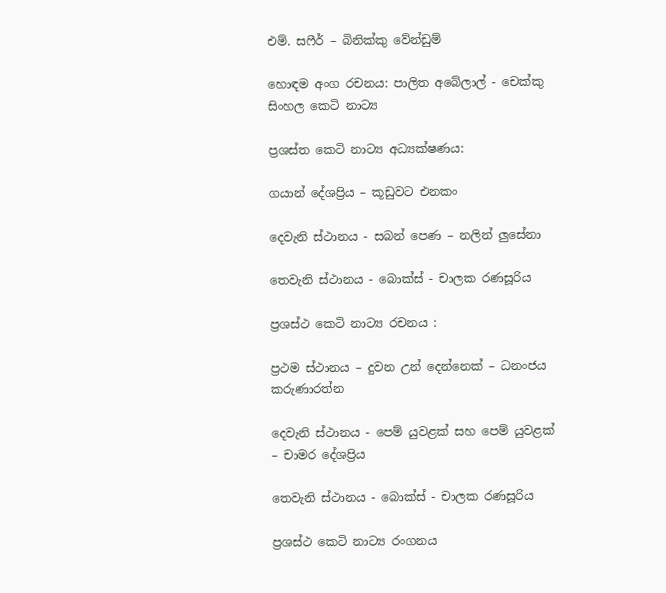එම්. සෆීර් – බිනික්කු වේන්ඩුම්

හොඳම අංග රචනය: පාලිත අබේලාල් - චෙක්කු සිංහල කෙටි නාට්‍ය

ප්‍රශස්ත කෙටි නාට්‍ය අධ්‍යක්ෂණය:

ගයාන් දේශප්‍රිය – කූඩුවට එනකං

දෙවැනි ස්ථානය - සබන් පෙණ – නලින් ලුසේනා

තෙවැනි ස්ථානය - බොක්ස් - චාලක රණසූරිය

ප්‍රශස්ථ කෙටි නාට්‍ය රචනය :

ප්‍රථම ස්ථානය – දුවන උන් දෙන්නෙක් – ධනංජය කරුණාරත්න

දෙවැනි ස්ථානය - පෙම් යුවළක් සහ පෙම් යුවළක් – චාමර දේශප්‍රිය

තෙවැනි ස්ථානය - බොක්ස් - චාලක රණසූරිය

ප්‍රශස්ථ කෙටි නාට්‍ය රංගනය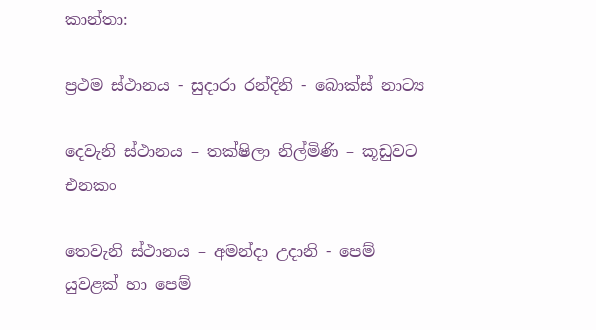කාන්තා:

ප්‍රථම ස්ථානය - සුදාරා රන්දිනි - බොක්ස් නාට්‍ය

දෙවැනි ස්ථානය – තක්ෂිලා නිල්මිණි – කූඩුවට එනකං

තෙවැනි ස්ථානය – අමන්දා උදානි - පෙම් යුවළක් හා පෙම්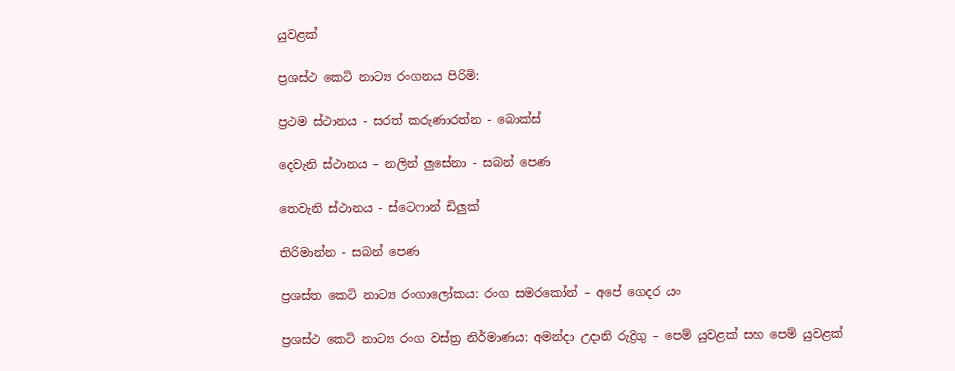යුවළක්

ප්‍රශස්ථ කෙටි නාට්‍ය රංගනය පිරිමි:

ප්‍රථම ස්ථානය - සරත් කරුණාරත්න - බොක්ස්

දෙවැනි ස්ථානය – නලින් ලුසේනා - සබන් පෙණ

තෙවැනි ස්ථානය - ස්ටෙෆාන් ඩිලුක්

තිරිමාන්න - සබන් පෙණ

ප්‍රශස්ත කෙටි නාට්‍ය රංගාලෝකය: රංග සමරකෝන් – අපේ ගෙදර යං

ප්‍රශස්ථ කෙටි නාට්‍ය රංග වස්ත්‍ර නිර්මාණය: අමන්දා උදානි රුද්‍රිගු – පෙම් යුවළක් සහ පෙම් යුවළක්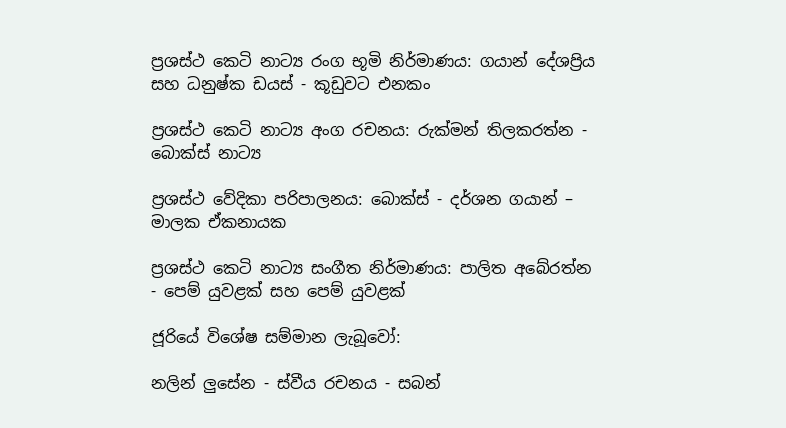ප්‍රශස්ථ කෙටි නාට්‍ය රංග භූමි නිර්මාණය: ගයාන් දේශප්‍රිය සහ ධනුෂ්ක ඩයස් - කූඩුවට එනකං

ප්‍රශස්ථ කෙටි නාට්‍ය අංග රචනය: රුක්මන් තිලකරත්න - බොක්ස් නාට්‍ය

ප්‍රශස්ථ වේදිකා පරිපාලනය: බොක්ස් - දර්ශන ගයාන් – මාලක ඒකනායක

ප්‍රශස්ථ කෙටි නාට්‍ය සංගීත නිර්මාණය: පාලිත අබේරත්න - පෙම් යුවළක් සහ පෙම් යුවළක්

ජූරියේ විශේෂ සම්මාන ලැබූවෝ:

නලින් ලුසේන - ස්වීය රචනය - සබන්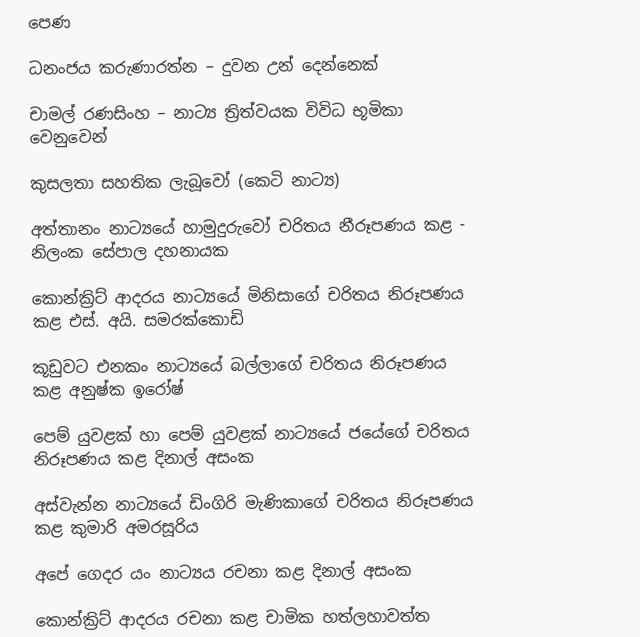පෙණ

ධනංජය කරුණාරත්න – දුවන උන් දෙන්නෙක්

චාමල් රණසිංහ – නාට්‍ය ත්‍රිත්වයක විවිධ භූමිකා වෙනුවෙන්

කුසලතා සහතික ලැබූවෝ (කෙටි නාට්‍ය)

අත්තානං නාට්‍යයේ හාමුදුරුවෝ චරිතය නීරූපණය කළ - නිලංක සේපාල දහනායක

කොන්ක්‍රිට් ආදරය නාට්‍යයේ මිනිසාගේ චරිතය නිරූපණය කළ එස්. අයි. සමරක්කොඩි

කූඩුවට එනකං නාට්‍යයේ බල්ලාගේ චරිතය නිරූපණය කළ අනුෂ්ක ඉරෝෂ්

පෙම් යුවළක් හා පෙම් යුවළක් නාට්‍යයේ ජයේගේ චරිතය නිරූපණය කළ දිනාල් අසංක

අස්වැන්න නාට්‍යයේ ඩිංගිරි මැණිකාගේ චරිතය නිරූපණය කළ කුමාරි අමරසූරිය

අපේ ගෙදර යං නාට්‍යය රචනා කළ දිනාල් අසංක

කොන්ක්‍රිට් ආදරය රචනා කළ චාමික හත්ලහාවත්ත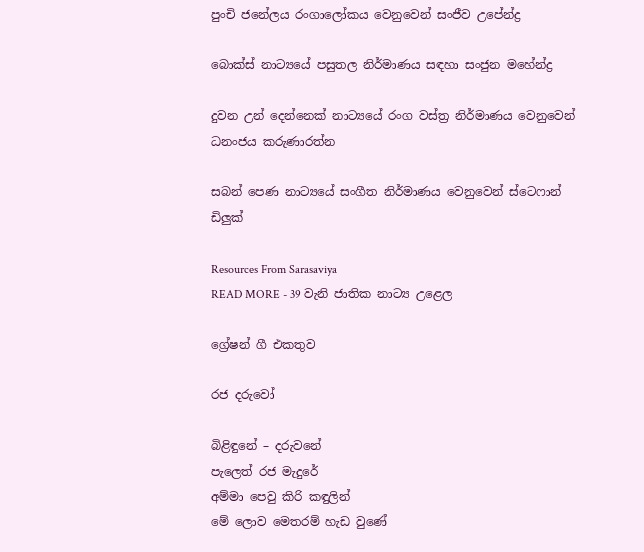පුංචි ජනේලය රංගාලෝකය වෙනුවෙන් සංජීව උපේන්ද්‍ර

බොක්ස් නාට්‍යයේ පසුතල නිර්මාණය සඳහා සංජුන මහේන්ද්‍ර

දුවන උන් දෙන්නෙක් නාට්‍යයේ රංග වස්ත්‍ර නිර්මාණය වෙනුවෙන් ධනංජය කරුණාරත්න

සබන් පෙණ නාට්‍යයේ සංගීත නිර්මාණය වෙනුවෙන් ස්ටෙෆාන් ඩිලුක්

Resources From Sarasaviya
READ MORE - 39 වැනි ජාතික නාට්‍ය උළෙල

ග්‍රේෂන් ගී එකතුව

රජ දරුවෝ

බිළිඳුනේ – දරුවනේ
පැලෙත් රජ මැදුරේ
අම්මා පෙවු කිරි කඳුලින්
මේ ලොව මෙතරම් හැඩ වුණේ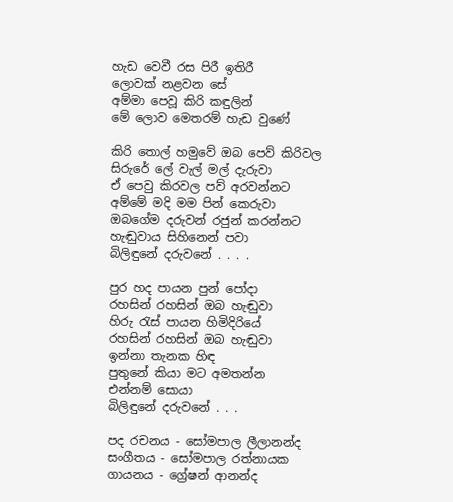හැඩ වෙවී රස පිරී ඉතිරී
ලොවක් නළවන සේ
අම්මා පෙවූ කිරි කඳුලින්
මේ ලොව මෙතරම් හැඩ වුණේ

කිරි තොල් හමුවේ ඔබ පෙව් කිරිවල
සිරුරේ ලේ වැල් මල් දැරුවා
ඒ පෙවු කිරවල පව් අරවන්නට
අම්මේ මදි මම පින් කෙරුවා
ඔබගේම දරුවන් රජුන් කරන්නට
හැඬුවාය සිහිනෙන් පවා
බිලිඳුනේ දරුවනේ . . . .

පුර හද පායන පුන් පෝදා
රහසින් රහසින් ඔබ හැඬුවා
හිරු රැස් පායන හිමිදිරියේ
රහසින් රහසින් ඔබ හැඬුවා
ඉන්නා තැනක හිඳ
පුතුනේ කියා මට අමතන්න
එන්නම් සොයා
බිලිඳුනේ දරුවනේ . . .

පද රචනය - සෝමපාල ලීලානන්ද
සංගීතය - සෝමපාල රත්නායක
ගායනය - ග්‍රේෂන් ආනන්ද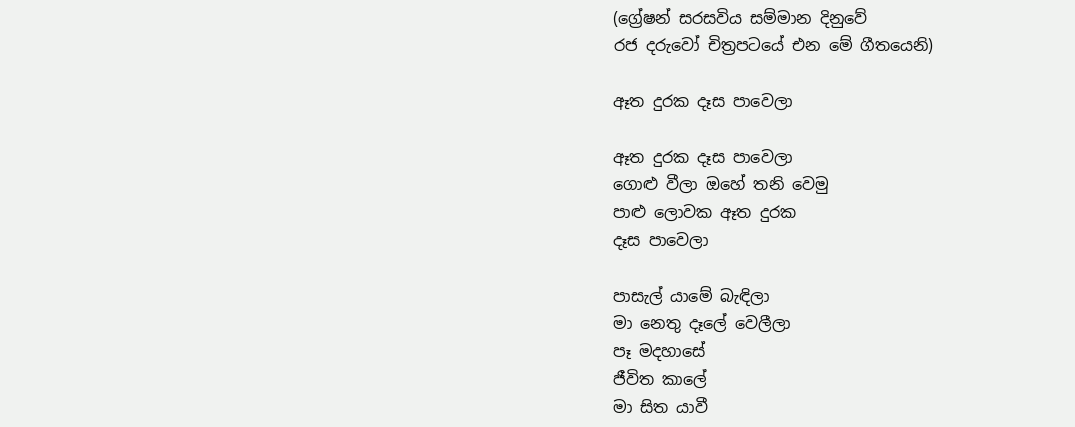(ග්‍රේෂන් සරසවිය සම්මාන දිනුවේ
රජ දරුවෝ චිත්‍රපටයේ එන මේ ගීතයෙනි)

ඈත දුරක දෑස පාවෙලා

ඈත දුරක දෑස පාවෙලා
ගොළු වීලා ඔහේ තනි වෙමු
පාළු ලොවක ඈත දුරක
දෑස පාවෙලා

පාසැල් යාමේ බැඳිලා
මා නෙතු දෑලේ වෙලීලා
පෑ මදහාසේ
ජීවිත කාලේ
මා සිත යාවී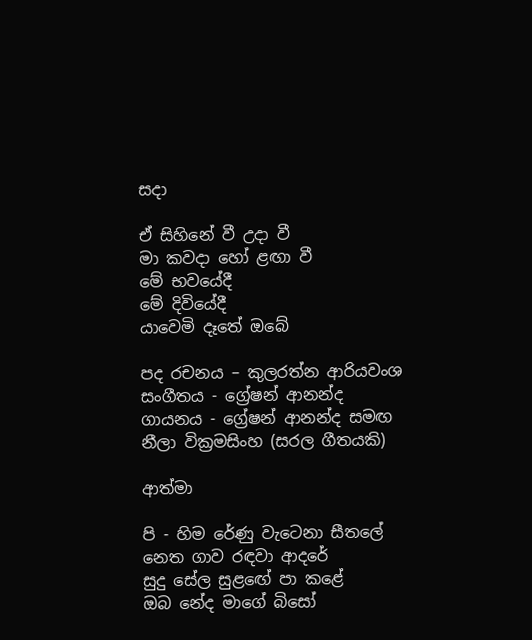සදා

ඒ සිහිනේ වී උදා වී
මා කවදා හෝ ළඟා වී
මේ භවයේදී
මේ දිවියේදී
යාවෙමි දෑතේ ඔබේ

පද රචනය – කුලරත්න ආරියවංශ
සංගීතය - ග්‍රේෂන් ආනන්ද
ගායනය - ග්‍රේෂන් ආනන්ද සමඟ
නීලා වික්‍රමසිංහ (සරල ගීතයකි)

ආත්මා

පි - හිම රේණු වැටෙනා සීතලේ
නෙත ගාව රඳවා ආදරේ
සුදු සේල සුළඟේ පා කළේ
ඔබ නේද මාගේ බිසෝ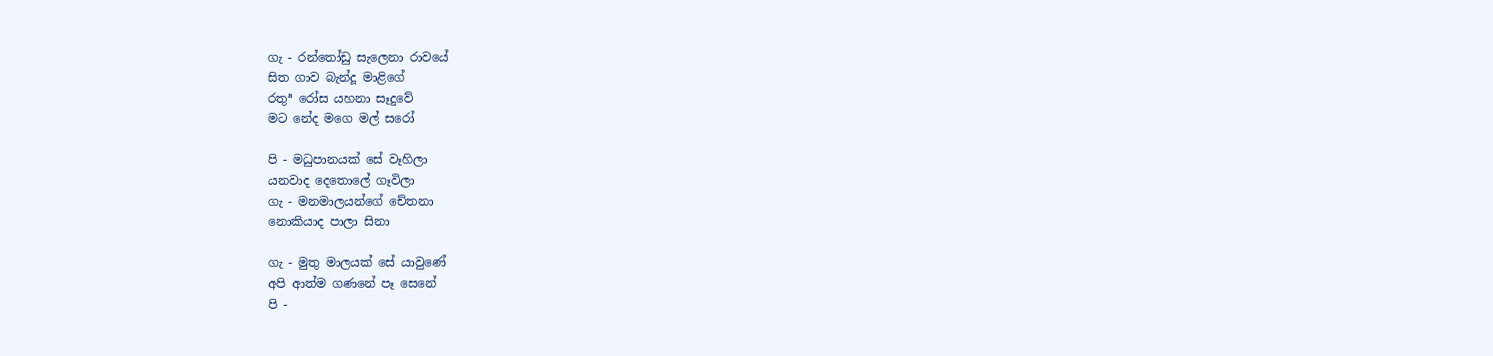ගැ - රන්තෝඩු සැලෙනා රාවයේ
සිත ගාව බැන්දූ මාළිගේ
රතුª රෝස යහනා සෑදුවේ
මට නේද මගෙ මල් සරෝ

පි - මධුපානයක් සේ වෑහිලා
යනවාද දෙතොලේ ගෑවිලා
ගැ - මනමාලයන්ගේ චේතනා
නොකියාද පාලා සිනා

ගැ - මුතු මාලයක් සේ යාවුණේ
අපි ආත්ම ගණනේ පෑ සෙනේ
පි -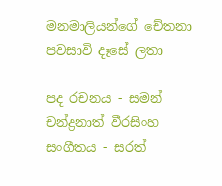මනමාලියන්ගේ චේතනා
පවසාවි දෑසේ ලතා

පද රචනය - සමන් චන්ද්‍රනාත් වීරසිංහ
සංගීතය - සරත්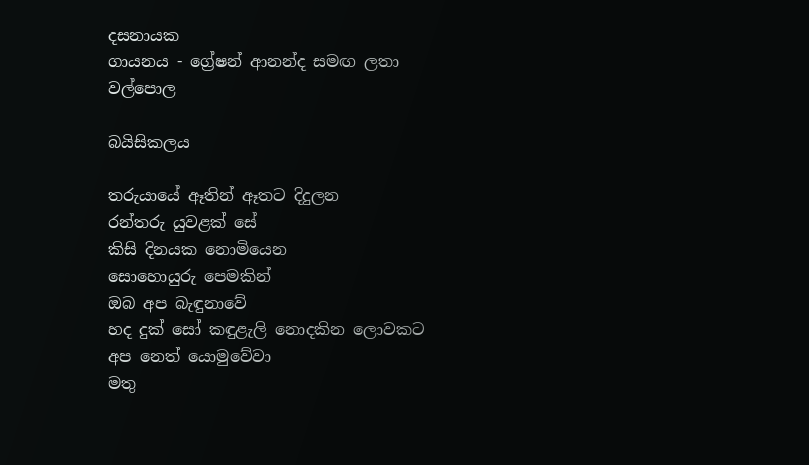දසනායක
ගායනය - ග්‍රේෂන් ආනන්ද සමඟ ලතා වල්පොල

බයිසිකලය

තරුයායේ ඈතින් ඈතට දිදුලන
රන්තරු යුවළක් සේ
කිසි දිනයක නොමියෙන
සොහොයුරු පෙමකින්
ඔබ අප බැඳුනාවේ
හද දුක් සෝ කඳුළැලි නොදකින ලොවකට
අප නෙත් යොමුවේවා
මතු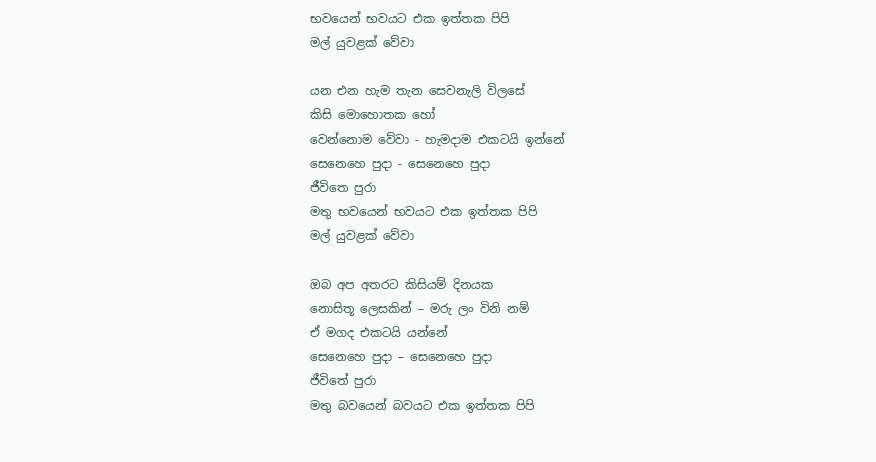භවයෙන් භවයට එක ඉත්තක පිපි
මල් යුවළක් වේවා

යන එන හැම තැන සෙවනැලි විලසේ
කිසි මොහොතක හෝ
වෙන්නොම වේවා - හැමදාම එකටයි ඉන්නේ
සෙනෙහෙ පුදා - සෙනෙහෙ පුදා
ජීවිතෙ පුරා
මතු භවයෙන් භවයට එක ඉත්තක පිපි
මල් යුවළක් වේවා

ඔබ අප අතරට කිසියම් දිනයක
නොසිතූ ලෙසකින් – මරු ලං විනි නම්
ඒ මගද එකටයි යන්නේ
සෙනෙහෙ පුදා – සෙනෙහෙ පුදා
ජීවිතේ පුරා
මතු බවයෙන් බවයට එක ඉත්තක පිපි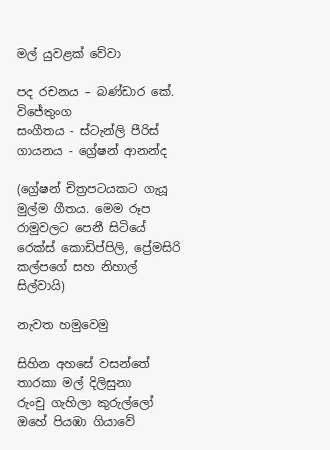මල් යුවළක් වේවා

පද රචනය – බණ්ඩාර කේ. විජේතුංග
සංගීතය - ස්ටැන්ලි පීරිස්
ගායනය - ග්‍රේෂන් ආනන්ද

(ග්‍රේෂන් චිත්‍රපටයකට ගැයූ මුල්ම ගීතය. මෙම රූප රාමුවලට පෙනී සිටියේ රෙක්ස් කොඩිප්පිලි, ප්‍රේමසිරි කල්පගේ සහ නිහාල් සිල්වායි)

නැවත හමුවෙමු

සිහින අහසේ වසන්තේ
තාරකා මල් දිලිසුනා
රුංචු ගැහිලා කුරුල්ලෝ
ඔහේ පියඹා ගියාවේ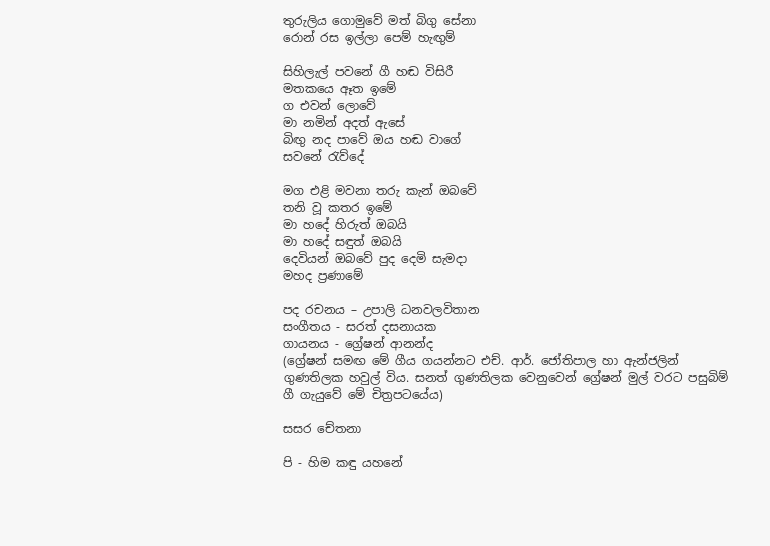තුරුලිය ගොමුවේ මත් බිගු සේනා
රොන් රස ඉල්ලා පෙම් හැඟුම්

සිහිලැල් පවනේ ගී හඬ විසිරී
මතකයෙ ඈත ඉමේ
ග එවන් ලොවේ
මා නමින් අදත් ඇසේ
බිඟු නද පාවේ ඔය හඬ වාගේ
සවනේ රැව්දේ

මග එළි මවනා තරු කැන් ඔබවේ
තනි වූ කතර ඉමේ
මා හදේ හිරුත් ඔබයි
මා හදේ සඳුත් ඔබයි
දෙවියන් ඔබවේ පුද දෙමි සැමදා
මහද ප්‍රණාමේ

පද රචනය – උපාලි ධනවලවිතාන
සංගීතය - සරත් දසනායක
ගායනය - ග්‍රේෂන් ආනන්ද
(ග්‍රේෂන් සමඟ මේ ගීය ගයන්නට එච්. ආර්. ජෝතිපාල හා ඇන්ජලින් ගුණතිලක හවුල් විය. සනත් ගුණතිලක වෙනුවෙන් ග්‍රේෂන් මුල් වරට පසුබිම් ගී ගැයුවේ මේ චිත්‍රපටයේය)

සසර චේතනා

පි - හිම කඳු යහනේ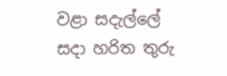වළා සදැල්ලේ
සදා හරිත තුරු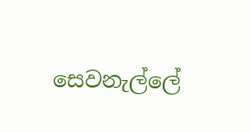සෙවනැල්ලේ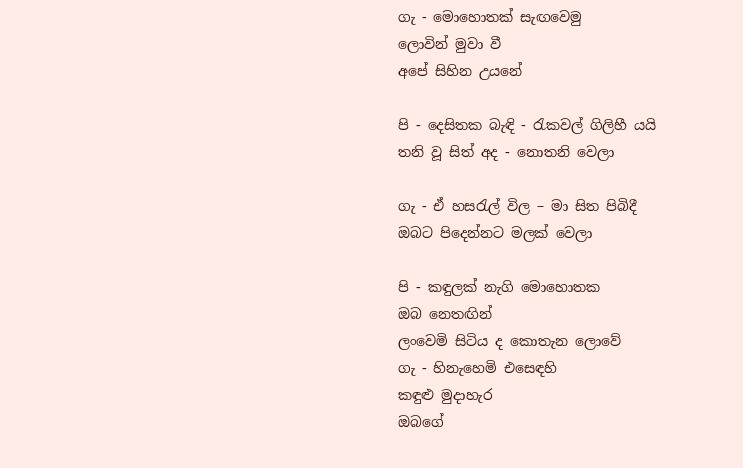ගැ - මොහොතක් සැඟවෙමු
ලොවින් මුවා වී
අපේ සිහින උයනේ

පි - දෙසිතක බැඳි - රැකවල් ගිලිහී යයි
තනි වූ සිත් අද - නොතනි වෙලා

ගැ - ඒ හසරැල් විල – මා සිත පිබිදී
ඔබට පිදෙන්නට මලක් වෙලා

පි - කඳුලක් නැගි මොහොතක
ඔබ නෙතඟින්
ලංවෙමි සිටිය ද කොතැන ලොවේ
ගැ - හිනැහෙමි එසෙඳහි
කඳුළු මුදාහැර
ඔබගේ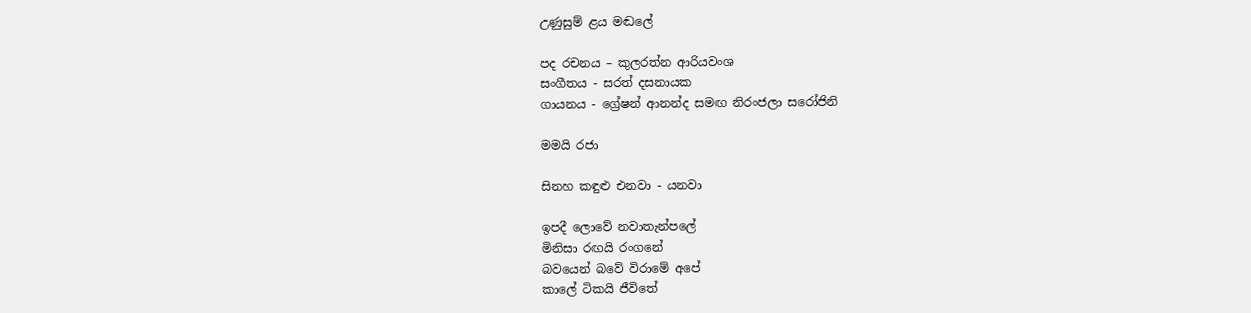උණුසුම් ළය මඬලේ

පද රචනය – කුලරත්න ආරියවංශ
සංගීතය - සරත් දසනායක
ගායනය - ග්‍රේෂන් ආනන්ද සමඟ නිරංජලා සරෝජිනි

මමයි රජා

සිනහ කඳුළු එනවා - යනවා

ඉපදී ලොවේ නවාතැන්පලේ
මිනිසා රඟයි රංගනේ
බවයෙන් බවේ විරාමේ අපේ
කාලේ ටිකයි ජීවිතේ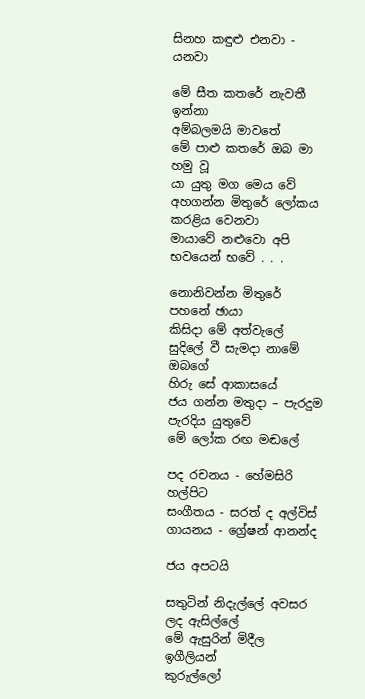සිනහ කඳුළු එනවා - යනවා

මේ සීත කතරේ නැවතී ඉන්නා
අම්බලමයි මාවතේ
මේ පාළු කතරේ ඔබ මා හමු වූ
යා යුතු මග මෙය වේ
අහගන්න මිතුරේ ලෝකය කරළිය වෙනවා
මායාවේ නළුවො අපි
භවයෙන් භවේ . . .

නොනිවන්න මිතුරේ පහනේ ඡායා
කිසිදා මේ අත්වැලේ
සුදිලේ වී සැමදා නාමේ ඔබගේ
හිරු සේ ආකාසයේ
ජය ගන්න මතුදා – පැරදුම පැරදිය යුතුවේ
මේ ලෝක රඟ මඬලේ

පද රචනය - හේමසිරි හල්පිට
සංගීතය - සරත් ද අල්විස්
ගායනය - ග්‍රේෂන් ආනන්ද

ජය අපටයි

සතුටින් නිදැල්ලේ අවසර ලද ඇසිල්ලේ
මේ ඇසුරින් මිදීල ඉගීලියන්
කුරුල්ලෝ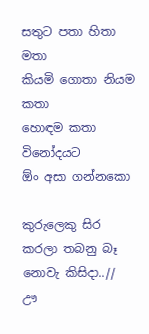සතුට පතා හිතා මතා
කියමි ගොතා නියම කතා
හොඳම කතා විනෝදයට
ඕං අසා ගන්නකො

කුරුලෙකු සිර කරලා තබනු බෑ
නොවැ කිසිදා..//
ඌ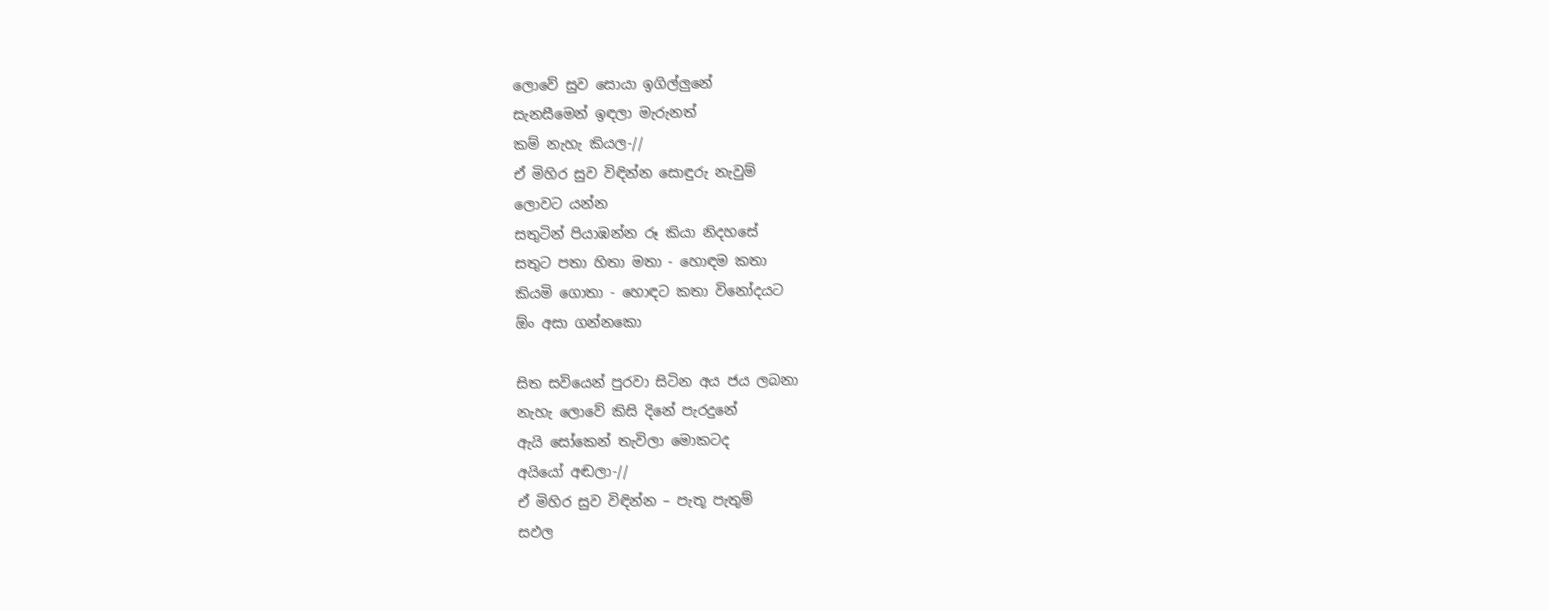ලොවේ සුව සොයා ඉගිල්ලුනේ
සැනසීමෙන් ඉඳලා මැරුනත්
කම් නැහැ කියල-//
ඒ මිහිර සුව විඳින්න සොඳුරු නැවුම්
ලොවට යන්න
සතුටින් පියාඹන්න රූ කියා නිදහසේ
සතුට පතා හිතා මතා - හොඳම කතා
කියමි ගොතා - හොඳට කතා විනෝදයට
ඕං අසා ගන්නකො

සිත සවියෙන් පුරවා සිටින අය ජය ලබනා
නැහැ ලොවේ කිසි දිනේ පැරදුනේ
ඇයි සෝකෙන් තැවිලා මොකටද
අයියෝ අඬලා-//
ඒ මිහිර සුව විඳින්න – පැතූ පැතුම්
සඵල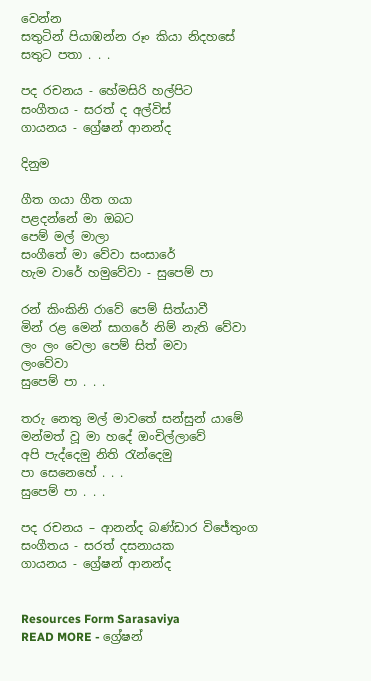වෙන්න
සතුටින් පියාඹන්න රූං කියා නිදහසේ
සතුට පතා . . .

පද රචනය - හේමසිරි හල්පිට
සංගීතය - සරත් ද අල්විස්
ගායනය - ග්‍රේෂන් ආනන්ද

දිනුම

ගීත ගයා ගීත ගයා
පළදන්නේ මා ඔබට
පෙම් මල් මාලා
සංගීතේ මා වේවා සංසාරේ
හැම වාරේ හමුවේවා - සුපෙම් පා

රන් කිංකිනි රාවේ පෙම් සිත්යාවී
මින් රළ මෙන් සාගරේ නිම් නැති වේවා
ලං ලං වෙලා පෙම් සිත් මවා
ලංවේවා
සුපෙම් පා . . .

තරු නෙතු මල් මාවතේ සන්සුන් යාමේ
මන්මත් වූ මා හදේ ඔංචිල්ලාවේ
අපි පැද්දෙමු නිති රැන්දෙමු
පා සෙනෙහේ . . .
සුපෙම් පා . . .

පද රචනය – ආනන්ද බණ්ඩාර විජේතුංග
සංගීතය - සරත් දසනායක
ගායනය - ග්‍රේෂන් ආනන්ද


Resources Form Sarasaviya
READ MORE - ග්‍රේෂන්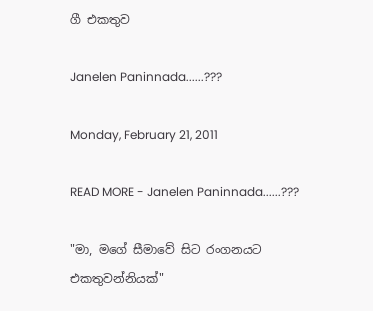ගී එකතුව

Janelen Paninnada......???

Monday, February 21, 2011

READ MORE - Janelen Paninnada......???

"මා, මගේ සීමාවේ සිට රංගනයට එකතුවන්නියක්‌"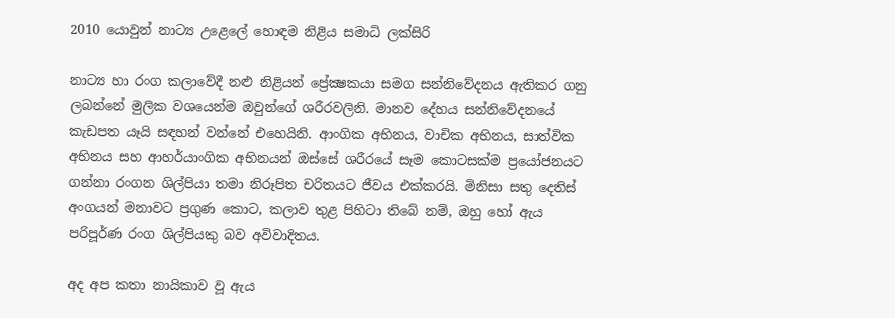2010 යොවුන් නාට්‍ය උළෙලේ හොඳම නිළිය සමාධි ලක්‌සිරි

නාට්‍ය හා රංග කලාවේදී නළු නිළියන් ප්‍රේක්‍ෂකයා සමග සන්නිවේදනය ඇතිකර ගනු ලබන්නේ මුලික වශයෙන්ම ඔවුන්ගේ ශරීරවලිනි. මානව දේහය සන්නිවේදනයේ කැඩපත යෑයි සඳහන් වන්නේ එහෙයිනි. ආංගික අභිනය, වාචික අභිනය, සාත්වික අභිනය සහ ආහර්යාංගික අභිනයන් ඔස්‌සේ ශරීරයේ සෑම කොටසක්‌ම ප්‍රයෝජනයට ගන්නා රංගන ශිල්පියා තමා නිරූපිත චරිතයට ජීවය එක්‌කරයි. මිනිසා සතු දෙතිස්‌ අංගයන් මනාවට ප්‍රගුණ කොට, කලාව තුළ පිහිටා තිබේ නම්, ඔහු හෝ ඇය පරිපූර්ණ රංග ශිල්පියකු බව අවිවාදිතය.

අද අප කතා නායිකාව වූ ඇය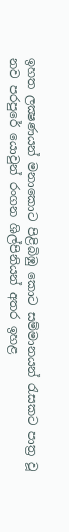ඉහත ලක්‍ෂණයන් මනාකොට පිළිබිඹු කොට සම්මානයන් රැසකට පාත්‍ර වූ නව පරපුරේ යොවුන් රංගන ශිල්පිනියන් අතර ඉහළ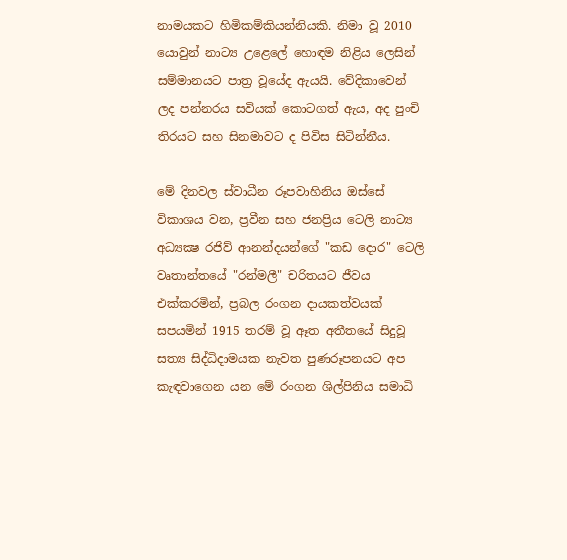නාමයකට හිමිකම්කියන්නියකි. නිමා වූ 2010 යොවුන් නාට්‍ය උළෙලේ හොඳම නිළිය ලෙසින් සම්මානයට පාත්‍ර වූයේද ඇයයි. වේදිකාවෙන් ලද පන්නරය සවියක්‌ කොටගත් ඇය, අද පුංචි තිරයට සහ සිනමාවට ද පිවිස සිටින්නීය.

මේ දිනවල ස්‌වාධීන රූපවාහිනිය ඔස්‌සේ විකාශය වන, ප්‍රවීන සහ ජනප්‍රිය ටෙලි නාට්‍ය අධ්‍යක්‍ෂ රජිව් ආනන්දයන්ගේ "කඩ දොර" ටෙලි වෘතාන්තයේ "රන්මලී" චරිතයට ජීවය එක්‌කරමින්, ප්‍රබල රංගන දායකත්වයක්‌ සපයමින් 1915 තරම් වූ ඈත අතීතයේ සිදුවූ සත්‍ය සිද්ධිදාමයක නැවත පුණරූපනයට අප කැඳවාගෙන යන මේ රංගන ශිල්පිනිය සමාධි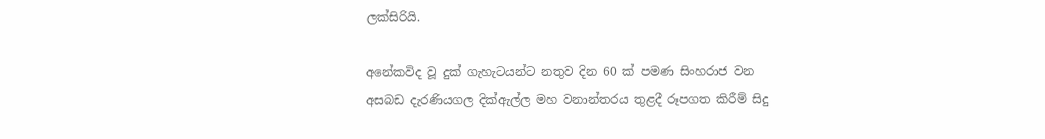ලක්‌සිරියි.

අනේකවිද වූ දුක්‌ ගැහැටයන්ට නතුව දින 60 ක්‌ පමණ සිංහරාජ වන අසබඩ දැරණියගල දික්‌ඇල්ල මහ වනාන්තරය තුළදී රූපගත කිරීම් සිදු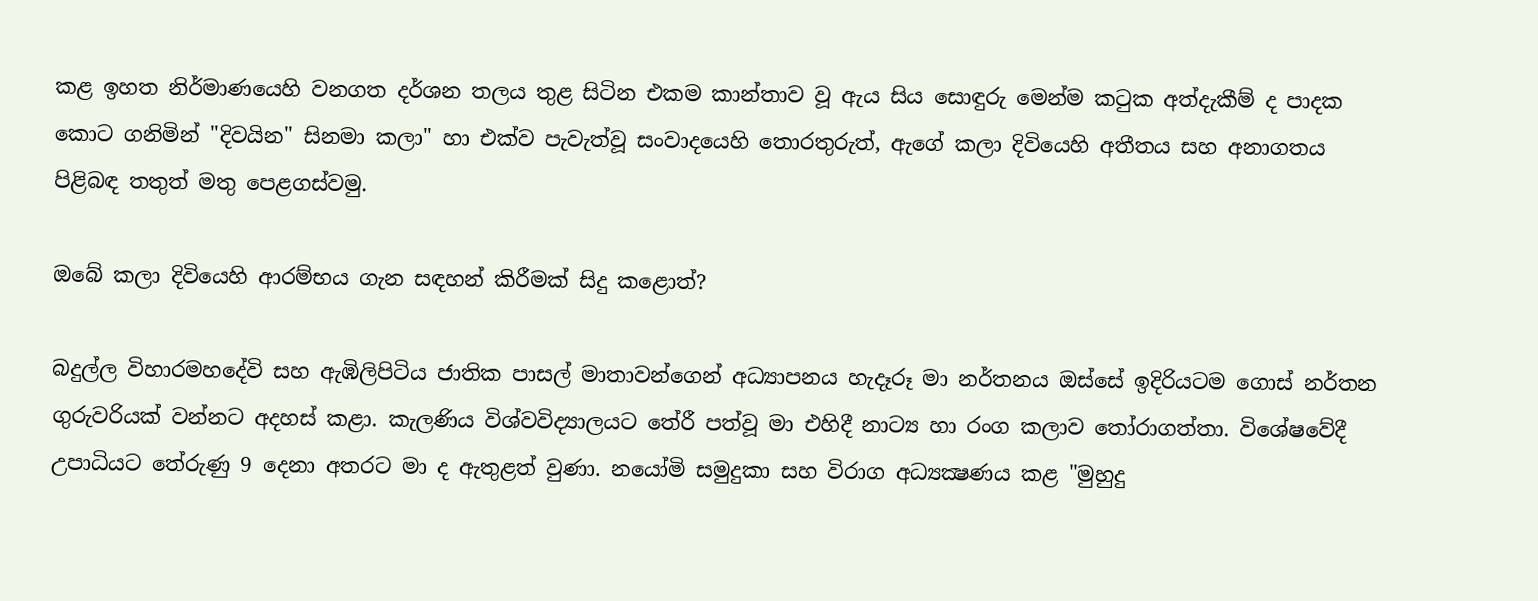කළ ඉහත නිර්මාණයෙහි වනගත දර්ශන තලය තුළ සිටින එකම කාන්තාව වූ ඇය සිය සොඳුරු මෙන්ම කටුක අත්දැකීම් ද පාදක කොට ගනිමින් "දිවයින" සිනමා කලා" හා එක්‌ව පැවැත්වූ සංවාදයෙහි තොරතුරුත්, ඇගේ කලා දිවියෙහි අතීතය සහ අනාගතය පිළිබඳ තතුත් මතු පෙළගස්‌වමු.

ඔබේ කලා දිවියෙහි ආරම්භය ගැන සඳහන් කිරීමක්‌ සිදු කළොත්?

බදුල්ල විහාරමහදේවි සහ ඇඹිලිපිටිය ජාතික පාසල් මාතාවන්ගෙන් අධ්‍යාපනය හැදෑරූ මා නර්තනය ඔස්‌සේ ඉදිරියටම ගොස්‌ නර්තන ගුරුවරියක්‌ වන්නට අදහස්‌ කළා. කැලණිය විශ්වවිද්‍යාලයට තේරී පත්වූ මා එහිදී නාට්‍ය හා රංග කලාව තෝරාගත්තා. විශේෂවේදී උපාධියට තේරුණු 9 දෙනා අතරට මා ද ඇතුළත් වුණා. නයෝමි සමුදුකා සහ විරාග අධ්‍යක්‍ෂණය කළ "මුහුදු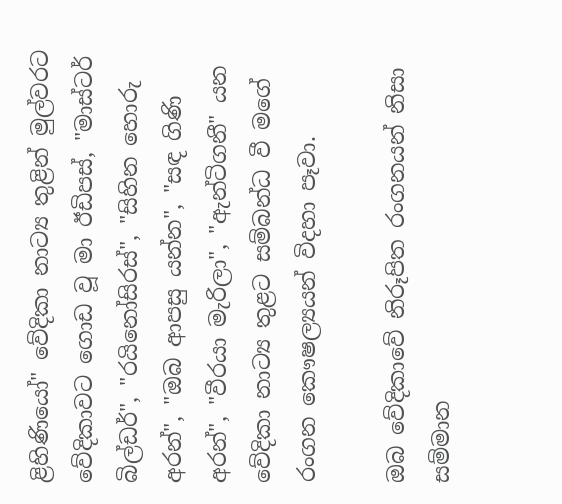ළිහිණියෝ" වේදිකා නාට්‍ය තුළින් මුල්වරට වේදිකාවට ගොඩ වූ මා ඊඩිපස්‌, "මාස්‌ටර් බිල්ඩර්", "රයිනෝසිරස්‌", "සිහින හොරු අරන්", "ඔබ ආපසු යන්න", "සඳ ගිණි අරන්", "වීරයා මැරිලා", "ඇන්ටිගනී" යන වේදිකා නාට්‍ය තුළට සම්බන්ධ වී මගේ රංගන කෞෂල්‍යයන් විදහා පෑවා.

ඔබ වේදිකාවේ නිරූපිත රංගනයන් නිසා සම්මාන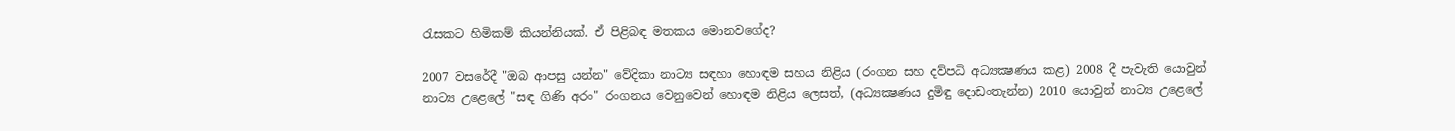රැසකට හිමිකම් කියන්නියක්‌. ඒ පිළිබඳ මතකය මොනවගේද?

2007 වසරේදී "ඔබ ආපසු යන්න" වේදිකා නාට්‍ය සඳහා හොඳම සහය නිළිය (රංගන සහ දව්පධි අධ්‍යක්‍ෂණය කළ) 2008 දී පැවැති යොවුන් නාට්‍ය උළෙලේ "සඳ ගිණි අරං" රංගනය වෙනුවෙන් හොඳම නිළිය ලෙසත්, (අධ්‍යක්‍ෂණය දුමිඳු දොඩංතැන්න) 2010 යොවුන් නාට්‍ය උළෙලේ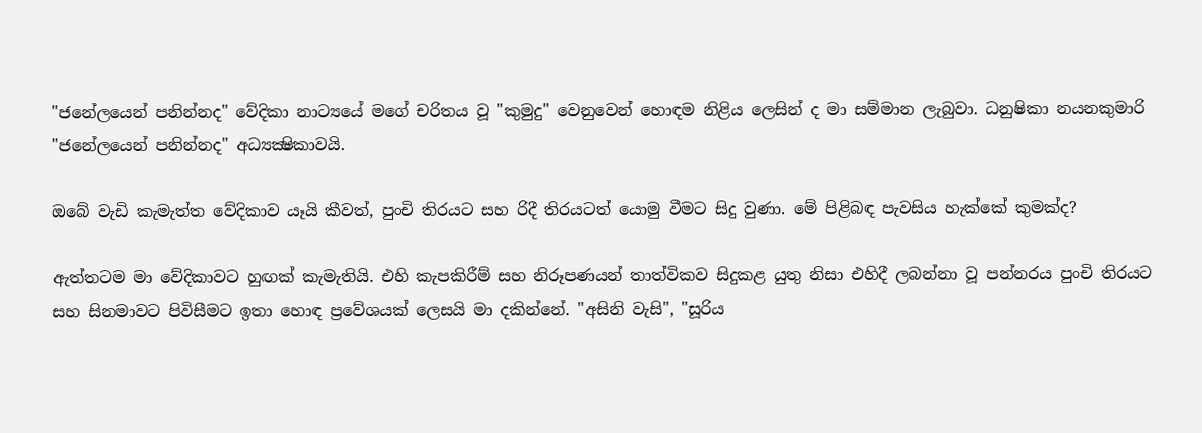"ජනේලයෙන් පනින්නද" වේදිකා නාට්‍යයේ මගේ චරිතය වූ "කුමුදු" වෙනුවෙන් හොඳම නිළිය ලෙසින් ද මා සම්මාන ලැබුවා. ධනුෂිකා නයනකුමාරි "ජනේලයෙන් පනින්නද" අධ්‍යක්‍ෂිකාවයි.

ඔබේ වැඩි කැමැත්ත වේදිකාව යෑයි කීවත්, පුංචි තිරයට සහ රිදී තිරයටත් යොමු වීමට සිදු වුණා. මේ පිළිබඳ පැවසිය හැක්‌කේ කුමක්‌ද?

ඇත්තටම මා වේදිකාවට හුඟක්‌ කැමැතියි. එහි කැපකිරීම් සහ නිරූපණයන් තාත්විකව සිදුකළ යුතු නිසා එහිදී ලබන්නා වූ පන්නරය පුංචි තිරයට සහ සිනමාවට පිවිසීමට ඉතා හොඳ ප්‍රවේශයක්‌ ලෙසයි මා දකින්නේ. "අසිනි වැසි", "සූරිය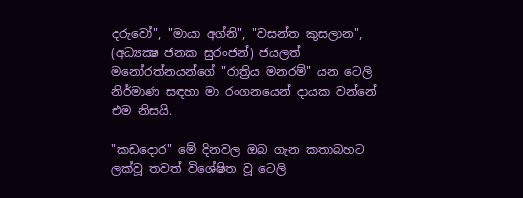දරුවෝ", "මායා අග්නි", "වසන්ත කුසලාන", (අධ්‍යක්‍ෂ ජනක සුරංජන්) ජයලත් මනෝරත්නයන්ගේ "රාත්‍රිය මනරම්" යන ටෙලි නිර්මාණ සඳහා මා රංගනයෙන් දායක වන්නේ එම නිසයි.

"කඩදොර" මේ දිනවල ඔබ ගැන කතාබහට ලක්‌වූ තවත් විශේෂිත වූ ටෙලි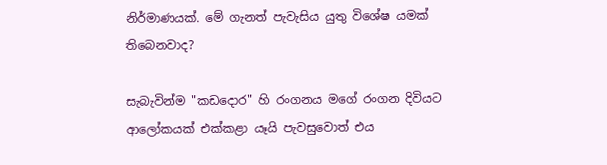නිර්මාණයක්‌. මේ ගැනත් පැවැසිය යුතු විශේෂ යමක්‌ තිබෙනවාද?

සැබැවින්ම "කඩදොර" හි රංගනය මගේ රංගන දිවියට ආලෝකයක්‌ එක්‌කළා යෑයි පැවසුවොත් එය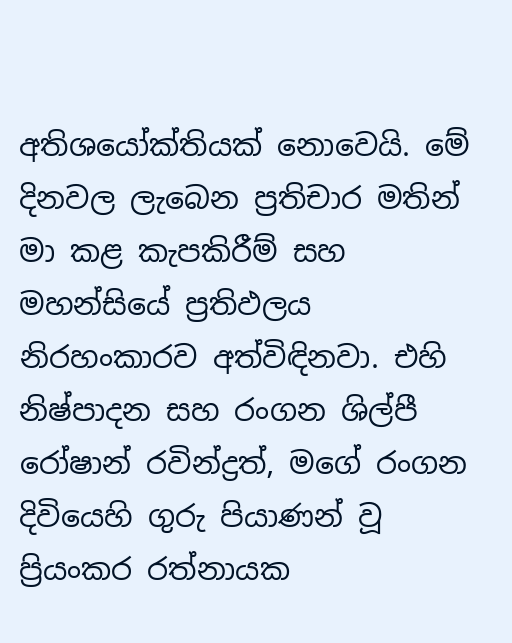අතිශයෝක්‌තියක්‌ නොවෙයි. මේ දිනවල ලැබෙන ප්‍රතිචාර මතින් මා කළ කැපකිරීම් සහ මහන්සියේ ප්‍රතිඵලය නිරහංකාරව අත්විඳිනවා. එහි නිෂ්පාදන සහ රංගන ශිල්පී රෝෂාන් රවින්ද්‍රත්, මගේ රංගන දිවියෙහි ගුරු පියාණන් වූ ප්‍රියංකර රත්නායක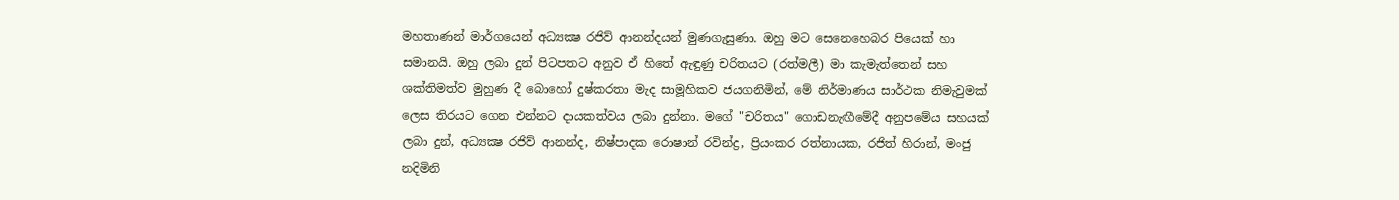මහතාණන් මාර්ගයෙන් අධ්‍යක්‍ෂ රජිව් ආනන්දයන් මුණගැසුණා. ඔහු මට සෙනෙහෙබර පියෙක්‌ හා සමානයි. ඔහු ලබා දුන් පිටපතට අනුව ඒ හිතේ ඇඳුණු චරිතයට (රත්මලී) මා කැමැත්තෙන් සහ ශක්‌තිමත්ව මුහුණ දී බොහෝ දුෂ්කරතා මැද සාමූහිකව ජයගනිමින්, මේ නිර්මාණය සාර්ථක නිමැවුමක්‌ ලෙස තිරයට ගෙන එන්නට දායකත්වය ලබා දුන්නා. මගේ "චරිතය" ගොඩනැඟීමේදී අනුපමේය සහයක්‌ ලබා දුන්, අධ්‍යක්‍ෂ රජිව් ආනන්ද, නිෂ්පාදක රොෂාන් රවින්ද්‍ර, ප්‍රියංකර රත්නායක, රජිත් හිරාන්, මංජු නදිමිනි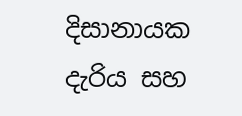දිසානායක දැරිය සහ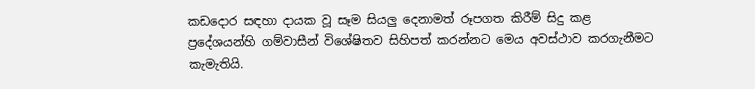කඩදොර සඳහා දායක වූ සෑම සියලු දෙනාමත් රූපගත කිරීම් සිදු කළ ප්‍රදේශයන්හි ගම්වාසීන් විශේෂිතව සිහිපත් කරන්නට මෙය අවස්‌ථාව කරගැනීමට කැමැතියි.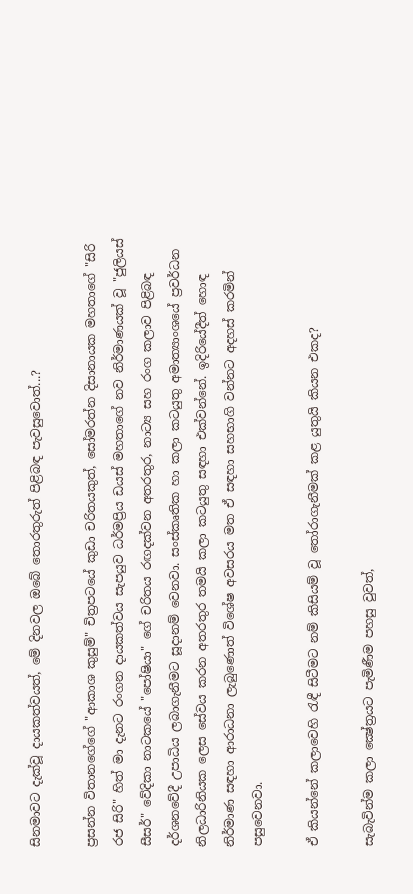සිනමාවට දැක්‌වූ දායකත්වයත්, මේ දිනවල ඔබේ තොරතුරුත් පිළිබඳ පැවසුවොත්...?

ප්‍රසන්න විතානගේගේ "ආකාශ කුසුම්" චිත්‍රපටයේ කුඩා චරිතයකුත්, සෝමරත්න දිසානායක මහතාගේ "සිරි රජ සිරි" හිත් මා දැනට රංගන දායකත්වය සැපයුව ධර්මප්‍රිය ඩයස්‌ මහතාගේ නව නිර්මාණයක්‌ වූ "ජුලියස්‌ සීසර්" වේදිකා නාටකයේ "පෝෂියා" ගේ චරිතය රඟදක්‌වන අතරතුර, නාට්‍ය සහ රංග කලාව පිළිබඳ දර්ශනවේදී උපාධිය ලබාගැනීමට සූදානම් වෙනවා. සංස්‌කෘතික හා කලා කටයුතු අමාත්‍යාංශයේ ප්‍රවර්ධන නිලධාරිනියක ලෙස සේවය කරන අතරතුර තමයි කලා කටයුතු සඳහා එක්‌වන්නේ. ඉදිරියේදීත් හොඳ නිර්මාණ සඳහා ආරාධනා ලැබුණොත් විශේෂ අවසරය මත ඒ සඳහා සහභාගි වන්නට අදහස්‌ කරමින් පසුවෙනවා.

ඒ කියන්නේ කලාවෙහි රැඳී සිටීමට නම් කිසියම් වූ තෝරාගැනීමක්‌ කළ යුතුයි කියන එකද?

සැබැවින්ම කලා ක්‍ෂේත්‍රයට පැමිණීම පහසු වුවත්,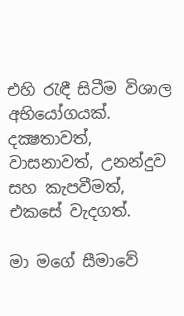එහි රැඳී සිටීම විශාල අභියෝගයක්‌. දක්‍ෂතාවත්, වාසනාවත්, උනන්දුව සහ කැපවීමත්, එකසේ වැදගත්.

මා මගේ සීමාවේ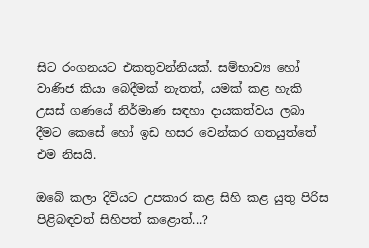සිට රංගනයට එකතුවන්නියක්‌. සම්භාව්‍ය හෝ වාණිජ කියා බෙදීමක්‌ නැතත්, යමක්‌ කළ හැකි උසස්‌ ගණයේ නිර්මාණ සඳහා දායකත්වය ලබා දීමට කෙසේ හෝ ඉඩ හසර වෙන්කර ගතයුත්තේ එම නිසයි.

ඔබේ කලා දිවියට උපකාර කළ සිහි කළ යුතු පිරිස පිළිබඳවත් සිහිපත් කළොත්...?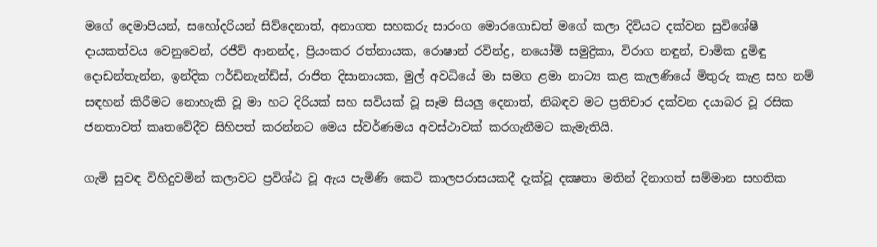මගේ දෙමාපියන්, සහෝදරියන් සිව්දෙනාත්, අනාගත සහකරු සාරංග මොරගොඩත් මගේ කලා දිවියට දක්‌වන සුවිශේෂී දායකත්වය වෙනුවෙන්, රජීව් ආනන්ද, ප්‍රියංකර රත්නායක, රොෂාන් රවින්ද්‍ර, නයෝමි සමුද්‍රිකා, විරාග නඳුන්, චාමික දුමිඳු දොඩන්තැන්න, ඉන්දික ෆර්ඩිනැන්ඩ්ස්‌, රාජිත දිසානායක, මුල් අවධියේ මා සමග ළමා නාට්‍ය කළ කැලණියේ මිතුරු කැළ සහ නම් සඳහන් කිරීමට නොහැකි වූ මා හට දිරියක්‌ සහ සවියක්‌ වූ සෑම සියලු දෙනාත්, නිබඳව මට ප්‍රතිචාර දක්‌වන දයාබර වූ රසික ජනතාවත් කෘතවේදීව සිහිපත් කරන්නට මෙය ස්‌වර්ණමය අවස්‌ථාවක්‌ කරගැනීමට කැමැතියි.

ගැමි සුවඳ විහිදුවමින් කලාවට ප්‍රවිශ්ඨ වූ ඇය පැමිණි කෙටි කාලපරාසයකදී දැක්‌වූ දක්‍ෂතා මතින් දිනාගත් සම්මාන සහතික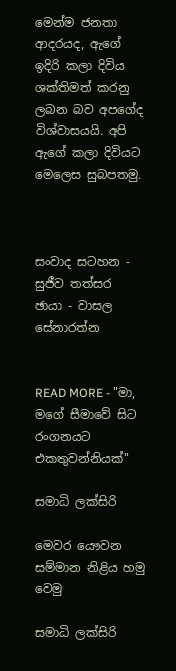මෙන්ම ජනතා ආදරයද, ඇගේ ඉදිරි කලා දිවිය ශක්‌තිමත් කරනු ලබන බව අපගේද විශ්වාසයයි. අපි ඇගේ කලා දිවියට මෙලෙස සුබපතමු.



සංවාද සටහන - සුජීව තත්සර
ඡායා - වාසල සේනාරත්න


READ MORE - "මා, මගේ සීමාවේ සිට රංගනයට එකතුවන්නියක්‌"

සමාධි ලක්සිරි

මෙවර යෞවන සම්මාන නිළිය හමු වෙමු

සමාධි ලක්සිරි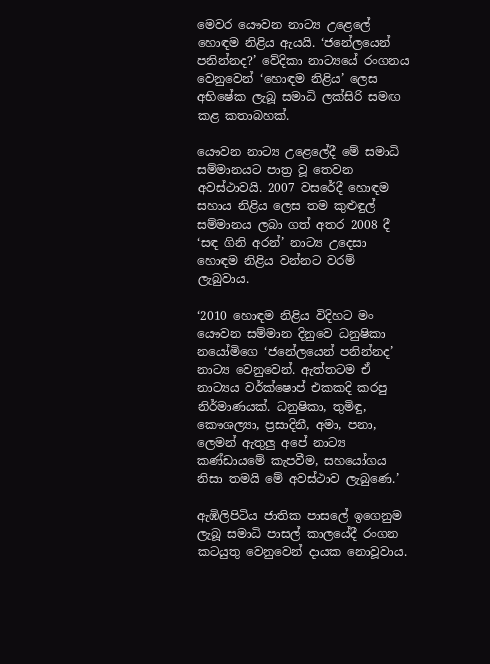මෙවර යෞවන නාට්‍ය උළෙලේ හොඳම නිළිය ඇයයි. ‘ජනේලයෙන් පනින්නද?’ වේදිකා නාට්‍යයේ රංගනය වෙනුවෙන් ‘හොඳම නිළිය’ ලෙස අභිෂේක ලැබූ සමාධි ලක්සිරි සමඟ කළ කතාබහක්.

යෞවන නාට්‍ය උළෙලේදී මේ සමාධි සම්මානයට පාත්‍ර වූ තෙවන අවස්ථාවයි. 2007 වසරේදී හොඳම සහාය නිළිය ලෙස තම කුළුඳුල් සම්මානය ලබා ගත් අතර 2008 දී ‘සඳ ගිනි අරන්’ නාට්‍ය උදෙසා හොඳම නිළිය වන්නට වරම් ලැබුවාය.

‘2010 හොඳම නිළිය විදිහට මං යෞවන සම්මාන දිනුවෙ ධනුෂිකා නයෝමිගෙ ‘ජනේලයෙන් පනින්නද’ නාට්‍ය වෙනුවෙන්. ඇත්තටම ඒ නාට්‍යය වර්ක්ෂොප් එකකදි කරපු නිර්මාණයක්. ධනුෂිකා, තුමිඳු, කෞශල්‍යා, ප්‍රසාදිනී, අමා, පනා, ලෙමන් ඇතුලු අපේ නාට්‍ය කණ්ඩායමේ කැපවීම, සහයෝගය නිසා තමයි මේ අවස්ථාව ලැබුණෙ.’

ඇඹිලිපිටිය ජාතික පාසලේ ඉගෙනුම ලැබූ සමාධි පාසල් කාලයේදී රංගන කටයුතු වෙනුවෙන් දායක නොවූවාය.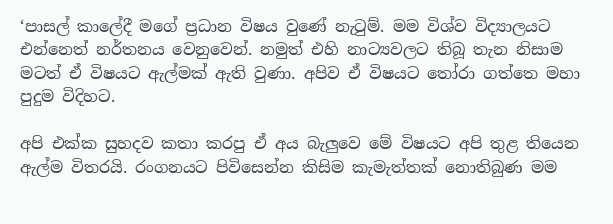‘පාසල් කාලේදී මගේ ප්‍රධාන විෂය වුණේ නැටුම්. මම විශ්ව විද්‍යාලයට එන්නෙත් නර්තනය වෙනුවෙන්. නමුත් එහි නාට්‍යවලට තිබූ තැන නිසාම මටත් ඒ විෂයට ඇල්මක් ඇති වුණා. අපිව ඒ විෂයට තෝරා ගත්තෙ මහා පුදුම විදිහට.

අපි එක්ක සුහදව කතා කරපු ඒ අය බැලුවෙ මේ විෂයට අපි තුළ තියෙන ඇල්ම විතරයි. රංගනයට පිවිසෙන්න කිසිම කැමැත්තක් නොතිබුණ මම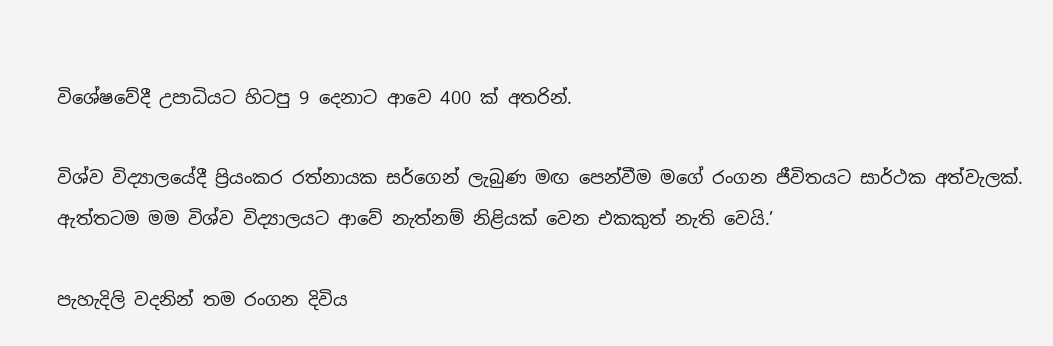විශේෂවේදී උපාධියට හිටපු 9 දෙනාට ආවෙ 400 ක් අතරින්.

විශ්ව විද්‍යාලයේදී ප්‍රියංකර රත්නායක සර්ගෙන් ලැබුණ මඟ පෙන්වීම මගේ රංගන ජීවිතයට සාර්ථක අත්වැලක්. ඇත්තටම මම විශ්ව විද්‍යාලයට ආවේ නැත්නම් නිළියක් වෙන එකකුත් නැති වෙයි.’

පැහැදිලි වදනින් තම රංගන දිවිය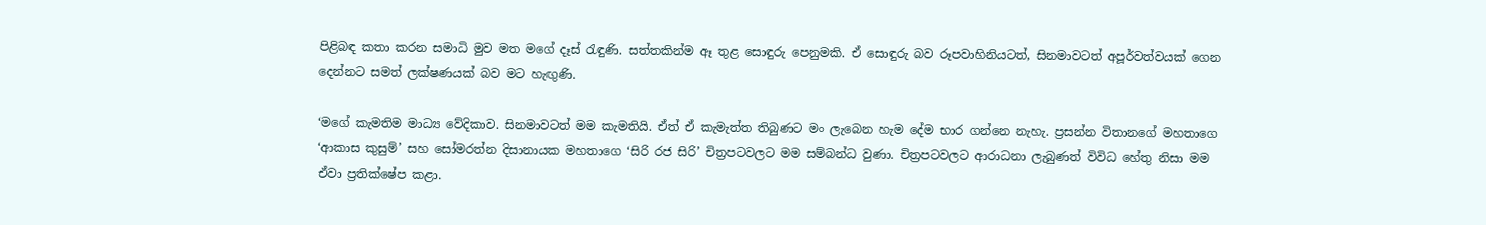පිළිබඳ කතා කරන සමාධි මුව මත මගේ දෑස් රැඳුණි. සත්තකින්ම ඈ තුළ සොඳුරු පෙනුමකි. ඒ සොඳුරු බව රූපවාහිනියටත්, සිනමාවටත් අපූර්වත්වයක් ගෙන දෙන්නට සමත් ලක්ෂණයක් බව මට හැඟුණි.

‘මගේ කැමතිම මාධ්‍ය වේදිකාව. සිනමාවටත් මම කැමතියි. ඒත් ඒ කැමැත්ත තිබුණට මං ලැබෙන හැම දේම භාර ගන්නෙ නැහැ. ප්‍රසන්න විතානගේ මහතාගෙ ‘ආකාස කුසුම්’ සහ සෝමරත්න දිසානායක මහතාගෙ ‘සිරි රජ සිරි’ චිත්‍රපටවලට මම සම්බන්ධ වුණා. චිත්‍රපටවලට ආරාධනා ලැබුණත් විවිධ හේතු නිසා මම ඒවා ප්‍රතික්ෂේප කළා.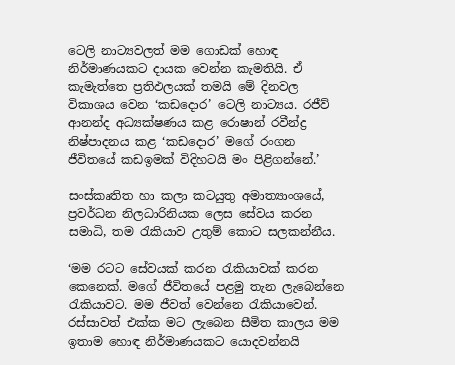ටෙලි නාට්‍යවලත් මම ගොඩක් හොඳ නිර්මාණයකට දායක වෙන්න කැමතියි. ඒ කැමැත්තෙ ප්‍රතිඵලයක් තමයි මේ දිනවල විකාශය වෙන ‘කඩදොර’ ටෙලි නාට්‍යය. රජීව් ආනන්ද අධ්‍යක්ෂණය කළ රොෂාන් රවීන්ද්‍ර නිෂ්පාදනය කළ ‘කඩදොර’ මගේ රංගන ජීවිතයේ කඩඉමක් විදිහටයි මං පිළිගන්නේ.’

සංස්කෘතිත හා කලා කටයුතු අමාත්‍යාංශයේ, ප්‍රවර්ධන නිලධාරිනියක ලෙස සේවය කරන සමාධි, තම රැකියාව උතුම් කොට සලකන්නීය.

‘මම රටට සේවයක් කරන රැකියාවක් කරන කෙනෙක්. මගේ ජීවිතයේ පළමු තැන ලැබෙන්නෙ රැකියාවට. මම ජීවත් වෙන්නෙ රැකියාවෙන්. රස්සාවත් එක්ක මට ලැබෙන සීමිත කාලය මම ඉතාම හොඳ නිර්මාණයකට යොදවන්නයි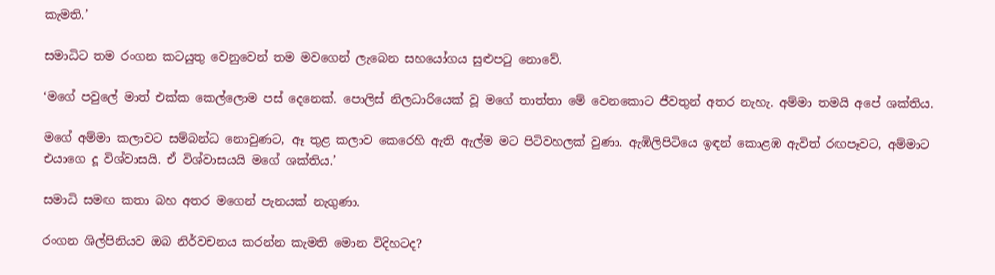කැමති.’

සමාධිට තම රංගන කටයුතු වෙනුවෙන් තම මවගෙන් ලැබෙන සහයෝගය සුළුපටු නොවේ.

‘මගේ පවුලේ මාත් එක්ක කෙල්ලොම පස් දෙනෙක්. පොලිස් නිලධාරියෙක් වූ මගේ තාත්තා මේ වෙනකොට ජීවතුන් අතර නැහැ. අම්මා තමයි අපේ ශක්තිය.

මගේ අම්මා කලාවට සම්බන්ධ නොවුණට, ඈ තුළ කලාව කෙරෙහි ඇති ඇල්ම මට පිටිවහලක් වුණා. ඇඹිලිපිටියෙ ඉඳන් කොළඹ ඇවිත් රඟපෑවට, අම්මාට එයාගෙ දූ විශ්වාසයි. ඒ විශ්වාසයයි මගේ ශක්තිය.’

සමාධි සමඟ කතා බහ අතර මගෙන් පැනයක් නැගුණා.

රංගන ශිල්පිනියව ඔබ නිර්වචනය කරන්න කැමති මොන විදිහටද?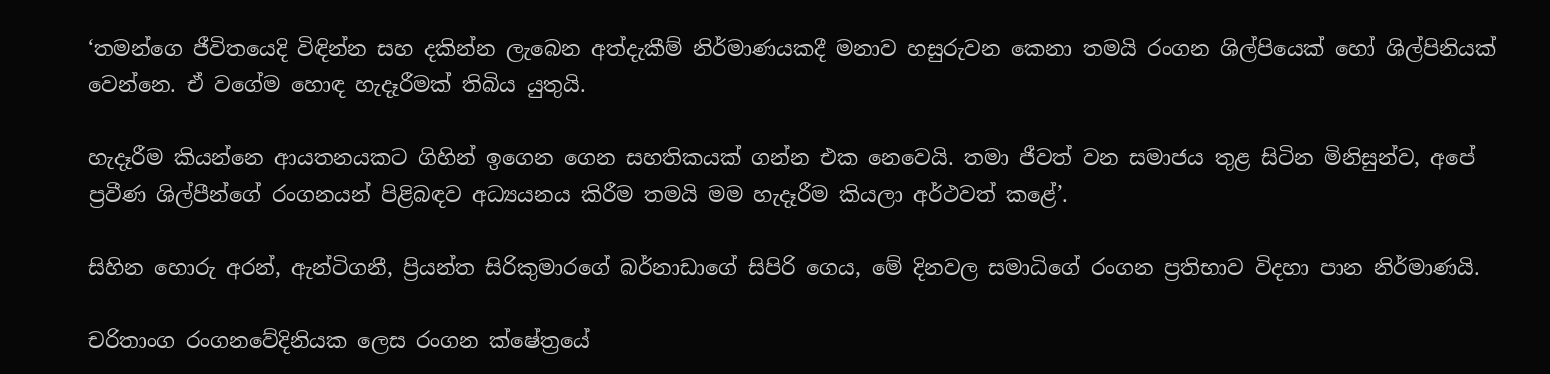‘තමන්ගෙ ජීවිතයෙදි විඳින්න සහ දකින්න ලැබෙන අත්දැකීම් නිර්මාණයකදී මනාව හසුරුවන කෙනා තමයි රංගන ශිල්පියෙක් හෝ ශිල්පිනියක් වෙන්නෙ. ඒ වගේම හොඳ හැදෑරීමක් තිබිය යුතුයි.

හැදෑරීම කියන්නෙ ආයතනයකට ගිහින් ඉගෙන ගෙන සහතිකයක් ගන්න එක නෙවෙයි. තමා ජීවත් වන සමාජය තුළ සිටින මිනිසුන්ව, අපේ ප්‍රවීණ ශිල්පීන්ගේ රංගනයන් පිළිබඳව අධ්‍යයනය කිරීම තමයි මම හැදෑරීම කියලා අර්ථවත් කළේ’.

සිහින හොරු අරන්, ඇන්ටිගනී, ප්‍රියන්ත සිරිකුමාරගේ බර්නාඩාගේ සිපිරි ගෙය, මේ දිනවල සමාධිගේ රංගන ප්‍රතිභාව විදහා පාන නිර්මාණයි.

චරිතාංග රංගනවේදිනියක ලෙස රංගන ක්ෂේත්‍රයේ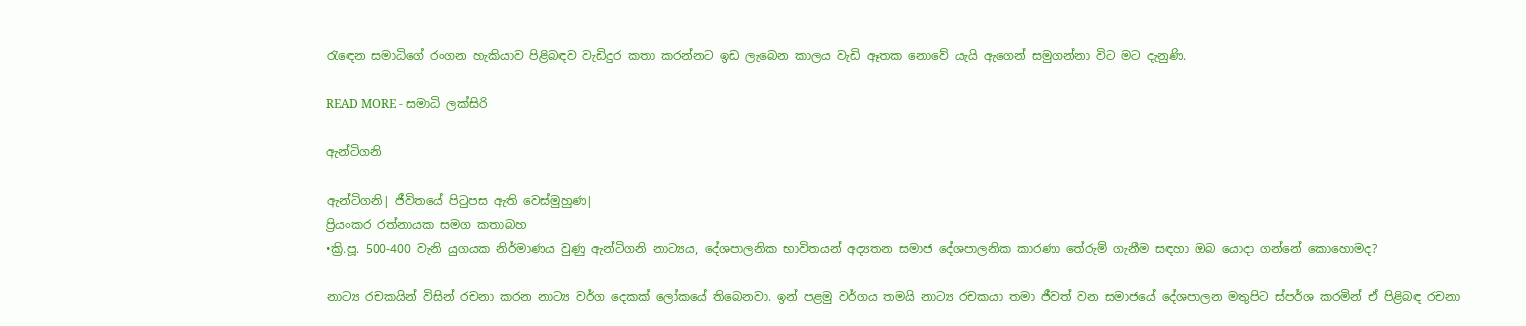රැඳෙන සමාධිගේ රංගන හැකියාව පිළිබඳව වැඩිදුර කතා කරන්නට ඉඩ ලැබෙන කාලය වැඩි ඈතක නොවේ යැයි ඇගෙන් සමුගන්නා විට මට දැනුණි.

READ MORE - සමාධි ලක්සිරි

ඇන්ටිගනි

ඇන්ටිගනි| ජීවිතයේ පිටුපස ඇති වෙස්මුහුණ|
ප්‍රියංකර රත්නායක සමග කතාබහ
•ක්‍රි.පූ. 500-400 වැනි යුගයක නිර්මාණය වුණු ඇන්ටිගනි නාට්‍යය, දේශපාලනික භාවිතයන් අද්‍යතන සමාජ දේශපාලනික කාරණා තේරුම් ගැනීම සඳහා ඔබ යොදා ගන්නේ කොහොමද?

නාට්‍ය රචකයින් විසින් රචනා කරන නාට්‍ය වර්ග දෙකක් ලෝකයේ තිබෙනවා. ඉන් පළමු වර්ගය තමයි නාට්‍ය රචකයා තමා ජීවත් වන සමාජයේ දේශපාලන මතුපිට ස්පර්ශ කරමින් ඒ පිළිබඳ රචනා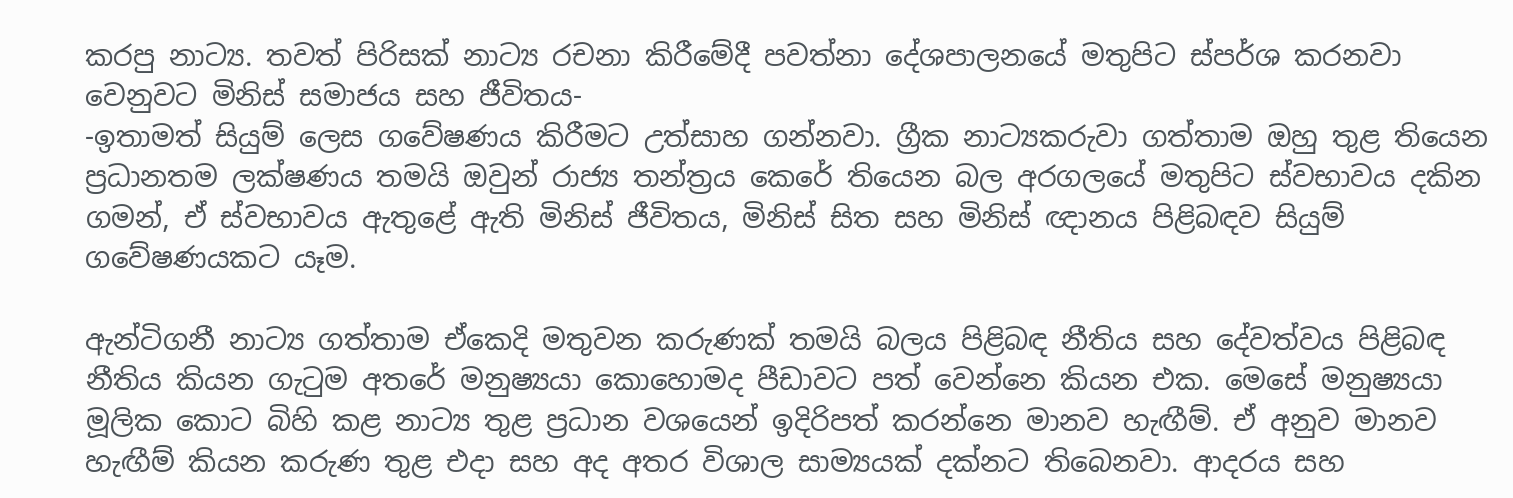කරපු නාට්‍ය. තවත් පිරිසක් නාට්‍ය රචනා කිරීමේදී පවත්නා දේශපාලනයේ මතුපිට ස්පර්ශ කරනවා වෙනුවට මිනිස් සමාජය සහ ජීවිතය-
-ඉතාමත් සියුම් ලෙස ගවේෂණය කිරීමට උත්සාහ ගන්නවා. ග්‍රීක නාට්‍යකරුවා ගත්තාම ඔහු තුළ තියෙන ප්‍රධානතම ලක්ෂණය තමයි ඔවුන් රාජ්‍ය තන්ත්‍රය කෙරේ තියෙන බල අරගලයේ මතුපිට ස්වභාවය දකින ගමන්, ඒ ස්වභාවය ඇතුළේ ඇති මිනිස් ජීවිතය, මිනිස් සිත සහ මිනිස් ඥානය පිළිබඳව සියුම් ගවේෂණයකට යෑම.

ඇන්ටිගනී නාට්‍ය ගත්තාම ඒකෙදි මතුවන කරුණක් තමයි බලය පිළිබඳ නීතිය සහ දේවත්වය පිළිබඳ නීතිය කියන ගැටුම අතරේ මනුෂ්‍යයා කොහොමද පීඩාවට පත් වෙන්නෙ කියන එක. මෙසේ මනුෂ්‍යයා මූලික කොට බිහි කළ නාට්‍ය තුළ ප්‍රධාන වශයෙන් ඉදිරිපත් කරන්නෙ මානව හැඟීම්. ඒ අනුව මානව හැඟීම් කියන කරුණ තුළ එදා සහ අද අතර විශාල සාම්‍යයක් දක්නට තිබෙනවා. ආදරය සහ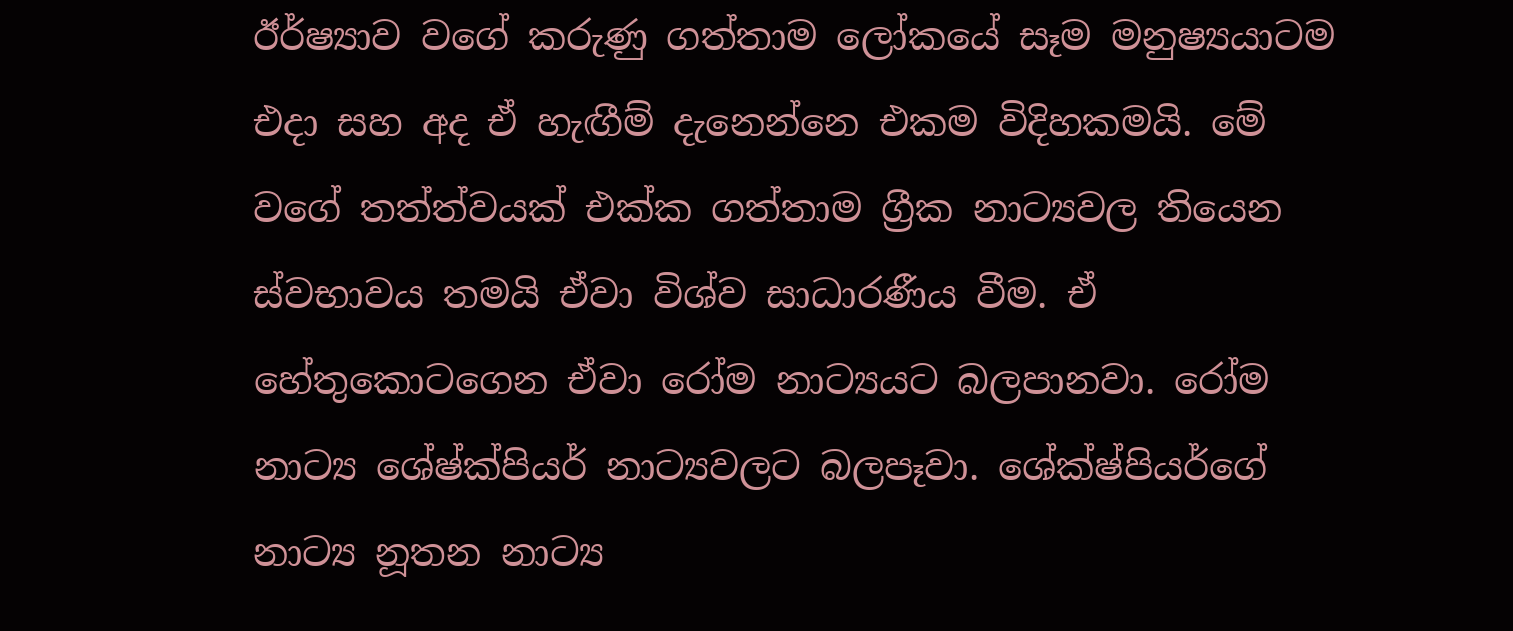ඊර්ෂ්‍යාව වගේ කරුණු ගත්තාම ලෝකයේ සෑම මනුෂ්‍යයාටම එදා සහ අද ඒ හැඟීම් දැනෙන්නෙ එකම විදිහකමයි. මේ වගේ තත්ත්වයක් එක්ක ගත්තාම ග්‍රීක නාට්‍යවල තියෙන ස්වභාවය තමයි ඒවා විශ්ව සාධාරණීය වීම. ඒ හේතුකොටගෙන ඒවා රෝම නාට්‍යයට බලපානවා. රෝම නාට්‍ය ශේෂ්ක්පියර් නාට්‍යවලට බලපෑවා. ශේක්ෂ්පියර්ගේ නාට්‍ය නූතන නාට්‍ය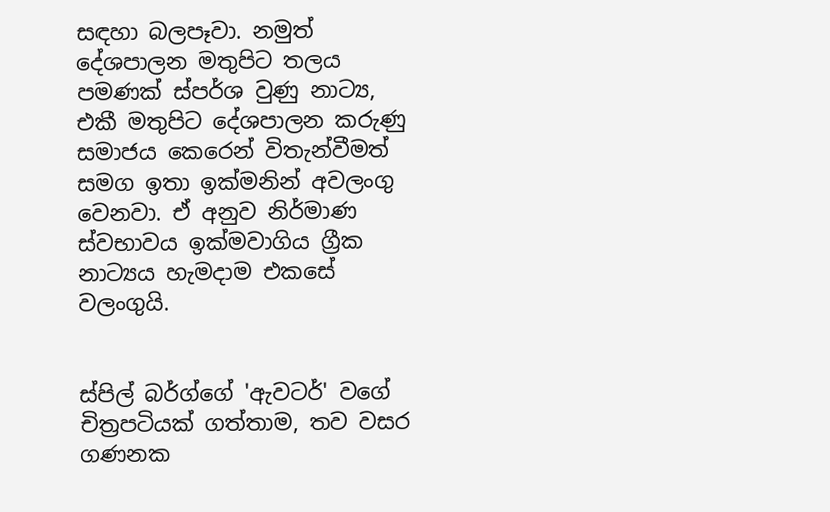සඳහා බලපෑවා. නමුත් දේශපාලන මතුපිට තලය පමණක් ස්පර්ශ වුණු නාට්‍ය, එකී මතුපිට දේශපාලන කරුණු සමාජය කෙරෙන් විතැන්වීමත් සමග ඉතා ඉක්මනින් අවලංගු වෙනවා. ඒ අනුව නිර්මාණ ස්වභාවය ඉක්මවාගිය ග්‍රීක නාට්‍යය හැමදාම එකසේ වලංගුයි.


ස්පිල් බර්ග්ගේ 'ඇවටර්' වගේ චිත්‍රපටියක් ගත්තාම, තව වසර ගණනක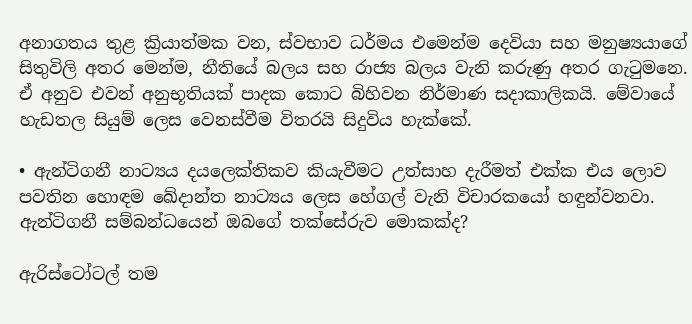අනාගතය තුළ ක්‍රියාත්මක වන, ස්වභාව ධර්මය එමෙන්ම දෙවියා සහ මනුෂ්‍යයාගේ සිතුවිලි අතර මෙන්ම, නීතියේ බලය සහ රාජ්‍ය බලය වැනි කරුණු අතර ගැටුමනෙ. ඒ අනුව එවන් අනුභූතියක් පාදක කොට බිහිවන නිර්මාණ සදාකාලිකයි. මේවායේ හැඩතල සියුම් ලෙස වෙනස්වීම විතරයි සිදුවිය හැක්කේ.

• ඇන්ටිගනී නාට්‍යය දයලෙක්තිකව කියැවීමට උත්සාහ දැරීමත් එක්ක එය ලොව පවතින හොඳම ඛේදාන්ත නාට්‍යය ලෙස හේගල් වැනි විචාරකයෝ හඳුන්වනවා. ඇන්ටිගනී සම්බන්ධයෙන් ඔබගේ තක්සේරුව මොකක්ද?

ඇරිස්ටෝටල් තම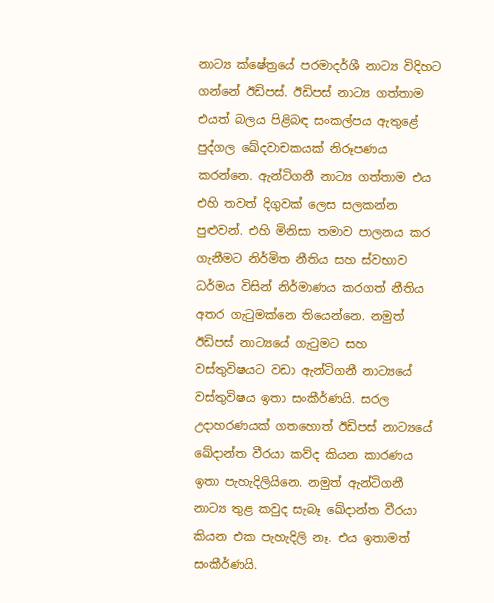නාට්‍ය ක්ෂේත්‍රයේ පරමාදර්ශී නාට්‍ය විදිහට ගන්නේ ඊඩිපස්. ඊඩිපස් නාට්‍ය ගත්තාම එයත් බලය පිළිබඳ සංකල්පය ඇතුළේ පුද්ගල ඛේදවාචකයක් නිරූපණය කරන්නෙ. ඇන්ටිගනී නාට්‍ය ගත්තාම එය එහි තවත් දිගුවක් ලෙස සලකන්න පුළුවන්. එහි මිනිසා තමාව පාලනය කර ගැනීමට නිර්මිත නීතිය සහ ස්වභාව ධර්මය විසින් නිර්මාණය කරගත් නීතිය අතර ගැටුමක්නෙ තියෙන්නෙ. නමුත් ඊඩිපස් නාට්‍යයේ ගැටුමට සහ වස්තුවිෂයට වඩා ඇන්ටිගනී නාට්‍යයේ වස්තුවිෂය ඉතා සංකීර්ණයි. සරල උදාහරණයක් ගතහොත් ඊඩිපස් නාට්‍යයේ ඛේදාන්ත වීරයා කව්ද කියන කාරණය ඉතා පැහැදිලියිනෙ. නමුත් ඇන්ටිගනී නාට්‍ය තුළ කවුද සැබෑ ඛේදාන්ත වීරයා කියන එක පැහැදිලි නෑ. එය ඉතාමත් සංකීර්ණයි.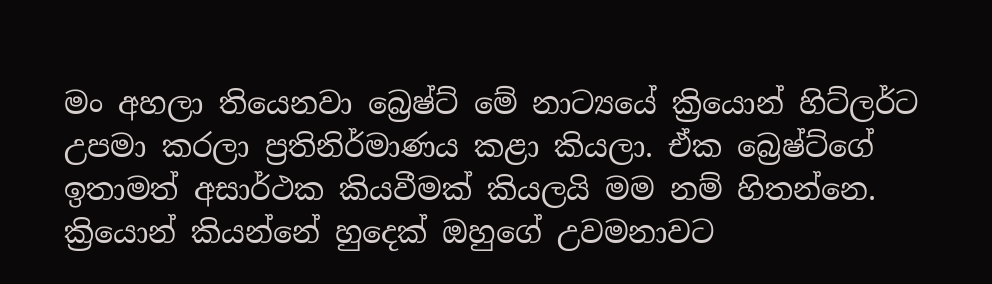මං අහලා තියෙනවා බ්‍රෙෂ්ට් මේ නාට්‍යයේ ක්‍රියොන් හිට්ලර්ට උපමා කරලා ප්‍රතිනිර්මාණය කළා කියලා. ඒක බ්‍රෙෂ්ට්ගේ ඉතාමත් අසාර්ථක කියවීමක් කියලයි මම නම් හිතන්නෙ. ක්‍රියොන් කියන්නේ හුදෙක් ඔහුගේ උවමනාවට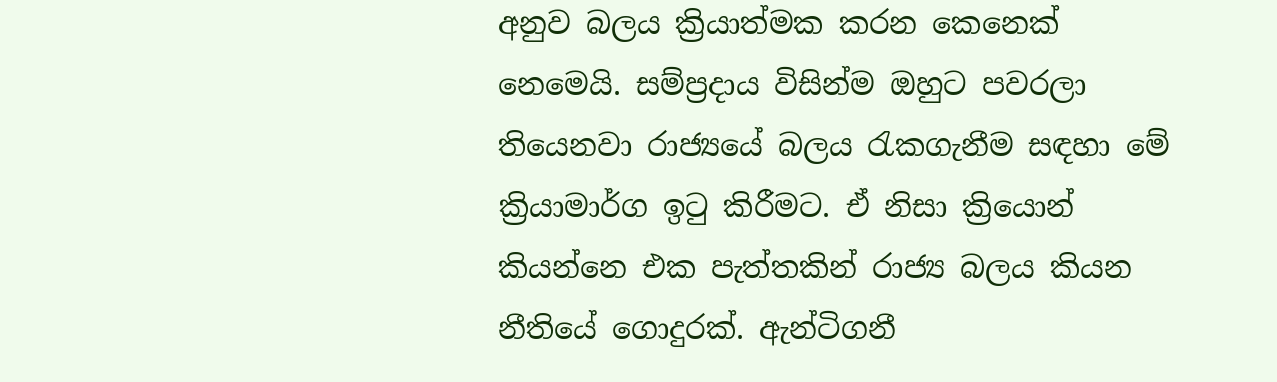අනුව බලය ක්‍රියාත්මක කරන කෙනෙක් නෙමෙයි. සම්ප්‍රදාය විසින්ම ඔහුට පවරලා තියෙනවා රාජ්‍යයේ බලය රැකගැනීම සඳහා මේ ක්‍රියාමාර්ග ඉටු කිරීමට. ඒ නිසා ක්‍රියොන් කියන්නෙ එක පැත්තකින් රාජ්‍ය බලය කියන නීතියේ ගොදුරක්. ඇන්ටිගනී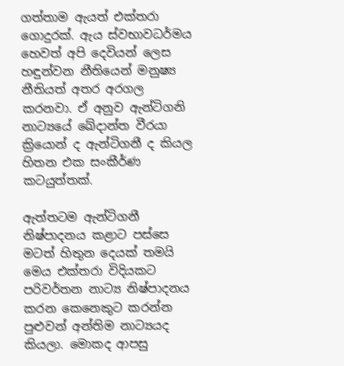ගත්තාම ඇයත් එක්තරා ගොදුරක්. ඇය ස්වභාවධර්මය හෙවත් අපි දෙවියන් ලෙස හඳුන්වන නීතියෙන් මනුෂ්‍ය නීතියත් අතර අරගල කරනවා. ඒ අනුව ඇන්ටිගනි නාට්‍යයේ ඛේදාන්ත වීරයා ක්‍රියොන් ද ඇන්ටිගනී ද කියල හිතන එක සංකීර්ණ කටයුත්තක්.

ඇත්තටම ඇන්ටිගනී නිෂ්පාදනය කළාට පස්සෙ මටත් හිතුන දෙයක් තමයි මෙය එක්තරා විදියකට පරිවර්තන නාට්‍ය නිෂ්පාදනය කරන කෙනෙකුට කරන්න පුළුවන් අන්තිම නාට්‍යයද කියලා. මොකද ආපසු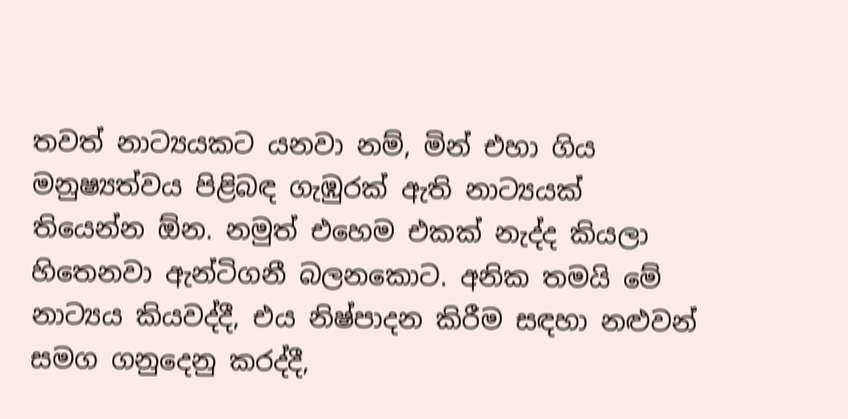තවත් නාට්‍යයකට යනවා නම්, මින් එහා ගිය මනුෂ්‍යත්වය පිළිබඳ ගැඹුරක් ඇති නාට්‍යයක් තියෙන්න ඕන. නමුත් එහෙම එකක් නැද්ද කියලා හිතෙනවා ඇන්ටිගනී බලනකොට. අනික තමයි මේ නාට්‍යය කියවද්දී, එය නිෂ්පාදන කිරීම සඳහා නළුවන් සමග ගනුදෙනු කරද්දී,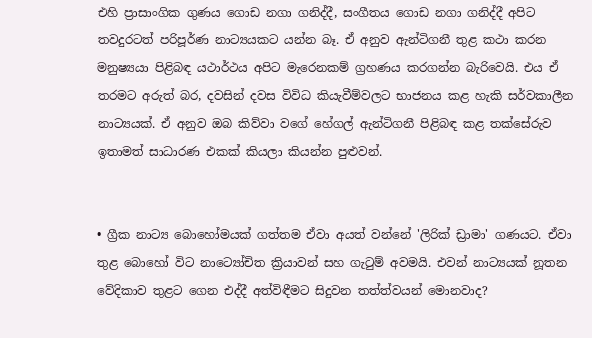එහි ප්‍රාසාංගික ගුණය ගොඩ නගා ගනිද්දී, සංගීතය ගොඩ නගා ගනිද්දී අපිට තවදුරටත් පරිපූර්ණ නාට්‍යයකට යන්න බෑ. ඒ අනුව ඇන්ටිගනී තුළ කථා කරන මනුෂ්‍යයා පිළිබඳ යථාර්ථය අපිට මැරෙනකම් ග්‍රහණය කරගන්න බැරිවෙයි. එය ඒ තරමට අරුත් බර, දවසින් දවස විවිධ කියැවීම්වලට භාජනය කළ හැකි සර්වකාලීන නාට්‍යයක්. ඒ අනුව ඔබ කිව්වා වගේ හේගල් ඇන්ටිගනී පිළිබඳ කළ තක්සේරුව ඉතාමත් සාධාරණ එකක් කියලා කියන්න පුළුවන්.


• ග්‍රීක නාට්‍ය බොහෝමයක් ගත්තම ඒවා අයත් වන්නේ 'ලිරික් ඩ්‍රාමා' ගණයට. ඒවා තුළ බොහෝ විට නාට්‍යෝචිත ක්‍රියාවන් සහ ගැටුම් අවමයි. එවන් නාට්‍යයක් නූතන වේදිකාව තුළට ගෙන එද්දී අත්විඳීමට සිදුවන තත්ත්වයන් මොනවාද?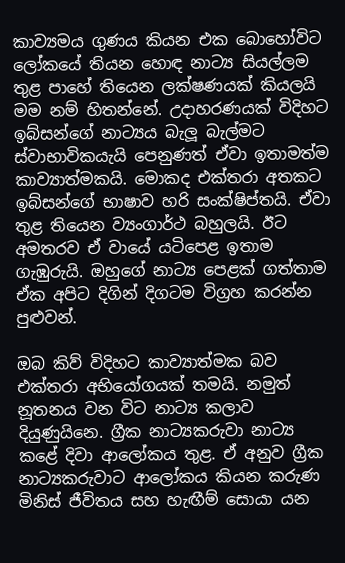කාව්‍යමය ගුණය කියන එක බොහෝවිට ලෝකයේ තියන හොඳ නාට්‍ය සියල්ලම තුළ පාහේ තියෙන ලක්ෂණයක් කියලයි මම නම් හිතන්නේ. උදාහරණයක් විදිහට ඉබ්සන්ගේ නාට්‍යය බැලූ බැල්මට ස්වාභාවිකයැයි පෙනුණත් ඒවා ඉතාමත්ම කාව්‍යාත්මකයි. මොකද එක්තරා අතකට ඉබ්සන්ගේ භාෂාව හරි සංක්ෂිප්තයි. ඒවා තුළ තියෙන ව්‍යංගාර්ථ බහුලයි. ඊට අමතරව ඒ වායේ යටිපෙළ ඉතාම ගැඹුරුයි. ඔහුගේ නාට්‍ය පෙළක් ගත්තාම ඒක අපිට දිගින් දිගටම විග්‍රහ කරන්න පුළුවන්.

ඔබ කිව් විදිහට කාව්‍යාත්මක බව එක්තරා අභියෝගයක් තමයි. නමුත් නූතනය වන විට නාට්‍ය කලාව දියුණුයිනෙ. ග්‍රීක නාට්‍යකරුවා නාට්‍ය කළේ දිවා ආලෝකය තුළ. ඒ අනුව ග්‍රීක නාට්‍යකරුවාට ආලෝකය කියන කරුණ මිනිස් ජීවිතය සහ හැඟීම් සොයා යන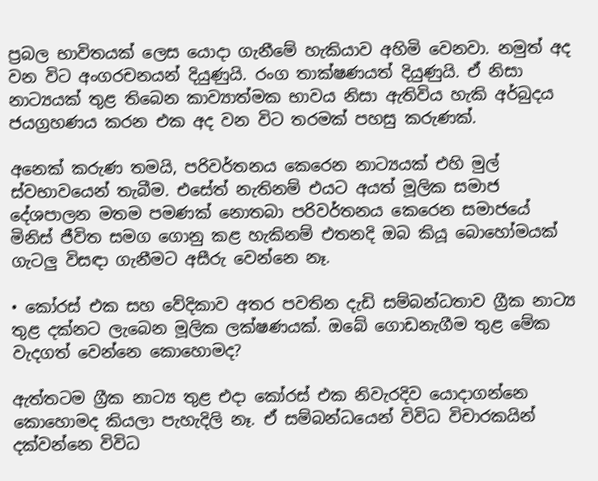ප්‍රබල භාවිතයක් ලෙස යොදා ගැනීමේ හැකියාව අහිමි වෙනවා. නමුත් අද වන විට අංගරචනයන් දියුණුයි. රංග තාක්ෂණයත් දියුණුයි. ඒ නිසා නාට්‍යයක් තුළ තිබෙන කාව්‍යාත්මක භාවය නිසා ඇතිවිය හැකි අර්බුදය ජයග්‍රහණය කරන එක අද වන විට තරමක් පහසු කරුණක්.

අනෙක් කරුණ තමයි, පරිවර්තනය කෙරෙන නාට්‍යයක් එහි මුල් ස්වභාවයෙන් තැබීම. එසේත් නැතිනම් එයට අයත් මූලික සමාජ දේශපාලන මතම පමණක් නොතබා පරිවර්තනය කෙරෙන සමාජයේ මිනිස් ජීවිත සමග ගොනු කළ හැකිනම් එතනදි ඔබ කියූ බොහෝමයක් ගැටලු විසඳා ගැනීමට අසීරු වෙන්නෙ නෑ.

• කෝරස් එක සහ වේදිකාව අතර පවතින දැඩි සම්බන්ධතාව ග්‍රීක නාට්‍ය තුළ දක්නට ලැබෙන මූලික ලක්ෂණයක්. ඔබේ ගොඩනැගීම තුළ මේක වැදගත් වෙන්නෙ කොහොමද?

ඇත්තටම ග්‍රීක නාට්‍ය තුළ එදා කෝරස් එක නිවැරදිව යොදාගන්නෙ කොහොමද කියලා පැහැදිලි නෑ. ඒ සම්බන්ධයෙන් විවිධ විචාරකයින් දක්වන්නෙ විවිධ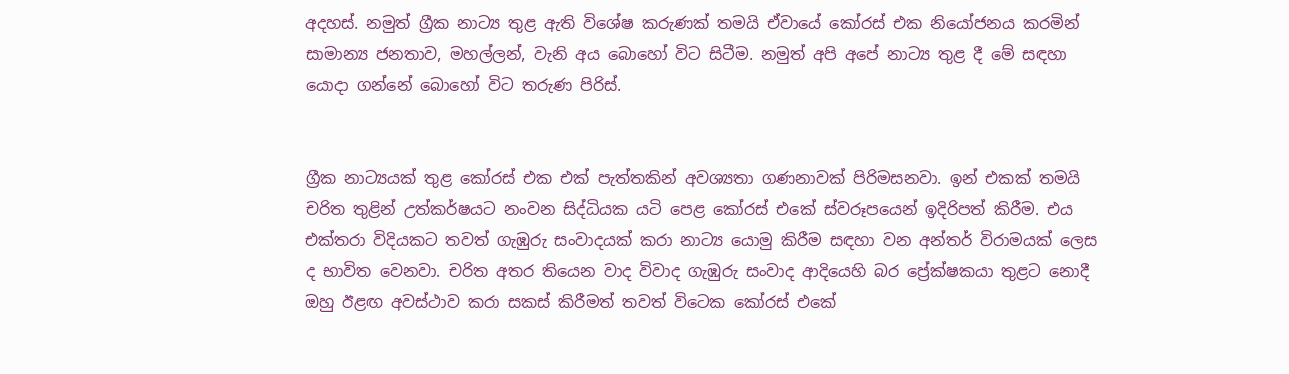අදහස්. නමුත් ග්‍රීක නාට්‍ය තුළ ඇති විශේෂ කරුණක් තමයි ඒවායේ කෝරස් එක නියෝජනය කරමින් සාමාන්‍ය ජනතාව, මහල්ලන්, වැනි අය බොහෝ විට සිටීම. නමුත් අපි අපේ නාට්‍ය තුළ දී මේ සඳහා යොදා ගන්නේ බොහෝ විට තරුණ පිරිස්.


ග්‍රීක නාට්‍යයක් තුළ කෝරස් එක එක් පැත්තකින් අවශ්‍යතා ගණනාවක් පිරිමසනවා. ඉන් එකක් තමයි චරිත තුළින් උත්කර්ෂයට නංවන සිද්ධියක යටි පෙළ කෝරස් එකේ ස්වරූපයෙන් ඉදිරිපත් කිරීම. එය එක්තරා විදියකට තවත් ගැඹුරු සංවාදයක් කරා නාට්‍ය යොමු කිරීම සඳහා වන අන්තර් විරාමයක් ලෙස ද භාවිත වෙනවා. චරිත අතර තියෙන වාද විවාද ගැඹුරු සංවාද ආදියෙහි බර ප්‍රේක්ෂකයා තුළට නොදී ඔහු ඊළඟ අවස්ථාව කරා සකස් කිරීමත් තවත් විටෙක කෝරස් එකේ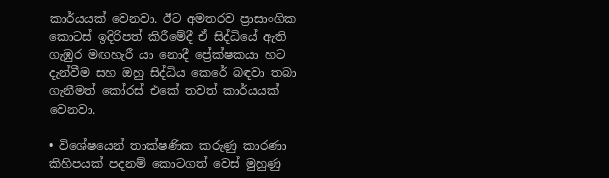කාර්යයක් වෙනවා. ඊට අමතරව ප්‍රාසාංගික කොටස් ඉදිරිපත් කිරීමේදී ඒ සිද්ධියේ ඇති ගැඹුර මඟහැරී යා නොදී ප්‍රේක්ෂකයා හට දැන්වීම සහ ඔහු සිද්ධිය කෙරේ බඳවා තබා ගැනීමත් කෝරස් එකේ තවත් කාර්යයක් වෙනවා.

• විශේෂයෙන් තාක්ෂණික කරුණු කාරණා කිහිපයක් පදනම් කොටගත් වෙස් මුහුණු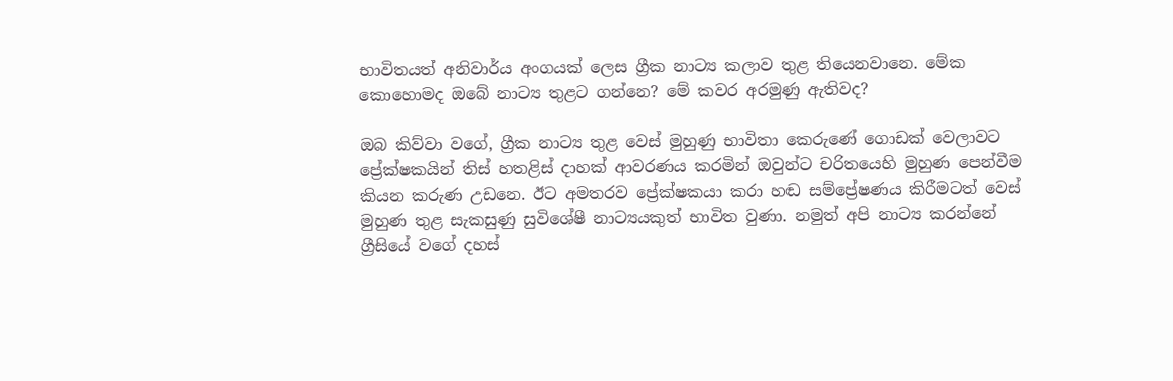භාවිතයත් අනිවාර්ය අංගයක් ලෙස ග්‍රීක නාට්‍ය කලාව තුළ තියෙනවානෙ. මේක කොහොමද ඔබේ නාට්‍ය තුළට ගන්නෙ? මේ කවර අරමුණු ඇතිවද?

ඔබ කිව්වා වගේ, ග්‍රීක නාට්‍ය තුළ වෙස් මුහුණු භාවිතා කෙරුණේ ගොඩක් වෙලාවට ප්‍රේක්ෂකයින් තිස් හතළිස් දාහක් ආවරණය කරමින් ඔවුන්ට චරිතයෙහි මුහුණ පෙන්වීම කියන කරුණ උඩනෙ. ඊට අමතරව ප්‍රේක්ෂකයා කරා හඬ සම්ප්‍රේෂණය කිරීමටත් වෙස් මුහුණ තුළ සැකසුණු සුවිශේෂී නාට්‍යයකුත් භාවිත වුණා. නමුත් අපි නාට්‍ය කරන්නේ ග්‍රීසියේ වගේ දහස්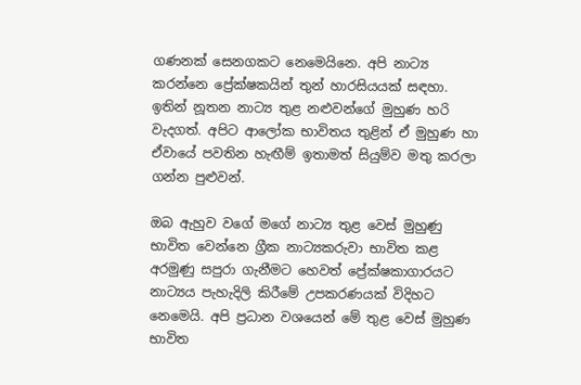ගණනක් සෙනගකට නෙමෙයිනෙ. අපි නාට්‍ය කරන්නෙ ප්‍රේක්ෂකයින් තුන් හාරසියයක් සඳහා. ඉතින් නූතන නාට්‍ය තුළ නළුවන්ගේ මුහුණ හරි වැදගත්. අපිට ආලෝක භාවිතය තුළින් ඒ මුහුණ හා ඒවායේ පවතින හැඟීම් ඉතාමත් සියුම්ව මතු කරලා ගන්න පුළුවන්.

ඔබ ඇහුව වගේ මගේ නාට්‍ය තුළ වෙස් මුහුණු භාවිත වෙන්නෙ ග්‍රීක නාට්‍යකරුවා භාවිත කළ අරමුණු සපුරා ගැනීමට හෙවත් ප්‍රේක්ෂකාගාරයට නාට්‍යය පැහැදිලි කිරීමේ උපකරණයක් විදිහට නෙමෙයි. අපි ප්‍රධාන වශයෙන් මේ තුළ වෙස් මුහුණ භාවිත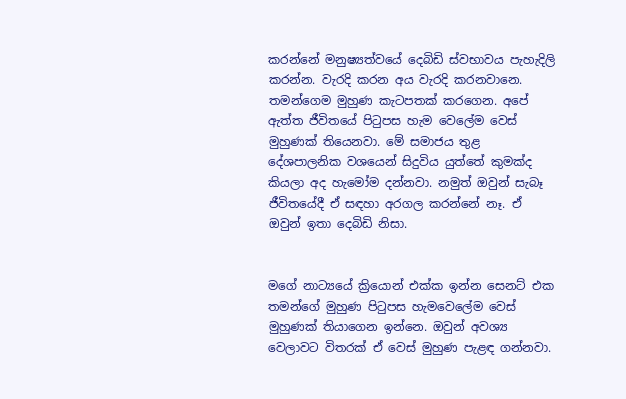කරන්නේ මනුෂ්‍යත්වයේ දෙබිඩි ස්වභාවය පැහැදිලි කරන්න. වැරදි කරන අය වැරදි කරනවානෙ. තමන්ගෙම මුහුණ කැටපතක් කරගෙන. අපේ ඇත්ත ජීවිතයේ පිටුපස හැම වෙලේම වෙස් මුහුණක් තියෙනවා. මේ සමාජය තුළ දේශපාලනික වශයෙන් සිදුවිය යුත්තේ කුමක්ද කියලා අද හැමෝම දන්නවා. නමුත් ඔවුන් සැබෑ ජීවිතයේදී ඒ සඳහා අරගල කරන්නේ නෑ. ඒ ඔවුන් ඉතා දෙබිඩි නිසා.


මගේ නාට්‍යයේ ක්‍රියොන් එක්ක ඉන්න සෙනට් එක තමන්ගේ මුහුණ පිටුපස හැමවෙලේම වෙස් මුහුණක් තියාගෙන ඉන්නෙ. ඔවුන් අවශ්‍ය වෙලාවට විතරක් ඒ වෙස් මුහුණ පැළඳ ගන්නවා.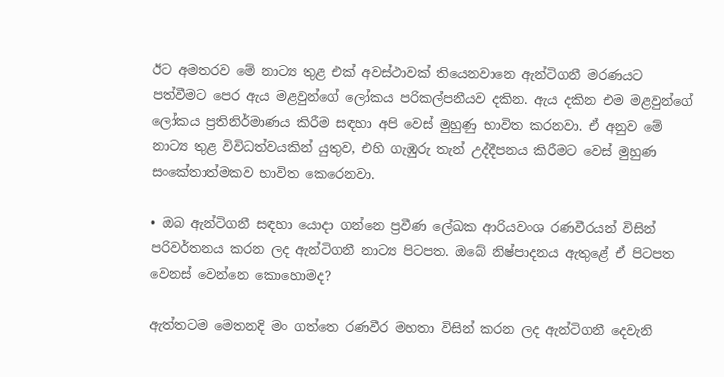ඊට අමතරව මේ නාට්‍ය තුළ එක් අවස්ථාවක් තියෙනවානෙ ඇන්ටිගනී මරණයට පත්වීමට පෙර ඇය මළවුන්ගේ ලෝකය පරිකල්පනීයව දකින. ඇය දකින එම මළවුන්ගේ ලෝකය ප්‍රතිනිර්මාණය කිරීම සඳහා අපි වෙස් මුහුණු භාවිත කරනවා. ඒ අනුව මේ නාට්‍ය තුළ විවිධත්වයකින් යුතුව, එහි ගැඹුරු තැන් උද්දීපනය කිරීමට වෙස් මුහුණ සංකේතාත්මකව භාවිත කෙරෙනවා.

• ඔබ ඇන්ටිගනී සඳහා යොදා ගන්නෙ ප්‍රවීණ ලේඛක ආරියවංශ රණවීරයන් විසින් පරිවර්තනය කරන ලද ඇන්ටිගනී නාට්‍ය පිටපත. ඔබේ නිෂ්පාදනය ඇතුළේ ඒ පිටපත වෙනස් වෙන්නෙ කොහොමද?

ඇත්තටම මෙතනදි මං ගත්තෙ රණවීර මහතා විසින් කරන ලද ඇන්ටිගනී දෙවැනි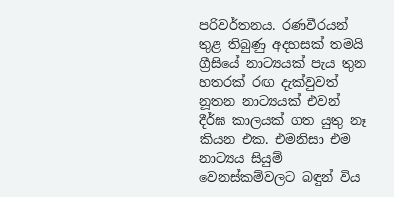පරිවර්තනය. රණවීරයන් තුළ තිබුණු අදහසක් තමයි ග්‍රීසියේ නාට්‍යයක් පැය තුන හතරක් රඟ දැක්වුවත් නූතන නාට්‍යයක් එවන් දීර්ඝ කාලයක් ගත යුතු නෑ කියන එක. එමනිසා එම නාට්‍යය සියුම් වෙනස්කම්වලට බඳුන් විය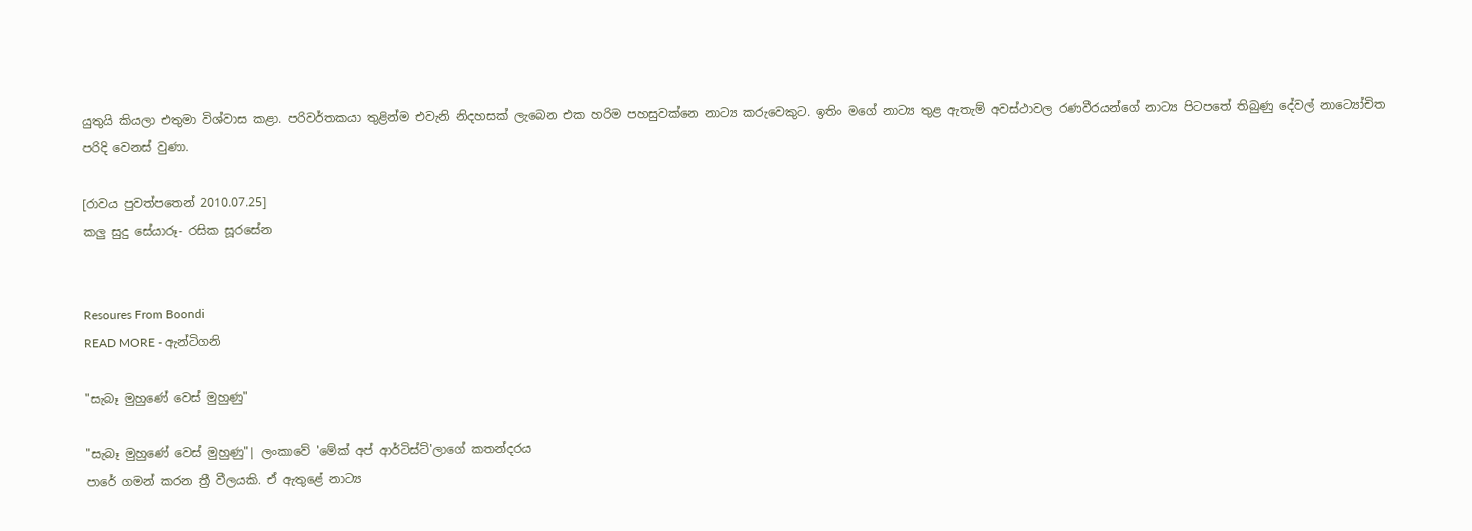යුතුයි කියලා එතුමා විශ්වාස කළා. පරිවර්තකයා තුළින්ම එවැනි නිදහසක් ලැබෙන එක හරිම පහසුවක්නෙ නාට්‍ය කරුවෙකුට. ඉතිං මගේ නාට්‍ය තුළ ඇතැම් අවස්ථාවල රණවීරයන්ගේ නාට්‍ය පිටපතේ තිබුණු දේවල් නාට්‍යෝචිත පරිදි වෙනස් වුණා.

[රාවය පුවත්පතෙන් 2010.07.25]
කලු සුදු සේයාරූ- රසික සූරසේන


Resoures From Boondi
READ MORE - ඇන්ටිගනි

"සැබෑ මුහුණේ වෙස් මුහුණු"

"සැබෑ මුහුණේ වෙස් මුහුණු"| ලංකාවේ 'මේක් අප් ආර්ටිස්ට්'ලාගේ කතන්දරය
පාරේ ගමන් කරන ත්‍රී වීලයකි. ඒ ඇතුළේ නාට්‍ය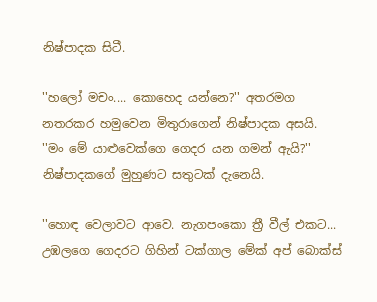නිෂ්පාදක සිටී.

''හලෝ මචං.... කොහෙද යන්නෙ?'' අතරමග නතරකර හමුවෙන මිතුරාගෙන් නිෂ්පාදක අසයි.
''මං මේ යාළුවෙක්ගෙ ගෙදර යන ගමන් ඇයි?''
නිෂ්පාදකගේ මුහුණට සතුටක් දැනෙයි.

''හොඳ වෙලාවට ආවෙ. නැගපංකො ත්‍රී වීල් එකට... උඹලගෙ ගෙදරට ගිහින් ටක්ගාල මේක් අප් බොක්ස්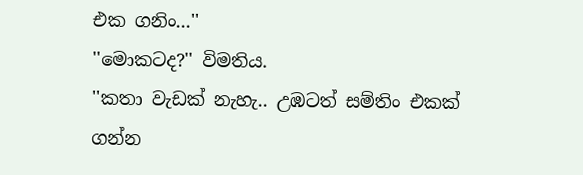එක ගනිං...''
''මොකටද?'' විමතිය.
''කතා වැඩක් නැහැ.. උඹටත් සම්තිං එකක් ගන්න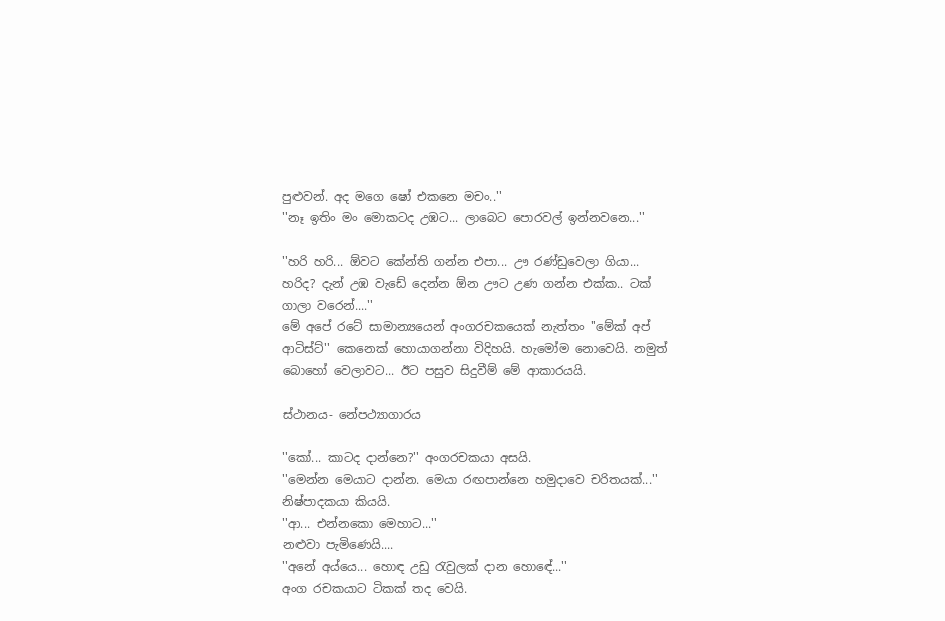පුළුවන්. අද මගෙ ෂෝ එකනෙ මචං..''
''නෑ ඉතිං මං මොකටද උඹට... ලාබෙට පොරවල් ඉන්නවනෙ...''

''හරි හරි... ඕවට කේන්ති ගන්න එපා... ඌ රණ්ඩුවෙලා ගියා... හරිද? දැන් උඹ වැඩේ දෙන්න ඕන ඌට උණ ගන්න එක්ක.. ටක් ගාලා වරෙන්....''
මේ අපේ රටේ සාමාන්‍යයෙන් අංගරචකයෙක් නැත්තං ''මේක් අප් ආටිස්ට්'' කෙනෙක් හොයාගන්නා විදිහයි. හැමෝම නොවෙයි. නමුත් බොහෝ වෙලාවට... ඊට පසුව සිදුවීම් මේ ආකාරයයි.

ස්ථානය- නේපථ්‍යාගාරය

''කෝ... කාටද දාන්නෙ?'' අංගරචකයා අසයි.
''මෙන්න මෙයාට දාන්න. මෙයා රඟපාන්නෙ හමුදාවෙ චරිතයක්...'' නිෂ්පාදකයා කියයි.
''ආ... එන්නකො මෙහාට...''
නළුවා පැමිණෙයි....
''අනේ අය්යෙ... හොඳ උඩු රැවුලක් දාන හොඳේ...''
අංග රචකයාට ටිකක් තද වෙයි.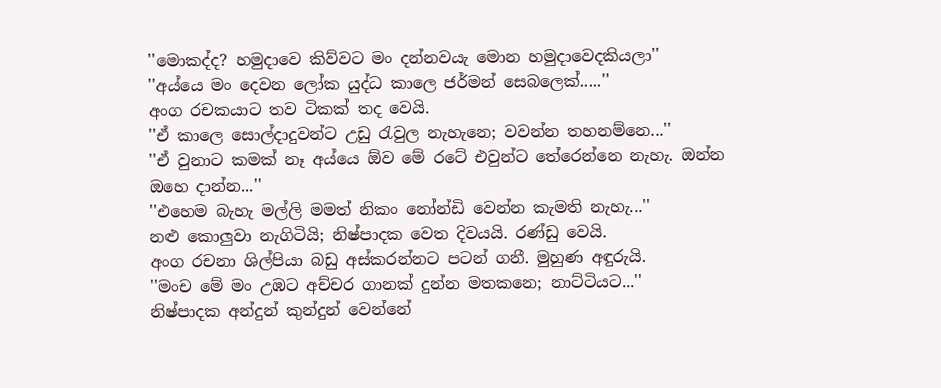''මොකද්ද? හමුදාවෙ කිව්වට මං දන්නවයැ මොන හමුදාවෙදකියලා''
''අය්යෙ මං දෙවන ලෝක යුද්ධ කාලෙ ජර්මන් සෙබලෙක්.....''
අංග රචකයාට තව ටිකක් තද වෙයි.
''ඒ කාලෙ සොල්දාදුවන්ට උඩු රැවුල නැහැනෙ; වවන්න තහනම්නෙ...''
''ඒ වුනාට කමක් නෑ අය්යෙ ඕව මේ රටේ එවුන්ට තේරෙන්නෙ නැහැ. ඔන්න ඔහෙ දාන්න...''
''එහෙම බැහැ මල්ලි මමත් නිකං නෝන්ඩි වෙන්න කැමති නැහැ...''
නළු කොලුවා නැගිටියි; නිෂ්පාදක වෙත දිවයයි. රණ්ඩු වෙයි.
අංග රචනා ශිල්පියා බඩු අස්කරන්නට පටන් ගනී. මුහුණ අඳුරුයි.
''මංච මේ මං උඹට අච්චර ගානක් දුන්න මතකනෙ; නාට්ටියට...''
නිෂ්පාදක අන්දුන් කුන්දුන් වෙන්නේ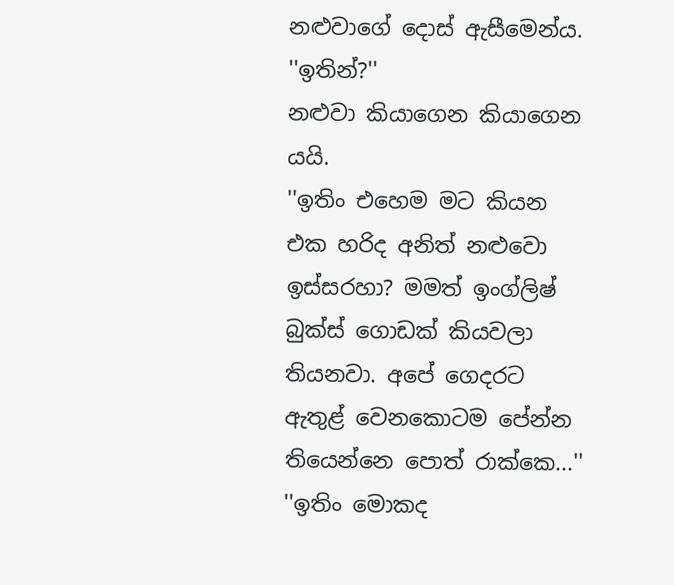නළුවාගේ දොස් ඇසීමෙන්ය.
''ඉතින්?''
නළුවා කියාගෙන කියාගෙන යයි.
''ඉතිං එහෙම මට කියන එක හරිද අනිත් නළුවො ඉස්සරහා? මමත් ඉංග්ලිෂ් බුක්ස් ගොඩක් කියවලා තියනවා. අපේ ගෙදරට ඇතුළ් වෙනකොටම පේන්න තියෙන්නෙ පොත් රාක්කෙ...''
''ඉතිං මොකද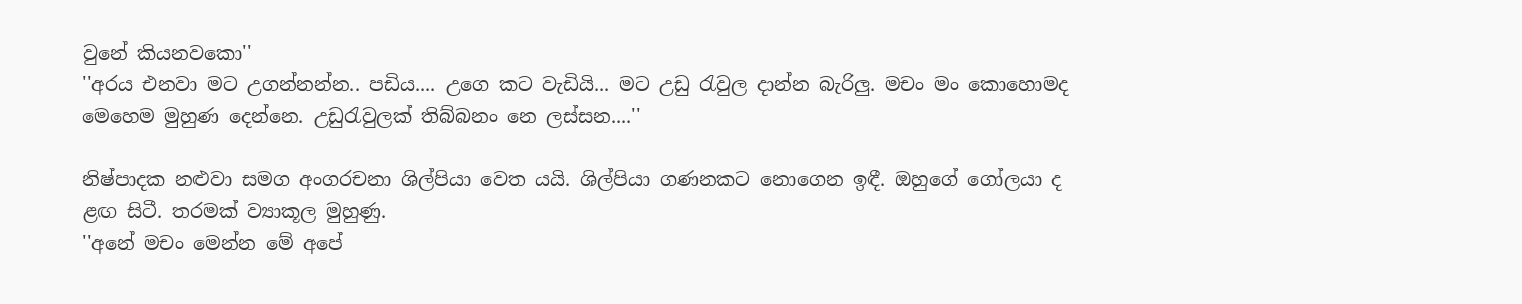වුනේ කියනවකො''
''අරය එනවා මට උගන්නන්න.. පඩිය.... උගෙ කට වැඩියි... මට උඩු රැවුල දාන්න බැරිලු. මචං මං කොහොමද මෙහෙම මුහුණ දෙන්නෙ. උඩුරැවුලක් තිබ්බනං නෙ ලස්සන....''

නිෂ්පාදක නළුවා සමග අංගරචනා ශිල්පියා වෙත යයි. ශිල්පියා ගණනකට නොගෙන ඉඳී. ඔහුගේ ගෝලයා ද ළඟ සිටී. තරමක් ව්‍යාකූල මුහුණු.
''අනේ මචං මෙන්න මේ අපේ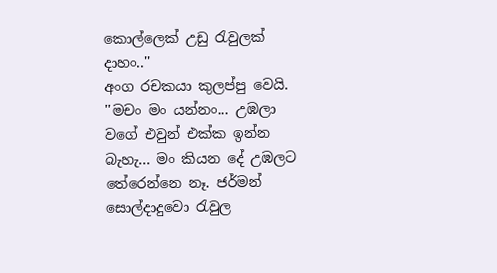කොල්ලෙක් උඩු රැවුලක් දාහං..''
අංග රචකයා කුලප්පු වෙයි.
''මචං මං යන්නං... උඹලා වගේ එවුන් එක්ක ඉන්න බැහැ... මං කියන දේ උඹලට තේරෙන්නෙ නෑ. ජර්මන් සොල්දාදුවො රැවුල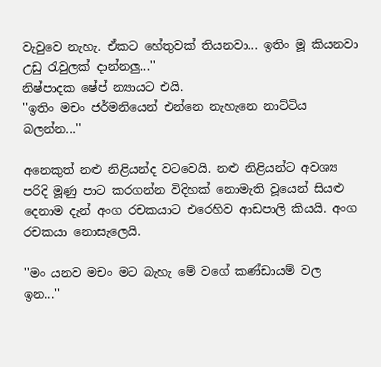වැවුවෙ නැහැ. ඒකට හේතුවක් තියනවා... ඉතිං මූ කියනවා උඩු රැවුලක් දාන්නලු...''
නිෂ්පාදක ෂේප් න්‍යායට එයි.
''ඉතිං මචං ජර්මනියෙන් එන්නෙ නැහැනෙ නාට්ටිය බලන්න...''

අනෙකුත් නළු නිළියන්ද වටවෙයි. නළු නිළියන්ට අවශ්‍ය පරිදි මූණු පාට කරගන්න විදිහක් නොමැති වූයෙන් සියළු දෙනාම දැන් අංග රචකයාට එරෙහිව ආඩපාලි කියයි. අංග රචකයා නොසැලෙයි.

''මං යනව මචං මට බැහැ මේ වගේ කණ්ඩායම් වල ඉන...''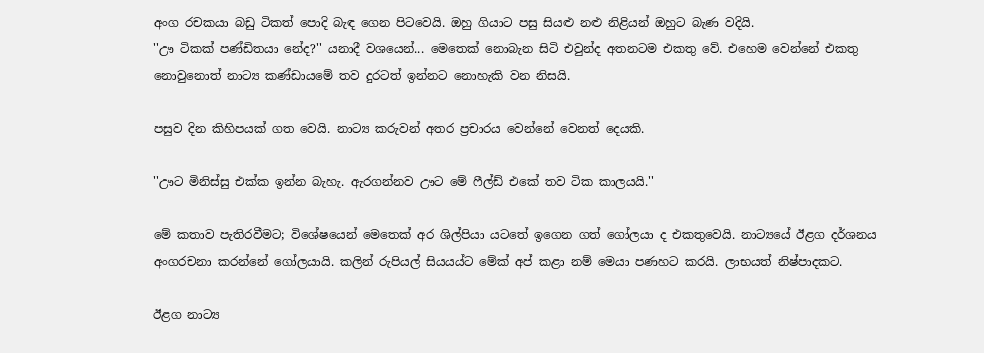අංග රචකයා බඩු ටිකත් පොදි බැඳ ගෙන පිටවෙයි. ඔහු ගියාට පසු සියළු නළු නිළියන් ඔහුට බැණ වදියි.
''ඌ ටිකක් පණ්ඩිතයා නේද?'' යනාදී වශයෙන්... මෙතෙක් නොබැන සිටි එවුන්ද අතනටම එකතු වේ. එහෙම වෙන්නේ එකතු නොවුනොත් නාට්‍ය කණ්ඩායමේ තව දුරටත් ඉන්නට නොහැකි වන නිසයි.

පසුව දින කිහිපයක් ගත වෙයි. නාට්‍ය කරුවන් අතර ප්‍රචාරය වෙන්නේ වෙනත් දෙයකි.

''ඌට මිනිස්සු එක්ක ඉන්න බැහැ. ඇරගන්නව ඌට මේ ෆීල්ඩ් එකේ තව ටික කාලයයි.''

මේ කතාව පැතිරවීමට; විශේෂයෙන් මෙතෙක් අර ශිල්පියා යටතේ ඉගෙන ගත් ගෝලයා ද එකතුවෙයි. නාට්‍යයේ ඊළග දර්ශනය අංගරචනා කරන්නේ ගෝලයායි. කලින් රුපියල් සියයය්ට මේක් අප් කළා නම් මෙයා පණහට කරයි. ලාභයත් නිෂ්පාදකට.

ඊළග නාට්‍ය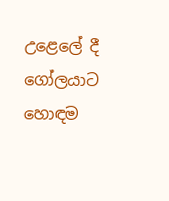උළෙලේ දී ගෝලයාට හොඳම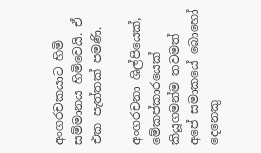අංගරචකයාට හිමි සම්මානය හිමිවෙයි. ඒ එක පැත්තක් පමණි.

අංගරචනා ශිල්පියෙක්, මේකප්කාරයෙක් කියූගමන්ම තවමත් අපේ සමාකයේ බොහෝ දෙනෙකු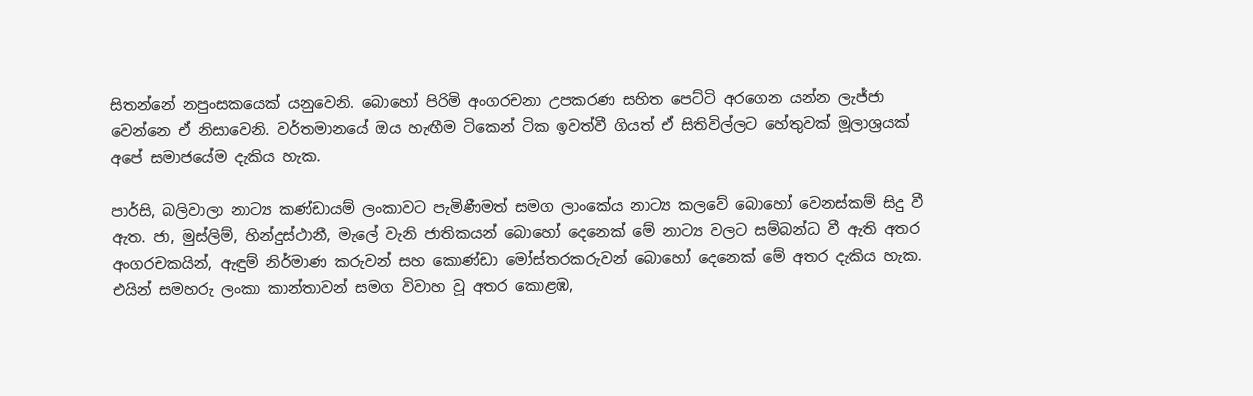සිතන්නේ නපුංසකයෙක් යනුවෙනි. බොහෝ පිරිමි අංගරචනා උපකරණ සහිත පෙට්ටි අරගෙන යන්න ලැජ්ජා වෙන්නෙ ඒ නිසාවෙනි. වර්තමානයේ ඔය හැඟීම ටිකෙන් ටික ඉවත්වී ගියත් ඒ සිතිවිල්ලට හේතුවක් මූලාශ්‍රයක් අපේ සමාජයේම දැකිය හැක.

පාර්සි, බලිවාලා නාට්‍ය කණ්ඩායම් ලංකාවට පැමිණීමත් සමග ලාංකේය නාට්‍ය කලවේ බොහෝ වෙනස්කම් සිදු වී ඇත. ජා, මුස්ලිම්, හින්දුස්ථානී, මැලේ වැනි ජාතිකයන් බොහෝ දෙනෙක් මේ නාට්‍ය වලට සම්බන්ධ වී ඇති අතර අංගරචකයින්, ඇඳුම් නිර්මාණ කරුවන් සහ කොණ්ඩා මෝස්තරකරුවන් බොහෝ දෙනෙක් මේ අතර දැකිය හැක. එයින් සමහරු ලංකා කාන්තාවන් සමග විවාහ වූ අතර කොළඹ,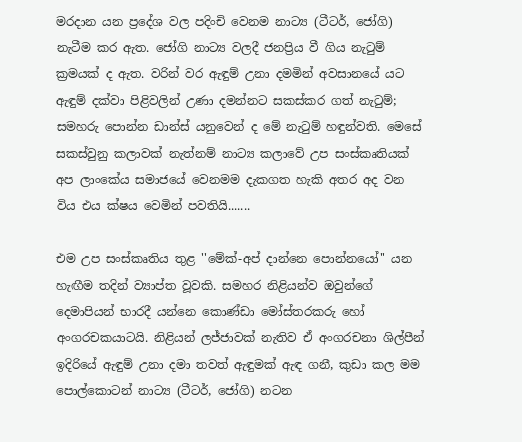මරදාන යන ප්‍රදේශ වල පදිංචි වෙනම නාට්‍ය (ටීටර්, ජෝගි) නැටීම කර ඇත. ජෝගි නාට්‍ය වලදී ජනප්‍රිය වී ගිය නැටුම් ක්‍රමයක් ද ඇත. වරින් වර ඇඳුම් උනා දමමින් අවසානයේ යට ඇඳුම් දක්වා පිළිවලින් උණා දමන්නට සකස්කර ගත් නැටුම්; සමහරු පොන්න ඩාන්ස් යනුවෙන් ද මේ නැටුම් හඳුන්වති. මෙසේ සකස්වුනු කලාවක් නැත්නම් නාට්‍ය කලාවේ උප සංස්කෘතියක් අප ලාංකේය සමාජයේ වෙනමම දැකගත හැකි අතර අද වන විය එය ක්ෂය වෙමින් පවතියි.......

එම උප සංස්කෘතිය තුළ ''මේක්-අප් දාන්නෙ පොන්නයෝ'' යන හැඟීම තදින් ව්‍යාප්ත වූවකි. සමහර නිළියන්ව ඔවුන්ගේ දෙමාපියන් භාරදී යන්නෙ කොණ්ඩා මෝස්තරකරු හෝ අංගරචකයාටයි. නිළියන් ලජ්ජාවක් නැතිව ඒ අංගරචනා ශිල්පීන් ඉදිරියේ ඇඳුම් උනා දමා තවත් ඇඳුමක් ඇඳ ගනී, කුඩා කල මම පොල්කොටන් නාට්‍ය (ටීටර්, ජෝගි) නටන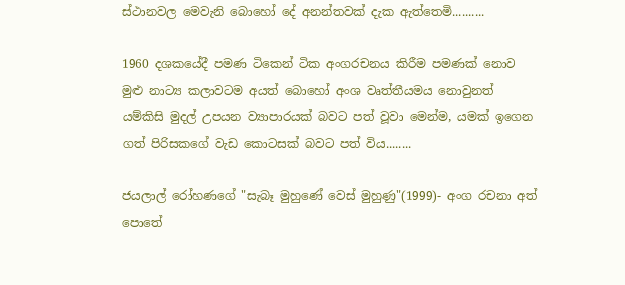ස්ථානවල මෙවැනි බොහෝ දේ අනන්තවක් දැක ඇත්තෙමි..........

1960 දශකයේදී පමණ ටිකෙන් ටික අංගරචනය කිරීම පමණක් නොව මුළු නාට්‍ය කලාවටම අයත් බොහෝ අංශ වෘත්තීයමය නොවුනත් යම්කිසි මුදල් උපයන ව්‍යාපාරයක් බවට පත් වූවා මෙන්ම, යමක් ඉගෙන ගත් පිරිසකගේ වැඩ කොටසක් බවට පත් විය........

ජයලාල් රෝහණගේ "සැබෑ මුහුණේ වෙස් මුහුණු"(1999)- අංග රචනා අත් පොතේ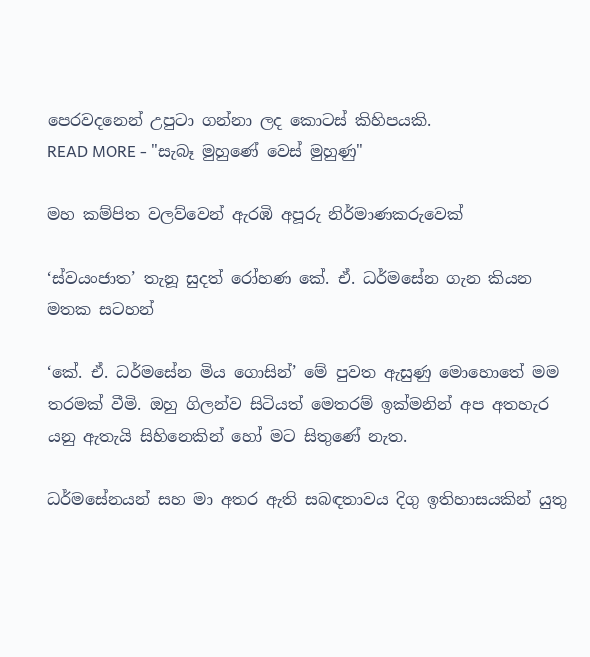පෙරවදනෙන් උපුටා ගන්නා ලද කොටස් කිහිපයකි.
READ MORE - "සැබෑ මුහුණේ වෙස් මුහුණු"

මහ කම්පිත වලව්වෙන් ඇරඹි අපූරු නිර්මාණකරුවෙක්

‘ස්වයංජාත’ තැනූ සුදත් රෝහණ කේ. ඒ. ධර්මසේන ගැන කියන මතක සටහන්

‘කේ. ඒ. ධර්මසේන මිය ගොසින්’ මේ පුවත ඇසුණු මොහොතේ මම තරමක් වීමි. ඔහු ගිලන්ව සිටියත් මෙතරම් ඉක්මනින් අප අතහැර යනු ඇතැයි සිහිනෙකින් හෝ මට සිතුණේ නැත.

ධර්මසේනයන් සහ මා අතර ඇති සබඳතාවය දිගු ඉතිහාසයකින් යුතු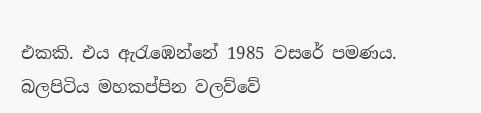එකකි. එය ඇරැඹෙන්නේ 1985 වසරේ පමණය. බලපිටිය මහකප්පින වලව්වේ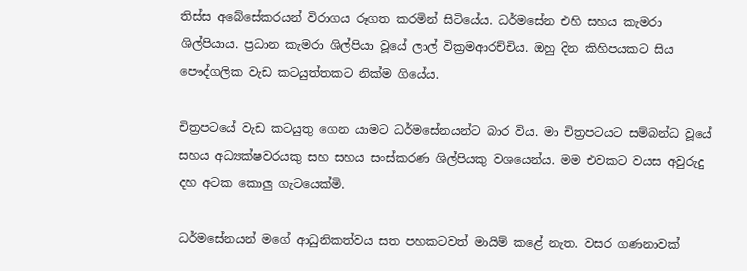තිස්ස අබේසේකරයන් විරාගය රූගත කරමින් සිටියේය. ධර්මසේන එහි සහය කැමරා ශිල්පියාය. ප්‍රධාන කැමරා ශිල්පියා වූයේ ලාල් වික්‍රමආරච්චිය. ඔහු දින කිහිපයකට සිය පෞද්ගලික වැඩ කටයුත්තකට නික්ම ගියේය.

චිත්‍රපටයේ වැඩ කටයුතු ගෙන යාමට ධර්මසේනයන්ට බාර විය. මා චිත්‍රපටයට සම්බන්ධ වූයේ සහය අධ්‍යක්ෂවරයකු සහ සහය සංස්කරණ ශිල්පියකු වශයෙන්ය. මම එවකට වයස අවුරුදු දහ අටක කොලු ගැටයෙක්මි.

ධර්මසේනයන් මගේ ආධුනිකත්වය සත පහකටවත් මායිම් කළේ නැත. වසර ගණනාවක්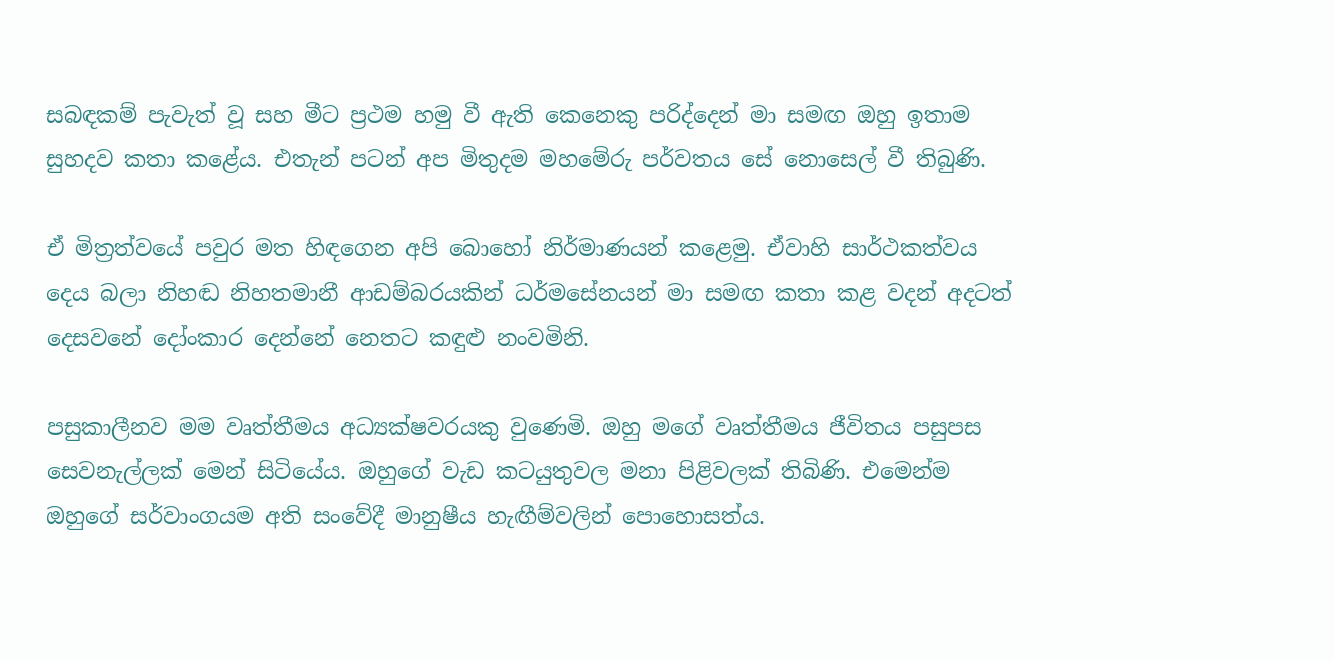සබඳකම් පැවැත් වූ සහ මීට ප්‍රථම හමු වී ඇති කෙනෙකු පරිද්දෙන් මා සමඟ ඔහු ඉතාම සුහදව කතා කළේය. එතැන් පටන් අප මිතුදම මහමේරු පර්වතය සේ නොසෙල් වී තිබුණි.

ඒ මිත්‍රත්වයේ පවුර මත හිඳගෙන අපි බොහෝ නිර්මාණයන් කළෙමු. ඒවාහි සාර්ථකත්වය දෙය බලා නිහඬ නිහතමානී ආඩම්බරයකින් ධර්මසේනයන් මා සමඟ කතා කළ වදන් අදටත් දෙසවනේ දෝංකාර දෙන්නේ නෙතට කඳුළු නංවමිනි.

පසුකාලීනව මම වෘත්තීමය අධ්‍යක්ෂවරයකු වුණෙමි. ඔහු මගේ වෘත්තීමය ජීවිතය පසුපස සෙවනැල්ලක් මෙන් සිටියේය. ඔහුගේ වැඩ කටයුතුවල මනා පිළිවලක් තිබිණි. එමෙන්ම ඔහුගේ සර්වාංගයම අති සංවේදී මානුෂීය හැඟීම්වලින් පොහොසත්ය.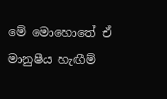මේ මොහොතේ ඒ මානුෂීය හැඟීම්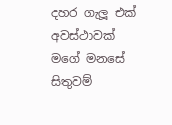දහර ගැලූ එක් අවස්ථාවක් මගේ මනසේ සිතුවම්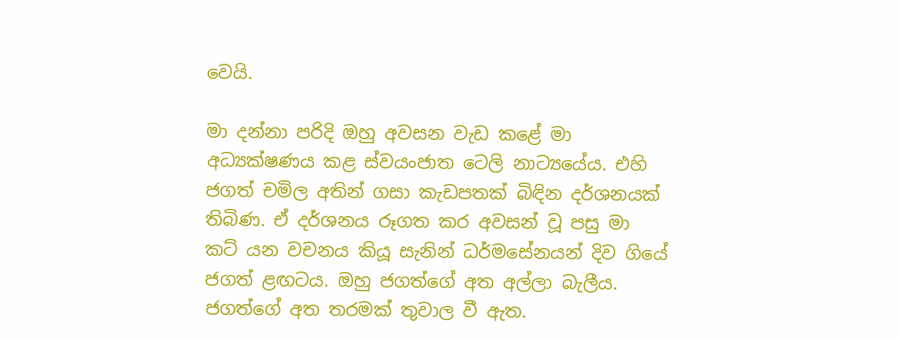වෙයි.

මා දන්නා පරිදි ඔහු අවසන වැඩ කළේ මා අධ්‍යක්ෂණය කළ ස්වයංජාත ටෙලි නාට්‍යයේය. එහි ජගත් චමිල අතින් ගසා කැඩපතක් බිඳින දර්ශනයක් තිබිණ. ඒ දර්ශනය රූගත කර අවසන් වූ පසු මා කට් යන වචනය කියූ සැනින් ධර්මසේනයන් දිව ගියේ ජගත් ළඟටය. ඔහු ජගත්ගේ අත අල්ලා බැලීය. ජගත්ගේ අත තරමක් තුවාල වී ඇත.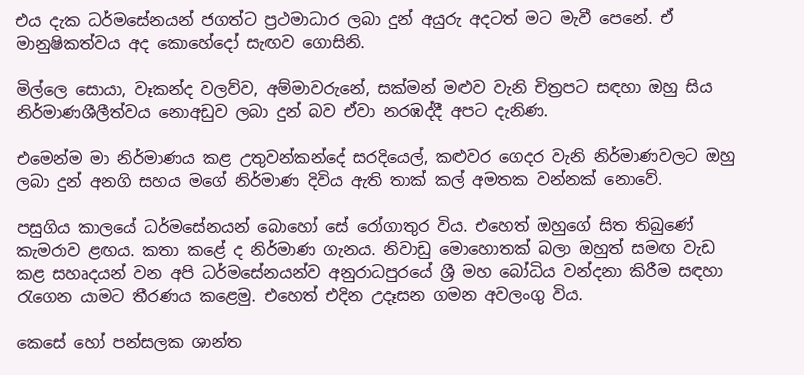එය දැක ධර්මසේනයන් ජගත්ට ප්‍රථමාධාර ලබා දුන් අයුරු අදටත් මට මැවී පෙනේ. ඒ මානුෂිකත්වය අද කොහේදෝ සැඟව ගොසිනි.

මිල්ලෙ සොයා, වෑකන්ද වලව්ව, අම්මාවරුනේ, සක්මන් මළුව වැනි චිත්‍රපට සඳහා ඔහු සිය නිර්මාණශීලීත්වය නොඅඩුව ලබා දුන් බව ඒවා නරඹද්දී අපට දැනිණ.

එමෙන්ම මා නිර්මාණය කළ උතුවන්කන්දේ සරදියෙල්, කළුවර ගෙදර වැනි නිර්මාණවලට ඔහු ලබා දුන් අනගි සහය මගේ නිර්මාණ දිවිය ඇති තාක් කල් අමතක වන්නක් නොවේ.

පසුගිය කාලයේ ධර්මසේනයන් බොහෝ සේ රෝගාතුර විය. එහෙත් ඔහුගේ සිත තිබුණේ කැමරාව ළඟය. කතා කළේ ද නිර්මාණ ගැනය. නිවාඩු මොහොතක් බලා ඔහුත් සමඟ වැඩ කළ සහෘදයන් වන අපි ධර්මසේනයන්ව අනුරාධපුරයේ ශ්‍රී මහ බෝධිය වන්දනා කිරීම සඳහා රැගෙන යාමට තීරණය කළෙමු. එහෙත් එදින උදෑසන ගමන අවලංගු විය.

කෙසේ හෝ පන්සලක ශාන්ත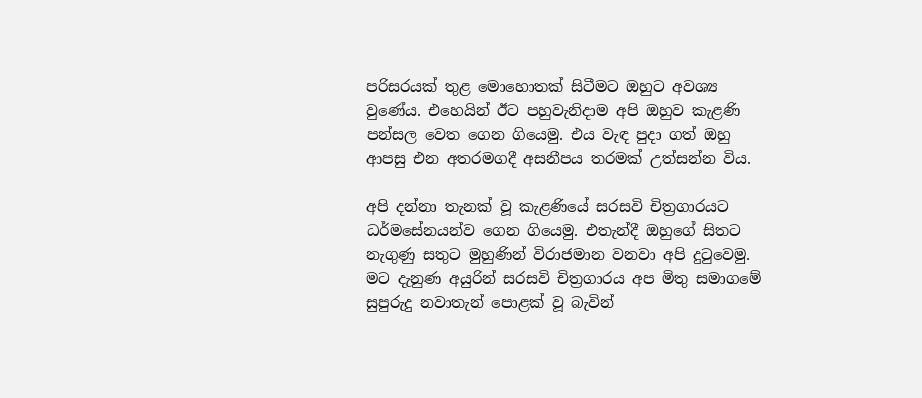පරිසරයක් තුළ මොහොතක් සිටීමට ඔහුට අවශ්‍ය වුණේය. එහෙයින් ඊට පහුවැනිදාම අපි ඔහුව කැළණි පන්සල වෙත ගෙන ගියෙමු. එය වැඳ පුදා ගත් ඔහු ආපසු එන අතරමගදී අසනීපය තරමක් උත්සන්න විය.

අපි දන්නා තැනක් වූ කැළණියේ සරසවි චිත්‍රගාරයට ධර්මසේනයන්ව ගෙන ගියෙමු. එතැන්දී ඔහුගේ සිතට නැගුණු සතුට මුහුණින් විරාජමාන වනවා අපි දුටුවෙමු. මට දැනුණ අයුරින් සරසවි චිත්‍රගාරය අප මිතු සමාගමේ සුපුරුදු නවාතැන් පොළක් වූ බැවින්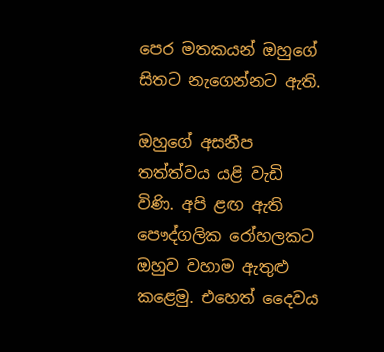පෙර මතකයන් ඔහුගේ සිතට නැගෙන්නට ඇති.

ඔහුගේ අසනීප තත්ත්වය යළි වැඩි විණි. අපි ළඟ ඇති පෞද්ගලික රෝහලකට ඔහුව වහාම ඇතුළු කළෙමු. එහෙත් දෛවය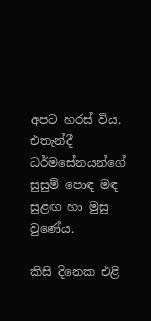අපට හරස් විය. එතැන්දී ධර්මසේනයන්ගේ සුසුම් පොඳ මඳ සුළඟ හා මුසු වුණේය.

කිසි දිනෙක එළි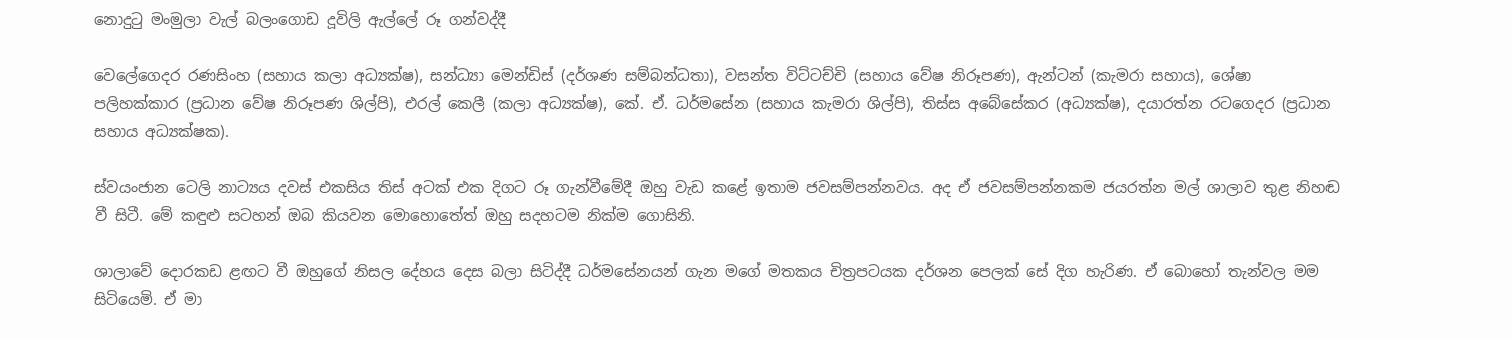නොදුටු මංමුලා වැල් බලංගොඩ දූවිලි ඇල්ලේ රූ ගන්වද්දී

වෙලේගෙදර රණසිංහ (සහාය කලා අධ්‍යක්ෂ), සන්ධ්‍යා මෙන්ඩිස් (දර්ශණ සම්බන්ධතා), වසන්ත විට්ටච්චි (සහාය වේෂ නිරූපණ), ඇන්ටන් (කැමරා සහාය), ශේෂා පලිහක්කාර (ප්‍රධාන වේෂ නිරූපණ ශිල්පි), එරල් කෙලී (කලා අධ්‍යක්ෂ), කේ. ඒ. ධර්මසේන (සහාය කැමරා ශිල්පි), තිස්ස අබේසේකර (අධ්‍යක්ෂ), දයාරත්න රටගෙදර (ප්‍රධාන සහාය අධ්‍යක්ෂක).

ස්වයංජාන ටෙලි නාට්‍යය දවස් එකසිය තිස් අටක් එක දිගට රූ ගැන්වීමේදී ඔහු වැඩ කළේ ඉතාම ජවසම්පන්නවය. අද ඒ ජවසම්පන්නකම ජයරත්න මල් ශාලාව තුළ නිහඬ වී සිටී. මේ කඳුළු සටහන් ඔබ කියවන මොහොතේත් ඔහු සදහටම නික්ම ගොසිනි.

ශාලාවේ දොරකඩ ළඟට වී ඔහුගේ නිසල දේහය දෙස බලා සිටිද්දී ධර්මසේනයන් ගැන මගේ මතකය චිත්‍රපටයක දර්ශන පෙලක් සේ දිග හැරිණ. ඒ බොහෝ තැන්වල මම සිටියෙමි. ඒ මා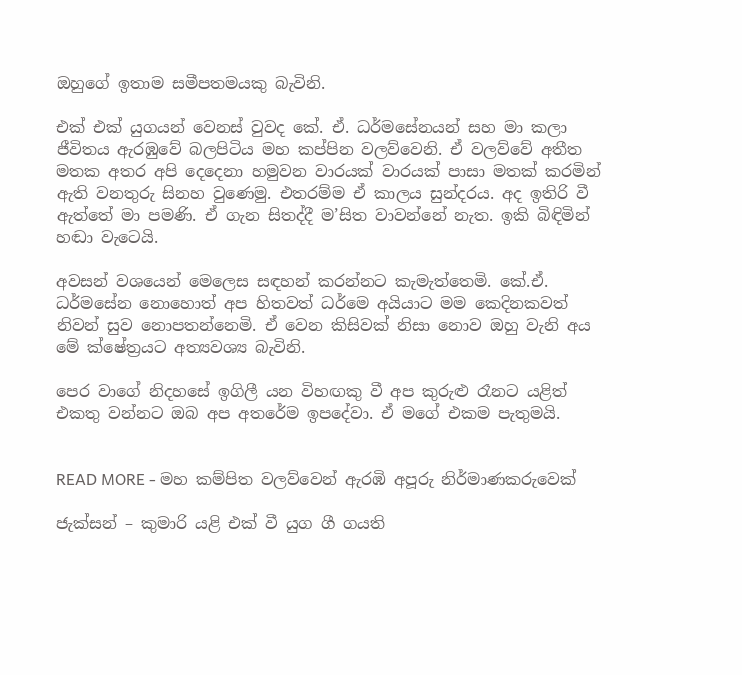ඔහුගේ ඉතාම සමීපතමයකු බැවිනි.

එක් එක් යුගයන් වෙනස් වුවද කේ. ඒ. ධර්මසේනයන් සහ මා කලා ජීවිතය ඇරඹුවේ බලපිටිය මහ කප්පින වලව්වෙනි. ඒ වලව්වේ අතීත මතක අතර අපි දෙදෙනා හමුවන වාරයක් වාරයක් පාසා මතක් කරමින් ඇති වනතුරු සිනහ වුණෙමු. එතරම්ම ඒ කාලය සුන්දරය. අද ඉතිරි වී ඇත්තේ මා පමණි. ඒ ගැන සිතද්දී ම’සිත වාවන්නේ නැත. ඉකි බිඳිමින් හඬා වැටෙයි.

අවසන් වශයෙන් මෙලෙස සඳහන් කරන්නට කැමැත්තෙමි. කේ.ඒ. ධර්මසේන නොහොත් අප හිතවත් ධර්මෙ අයියාට මම කෙදිනකවත් නිවන් සුව නොපතන්නෙමි. ඒ වෙන කිසිවක් නිසා නොව ඔහු වැනි අය මේ ක්ෂේත්‍රයට අත්‍යවශ්‍ය බැවිනි.

පෙර වාගේ නිදහසේ ඉගිලී යන විහඟකු වී අප කුරුළු රෑනට යළිත් එකතු වන්නට ඔබ අප අතරේම ඉපදේවා. ඒ මගේ එකම පැතුමයි.


READ MORE - මහ කම්පිත වලව්වෙන් ඇරඹි අපූරු නිර්මාණකරුවෙක්

ජැක්සන් – කුමාරි යළි එක් වී යුග ගී ගයති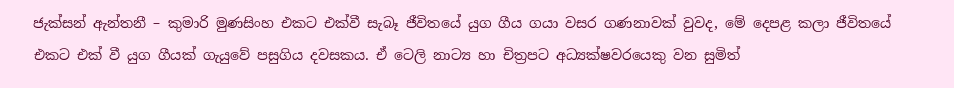ජැක්සන් ඇන්තනී – කුමාරි මුණසිංහ එකට එක්වී සැබෑ ජීවිතයේ යුග ගීය ගයා වසර ගණනාවක් වුවද, මේ දෙපළ කලා ජීවිතයේ එකට එක් වී යුග ගීයක් ගැයුවේ පසුගිය දවසකය. ඒ ටෙලි නාට්‍ය හා චිත්‍රපට අධ්‍යක්ෂවරයෙකු වන සුමිත්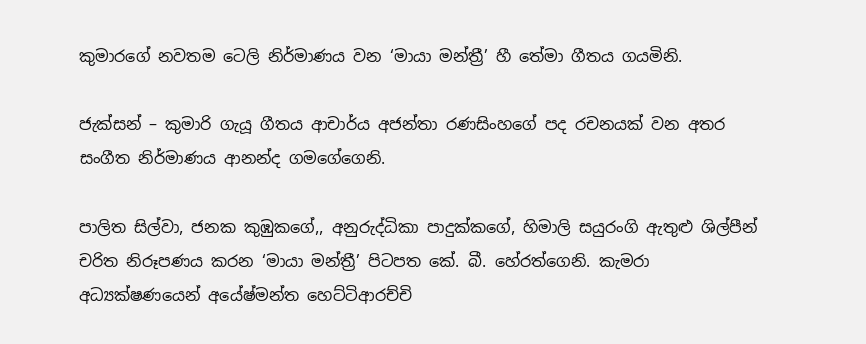කුමාරගේ නවතම ටෙලි නිර්මාණය වන ‘මායා මන්ත්‍රී’ හී තේමා ගීතය ගයමිනි.

ජැක්සන් – කුමාරි ගැයූ ගීතය ආචාර්ය අජන්තා රණසිංහගේ පද රචනයක් වන අතර සංගීත නිර්මාණය ආනන්ද ගමගේගෙනි.

පාලිත සිල්වා, ජනක කුඹුකගේ,, අනුරුද්ධිකා පාදුක්කගේ, හිමාලි සයුරංගි ඇතුළු ශිල්පීන් චරිත නිරූපණය කරන ‘මායා මන්ත්‍රී’ පිටපත කේ. බී. හේරත්ගෙනි. කැමරා අධ්‍යක්ෂණයෙන් අයේෂ්මන්ත හෙට්ටිආරච්චි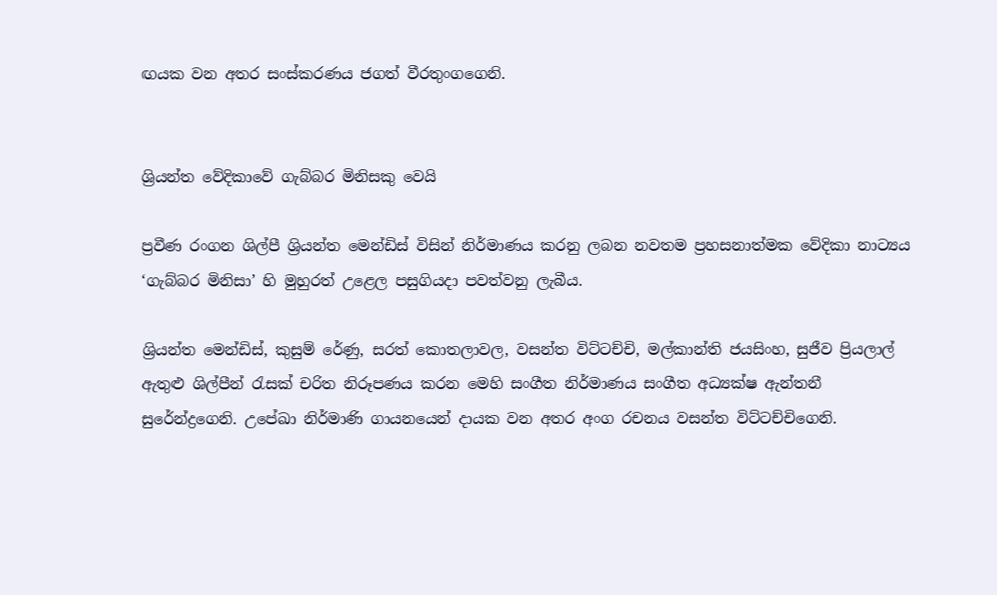ඟයක වන අතර සංස්කරණය ජගත් වීරතුංගගෙනි.


ශ්‍රියන්ත වේදිකාවේ ගැබ්බර මිනිසකු වෙයි

ප්‍රවීණ රංගන ශිල්පී ශ්‍රියන්ත මෙන්ඩිස් විසින් නිර්මාණය කරනු ලබන නවතම ප්‍රහසනාත්මක වේදිකා නාට්‍යය ‘ගැබ්බර මිනිසා’ හි මුහුරත් උළෙල පසුගියදා පවත්වනු ලැබීය.

ශ්‍රියන්ත මෙන්ඩිස්, කුසුම් රේණු, සරත් කොතලාවල, වසන්ත විට්ටච්චි, මල්කාන්ති ජයසිංහ, සුජීව ප්‍රියලාල් ඇතුළු ශිල්පීන් රැසක් චරිත නිරූපණය කරන මෙහි සංගීත නිර්මාණය සංගීත අධ්‍යක්ෂ ඇන්තනී සුරේන්ද්‍රගෙනි. උපේඛා නිර්මාණි ගායනයෙන් දායක වන අතර අංග රචනය වසන්ත විට්ටච්චිගෙනි.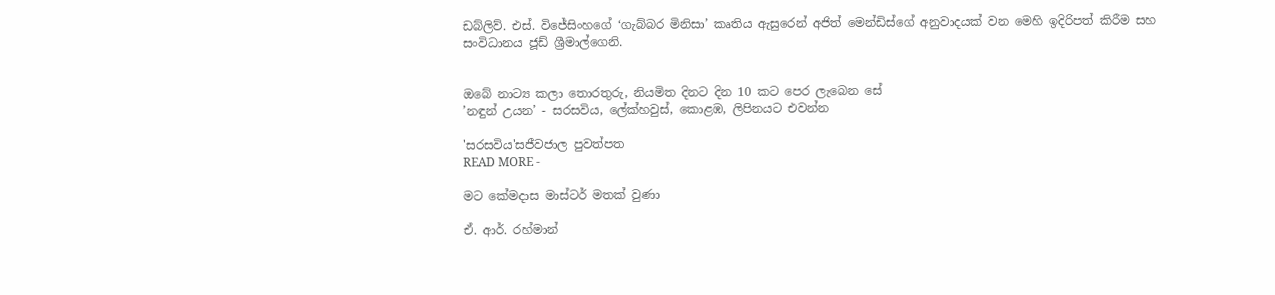ඩබ්ලිව්. එස්. විජේසිංහගේ ‘ගැබ්බර මිනිසා’ කෘතිය ඇසුරෙන් අජිත් මෙන්ඩිස්ගේ අනුවාදයක් වන මෙහි ඉදිරිපත් කිරීම සහ සංවිධානය ජූඩ් ශ්‍රීමාල්ගෙනි.


ඔබේ නාට්‍ය කලා තොරතුරු, නියමිත දිනට දින 10 කට පෙර ලැබෙන සේ
’නඳුන් උයන’ - සරසවිය, ලේක්හවුස්, කොළඹ, ලිපිනයට එවන්න

'සරසවිය'සජීවජාල පුවත්පත
READ MORE -

මට කේමදාස මාස්ටර් මතක් වුණා

ඒ. ආර්. රහ්මාන්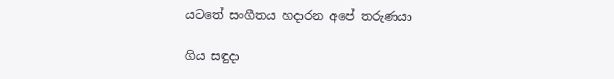යටතේ සංගීතය හදාරන අපේ තරුණයා

ගිය සඳුදා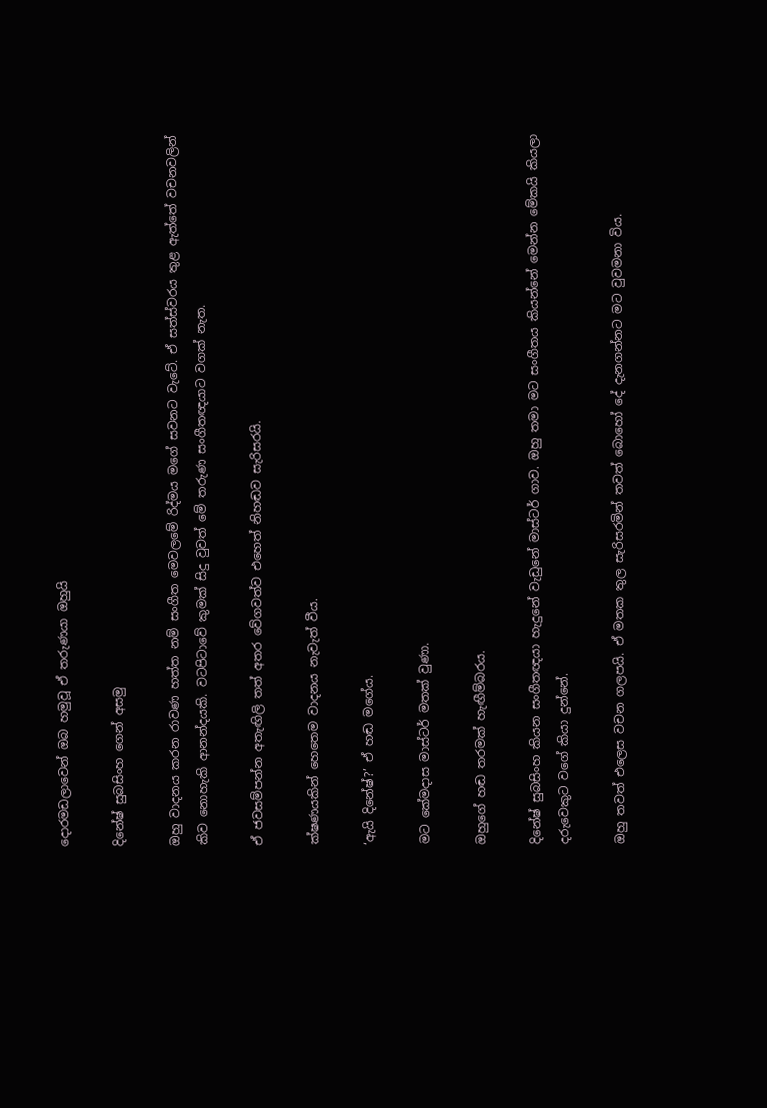දොරමඩලාවෙන් ඔබ හමුවූ ඒ තරුණයා ඔහුයි

දිනේෂ් සුබසිංහ ගෙන් අසමු

ඔහු වාදනය කරන රාවණ හත්ත නම් සංගීත මෙවලමේ රිද්මය මගේ සවනට වැටේ. ඒ සත්ස්වරය තුළ ඇත්තේ වචනවලින් කිව නොහැකි ආනන්දයකි. වටපිටාවේ කුමක් සිදු වුවත් මේ තරුණ සංගීතඥයාට වගක් නැත.

ඒ ජවසම්පන්න අතැඟිලි තත් අතර වේගවත්ව එහෙත් නිහඬව සැරිසරයි.

ක්ෂණයකින් හෙතෙම වාදනය නැවැත් වීය.

‘ඇයි දිනේෂ්?’ ඒ හඬ මගේය.

මට කේමදාස මාස්ටර් මතක් වුණා.

ඔහුගේ හඬ තරමක් හැඟීම්බරය.

දිනේෂ් සුබසිංහ කියන සංගීතඥයා හැදුනේ වැඩුනේ මාස්ටර් ගාව. ඔහු තමා මට සංගීතය කියන්නේ මෙන්න මේකයි කියලා දරුවෙකුට වගේ කියා දුන්නේ.

ඔහු තවත් එලෙස වචන ගලපයි. ඒ මතක තුල සැරිසරමින් තවත් බොහෝ දේ දැනගන්නට මට වුවමනා විය.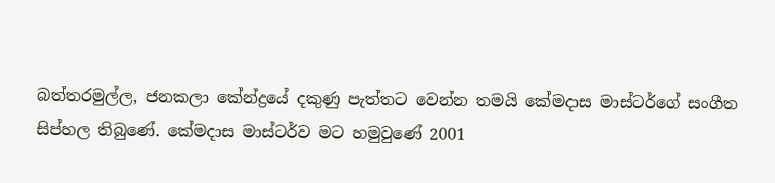බත්තරමුල්ල, ජනකලා කේන්ද්‍රයේ දකුණු පැත්තට වෙන්න තමයි කේමදාස මාස්ටර්ගේ සංගීත සිප්හල තිබුණේ. කේමදාස මාස්ටර්ව මට හමුවුණේ 2001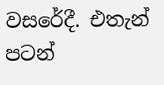වසරේදී. එතැන් පටන්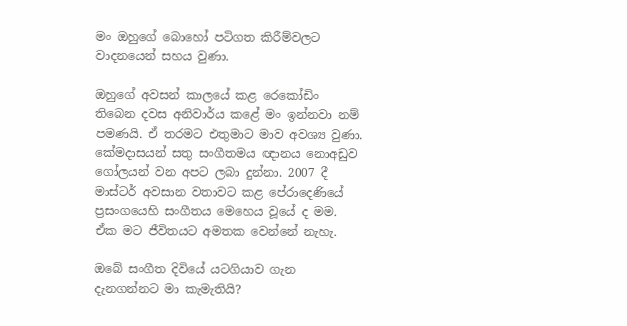මං ඔහුගේ බොහෝ පටිගත කිරීම්වලට වාදනයෙන් සහය වුණා.

ඔහුගේ අවසන් කාලයේ කළ රෙකෝඩිං තිබෙන දවස අනිවාර්ය කළේ මං ඉන්නවා නම් පමණයි. ඒ තරමට එතුමාට මාව අවශ්‍ය වුණා. කේමදාසයන් සතු සංගීතමය ඥානය නොඅඩුව ගෝලයන් වන අපට ලබා දුන්නා. 2007 දී මාස්ටර් අවසාන වතාවට කළ පේරාදෙණියේ ප්‍රසංගයෙහි සංගීතය මෙහෙය වූයේ ද මම. ඒක මට ජීවිතයට අමතක වෙන්නේ නැහැ.

ඔබේ සංගීත දිවියේ යටගියාව ගැන දැනගන්නට මා කැමැතියි?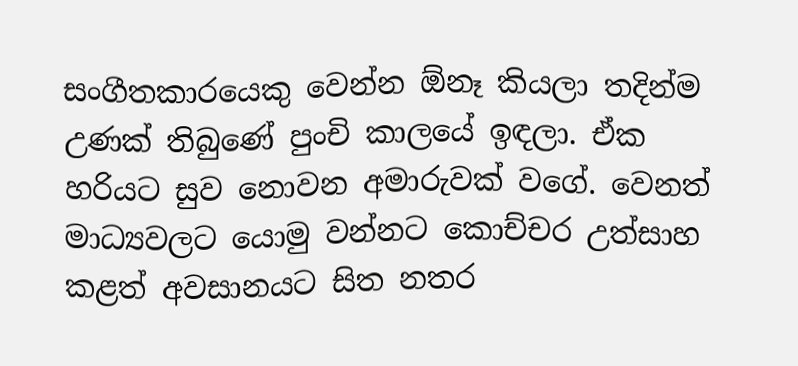සංගීතකාරයෙකු වෙන්න ඕනෑ කියලා තදින්ම උණක් තිබුණේ පුංචි කාලයේ ඉඳලා. ඒක හරියට සුව නොවන අමාරුවක් වගේ. වෙනත් මාධ්‍යවලට යොමු වන්නට කොච්චර උත්සාහ කළත් අවසානයට සිත නතර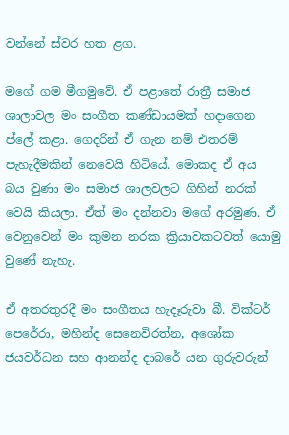වන්නේ ස්වර හත ළග.

මගේ ගම මීගමුවේ. ඒ පළාතේ රාත්‍රී සමාජ ශාලාවල මං සංගීත කණ්ඩායමක් හදාගෙන ප්ලේ කළා. ගෙදරින් ඒ ගැන නම් එතරම් පැහැදීමකින් නෙවෙයි හිටියේ. මොකද ඒ අය බය වුණා මං සමාජ ශාලවලට ගිහින් නරක් වෙයි කියලා. ඒත් මං දන්නවා මගේ අරමුණ. ඒ වෙනුවෙන් මං කුමන නරක ක්‍රියාවකටවත් යොමු වුණේ නැහැ.

ඒ අතරතුරදී මං සංගීතය හැදෑරුවා බී. වික්ටර් පෙරේරා, මහින්ද සෙනෙවිරත්න, අශෝක ජයවර්ධන සහ ආනන්ද දාබරේ යන ගුරුවරුන්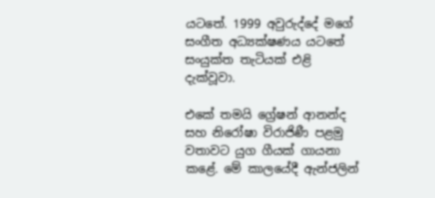යටතේ. 1999 අවුරුද්දේ මගේ සංගීත අධ්‍යක්ෂණය යටතේ සංයුක්ත තැටියක් එළි දැක්වූවා.

එකේ තමයි ග්‍රේෂන් ආනන්ද සහ නිරෝෂා විරාජිණී පළමු වතාවට යුග ගීයක් ගායනා කළේ. මේ කාලයේදී ඇන්ජලින්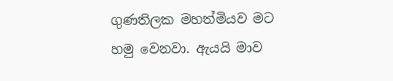ගුණතිලක මහත්මියව මට හමු වෙනවා. ඇයයි මාව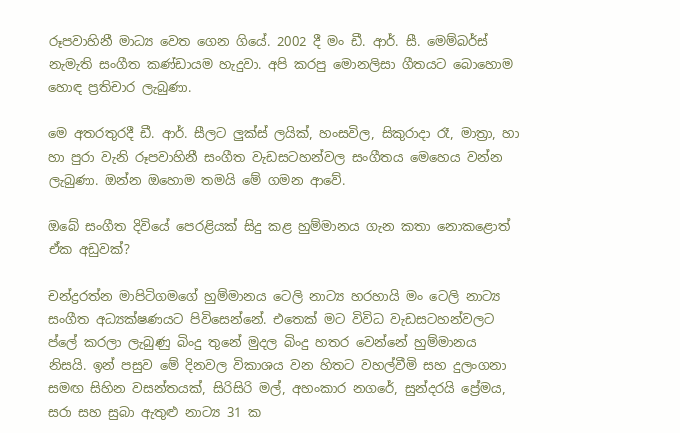රූපවාහිනී මාධ්‍ය වෙත ගෙන ගියේ. 2002 දී මං ඩී. ආර්. සී. මෙම්බර්ස් නැමැති සංගීත කණ්ඩායම හැදුවා. අපි කරපු මොනලිසා ගීතයට බොහොම හොඳ ප්‍රතිචාර ලැබුණා.

මෙ අතරතුරදී ඩී. ආර්. සීලට ලුක්ස් ලයික්, හංසවිල, සිකුරාදා රෑ, මාත්‍රා, හා හා පුරා වැනි රූපවාහිනී සංගීත වැඩසටහන්වල සංගීතය මෙහෙය වන්න ලැබුණා. ඔන්න ඔහොම තමයි මේ ගමන ආවේ.

ඔබේ සංගීත දිවියේ පෙරළියක් සිදු කළ හුම්මානය ගැන කතා නොකළොත් ඒක අඩුවක්?

චන්ද්‍රරත්න මාපිටිගමගේ හුම්මානය ටෙලි නාට්‍ය හරහායි මං ටෙලි නාට්‍ය සංගීත අධ්‍යක්ෂණයට පිවිසෙන්නේ. එතෙක් මට විවිධ වැඩසටහන්වලට ප්ලේ කරලා ලැබුණු බිංදු තුනේ මුදල බිංදු හතර වෙන්නේ හුම්මානය නිසයි. ඉන් පසුව මේ දිනවල විකාශය වන හිතට වහල්වීමි සහ දුලංගනා සමඟ සිහින වසන්තයක්, සිරිසිරි මල්, අහංකාර නගරේ, සුන්දරයි ප්‍රේමය, සරා සහ සුබා ඇතුළු නාට්‍ය 31 ක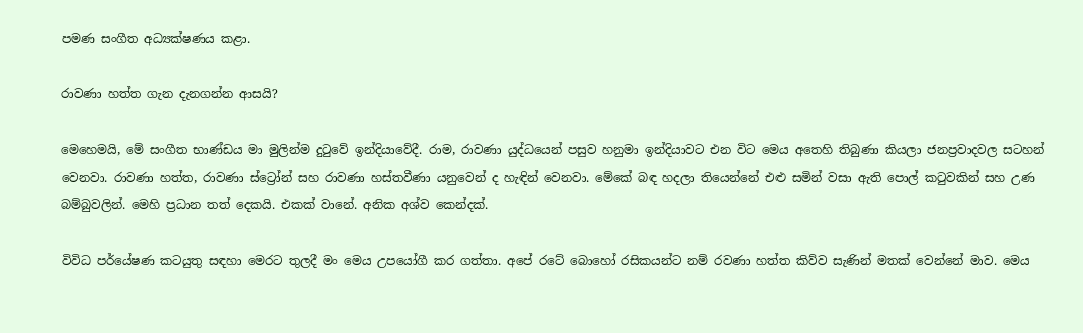පමණ සංගීත අධ්‍යක්ෂණය කළා.

රාවණා හත්ත ගැන දැනගන්න ආසයි?

මෙහෙමයි, මේ සංගීත භාණ්ඩය මා මුලින්ම දුටුවේ ඉන්දියාවේදී. රාම, රාවණා යුද්ධයෙන් පසුව හනුමා ඉන්දියාවට එන විට මෙය අතෙහි තිබුණා කියලා ජනප්‍රවාදවල සටහන් වෙනවා. රාවණා හත්ත, රාවණා ස්ට්‍රෝන් සහ රාවණා හස්තවීණා යනුවෙන් ද හැඳින් වෙනවා. මේකේ බඳ හදලා තියෙන්නේ එළු සමින් වසා ඇති පොල් කටුවකින් සහ උණ බම්බුවලින්. මෙහි ප්‍රධාන තත් දෙකයි. එකක් වානේ. අනික අශ්ව කෙන්දක්.

විවිධ පර්යේෂණ කටයුතු සඳහා මෙරට තුලදී මං මෙය උපයෝගී කර ගත්තා. අපේ රටේ බොහෝ රසිකයන්ට නම් රවණා හත්ත කිව්ව සැණින් මතක් වෙන්නේ මාව. මෙය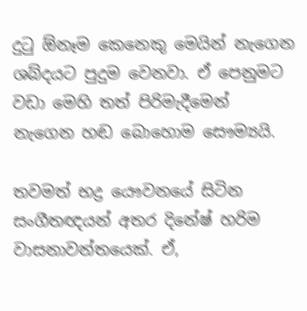දුටු ඕනෑම කෙනෙකු මෙයින් නැගෙන ශබ්දයට පුදුම වෙනවා. ඒ පෙනුමට වඩා මෙහි තත් පිරිමැදීමෙන් නැගෙන හඬ බොහොම සෞම්‍යයි.

තවමත් භද්‍ර යෞවනයේ සිටින සංගීතඥයන් අතර දිනේෂ් හරිම වාසනාවන්තයෙක්. ඒ,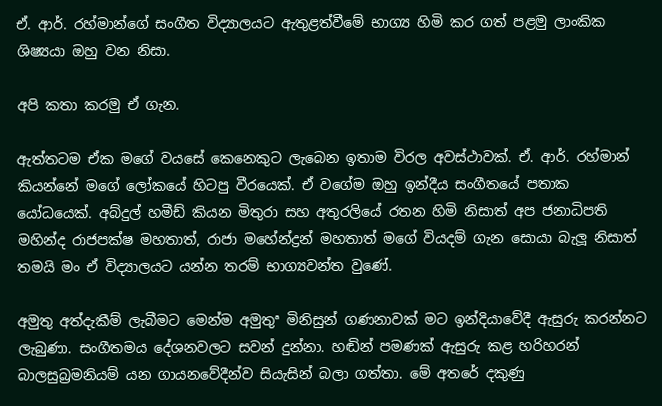ඒ. ආර්. රහ්මාන්ගේ සංගීත විද්‍යාලයට ඇතුළත්වීමේ භාග්‍ය හිමි කර ගත් පළමු ලාංකික ශිෂ්‍යයා ඔහු වන නිසා.

අපි කතා කරමු ඒ ගැන.

ඇත්තටම ඒක මගේ වයසේ කෙනෙකුට ලැබෙන ඉතාම විරල අවස්ථාවක්. ඒ. ආර්. රහ්මාන් කියන්නේ මගේ ලෝකයේ හිටපු වීරයෙක්. ඒ වගේම ඔහු ඉන්දීය සංගීතයේ පතාක යෝධයෙක්. අබ්දුල් හමීඩ් කියන මිතුරා සහ අතුරලියේ රතන හිමි නිසාත් අප ජනාධිපති මහින්ද රාජපක්ෂ මහතාත්, රාජා මහේන්ද්‍රන් මහතාත් මගේ වියදම් ගැන සොයා බැලූ නිසාත් තමයි මං ඒ විද්‍යාලයට යන්න තරම් භාග්‍යවන්ත වුණේ.

අමුතු අත්දැකීම් ලැබීමට මෙන්ම අමුතුª මිනිසුන් ගණනාවක් මට ඉන්දියාවේදී ඇසුරු කරන්නට ලැබුණා. සංගීතමය දේශනවලට සවන් දුන්නා. හඬින් පමණක් ඇසුරු කළ හරිහරන් බාලසුබ්‍රමනියම් යන ගායනවේදීන්ව සියැසින් බලා ගත්තා. මේ අතරේ දකුණු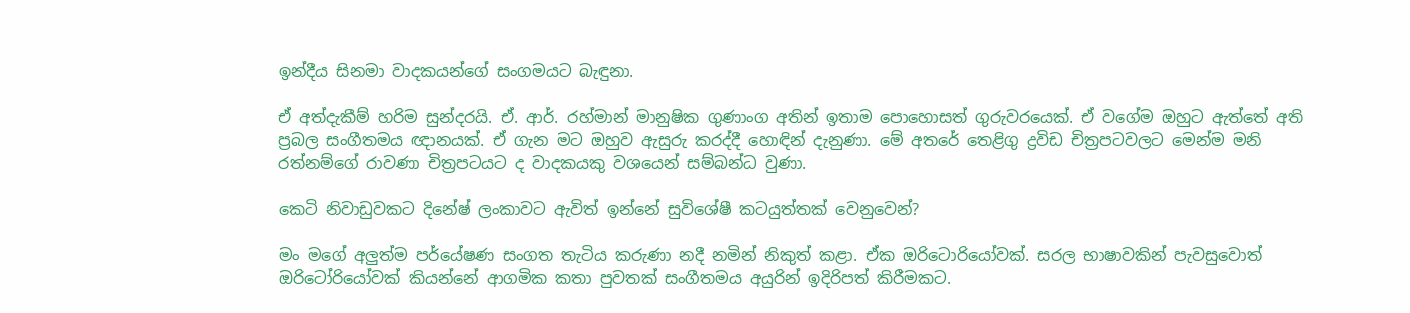ඉන්දීය සිනමා වාදකයන්ගේ සංගමයට බැඳුනා.

ඒ අත්දැකීම් හරිම සුන්දරයි. ඒ. ආර්. රහ්මාන් මානුෂික ගුණාංග අතින් ඉතාම පොහොසත් ගුරුවරයෙක්. ඒ වගේම ඔහුට ඇත්තේ අති ප්‍රබල සංගීතමය ඥානයක්. ඒ ගැන මට ඔහුව ඇසුරු කරද්දී හොඳින් දැනුණා. මේ අතරේ තෙළිගු ද්‍රවිඩ චිත්‍රපටවලට මෙන්ම මනි රත්නම්ගේ රාවණා චිත්‍රපටයට ද වාදකයකු වශයෙන් සම්බන්ධ වුණා.

කෙටි නිවාඩුවකට දිනේෂ් ලංකාවට ඇවිත් ඉන්නේ සුවිශේෂී කටයුත්තක් වෙනුවෙන්?

මං මගේ අලුත්ම පර්යේෂණ සංගත තැටිය කරුණා නදී නමින් නිකුත් කළා. ඒක ඔරිටොරියෝවක්. සරල භාෂාවකින් පැවසුවොත් ඔරිටෝරියෝවක් කියන්නේ ආගමික කතා පුවතක් සංගීතමය අයුරින් ඉදිරිපත් කිරීමකට.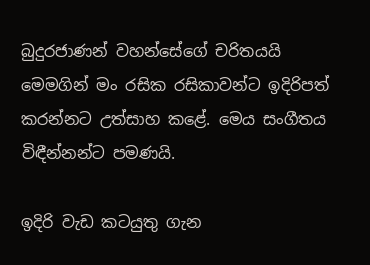බුදුරජාණන් වහන්සේගේ චරිතයයි මෙමගින් මං රසික රසිකාවන්ට ඉදිරිපත් කරන්නට උත්සාහ කළේ. මෙය සංගීතය විඳීන්නන්ට පමණයි.

ඉදිරි වැඩ කටයුතු ගැන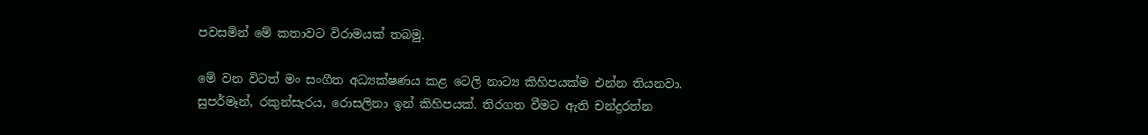පවසමින් මේ කතාවට විරාමයක් තබමු.

මේ වන විටත් මං සංගීත අධ්‍යක්ෂණය කළ ටෙලි නාට්‍ය කිහිපයක්ම එන්න තියනවා. සුපර්මෑන්, රකුන්සැරය, රොසලිනා ඉන් කිහිපයක්. තිරගත වීමට ඇති චන්ද්‍රරත්න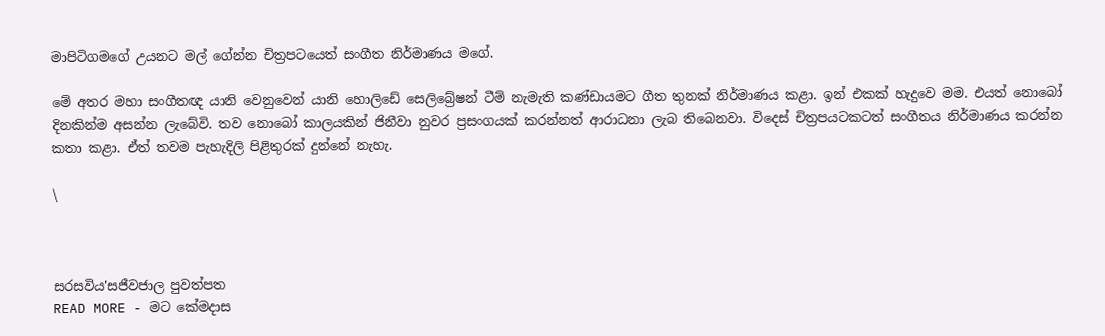මාපිටිගමගේ උයනට මල් ගේන්න චිත්‍රපටයෙත් සංගීත නිර්මාණය මගේ.

මේ අතර මහා සංගීතඥ යානි වෙනුවෙන් යානි හොලිඩේ සෙලිබ්‍රේෂන් ටීම් නැමැති කණ්ඩායමට ගීත තුනක් නිර්මාණය කළා. ඉන් එකක් හැදුවෙ මම. එයත් නොබෝ දිනකින්ම අසන්න ලැබේවි. තව නොබෝ කාලයකින් ජිනීවා නුවර ප්‍රසංගයක් කරන්නත් ආරාධනා ලැබ තිබෙනවා. විදෙස් චිත්‍රපයටකටත් සංගීතය නිර්මාණය කරන්න කතා කළා. ඒත් තවම පැහැදිලි පිළිතුරක් දුන්නේ නැහැ.

\



සරසවිය'සජීවජාල පුවත්පත
READ MORE - මට කේමදාස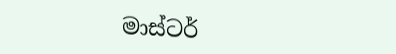මාස්ටර්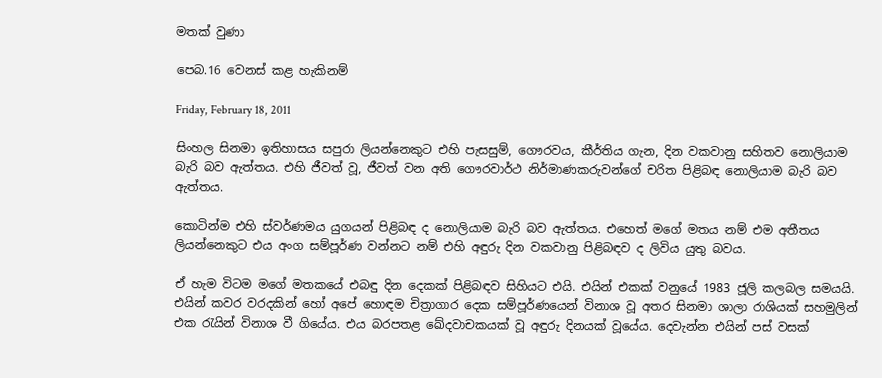මතක් වුණා

පෙබ.16 වෙනස් කළ හැකිනම්

Friday, February 18, 2011

සිංහල සිනමා ඉතිහාසය සපුරා ලියන්නෙකුට එහි පැසසුම්, ගෞරවය, කීර්තිය ගැන, දින වකවානු සහිතව නොලියාම බැරි බව ඇත්තය. එහි ජීවත් වූ, ජීවත් වන අති ගෞරවාර්ථ නිර්මාණකරුවන්ගේ චරිත පිළිබඳ නොලියාම බැරි බව ඇත්තය.

කොටින්ම එහි ස්වර්ණමය යුගයන් පිළිබඳ ද නොලියාම බැරි බව ඇත්තය. එහෙත් මගේ මතය නම් එම අතීතය ලියන්නෙකුට එය අංග සම්පූර්ණ වන්නට නම් එහි අඳුරු දින වකවානු පිළිබඳව ද ලිවිය යුතු බවය.

ඒ හැම විටම මගේ මතකයේ එබඳු දින දෙකක් පිළිබඳව සිහියට එයි. එයින් එකක් වනුයේ 1983 ජූලි කලබල සමයයි. එයින් කවර වරදකින් හෝ අපේ හොඳම චිත්‍රාගාර දෙක සම්පූර්ණයෙන් විනාශ වූ අතර සිනමා ශාලා රාශියක් සහමුලින් එක රැයින් විනාශ වී ගියේය. එය බරපතළ ඛේදවාචකයක් වූ අඳුරු දිනයක් වූයේය. දෙවැන්න එයින් පස් වසක්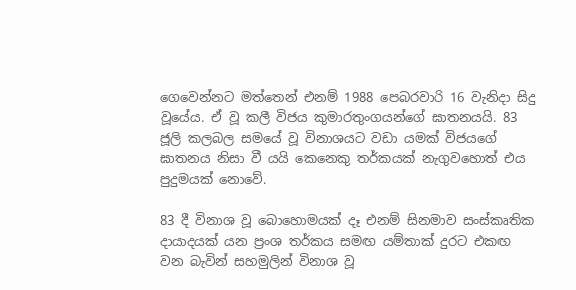ගෙවෙන්නට මත්තෙන් එනම් 1988 පෙබරවාරි 16 වැනිදා සිදු වූයේය. ඒ වූ කලී විජය කුමාරතුංගයන්ගේ ඝාතනයයි. 83 ජූලි කලබල සමයේ වූ විනාශයට වඩා යමක් විජයගේ ඝාතනය නිසා වී යයි කෙනෙකු තර්කයක් නැගුවහොත් එය පුදුමයක් නොවේ.

83 දී විනාශ වූ බොහොමයක් දෑ එනම් සිනමාව සංස්කෘතික දායාදයක් යන ප්‍රංශ තර්කය සමඟ යම්තාක් දුරට එකඟ වන බැවින් සහමුලින් විනාශ වූ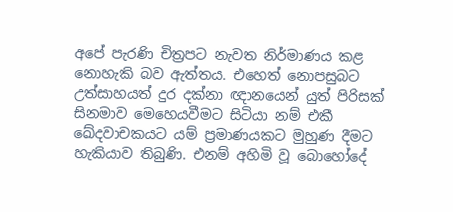අපේ පැරණි චිත්‍රපට නැවත නිර්මාණය කළ නොහැකි බව ඇත්තය. එහෙත් නොපසුබට උත්සාහයත් දුර දක්නා ඥානයෙන් යුත් පිරිසක් සිනමාව මෙහෙයවීමට සිටියා නම් එකී ඛේදවාචකයට යම් ප්‍රමාණයකට මුහුණ දීමට හැකියාව තිබුණි. එනම් අහිමි වූ බොහෝදේ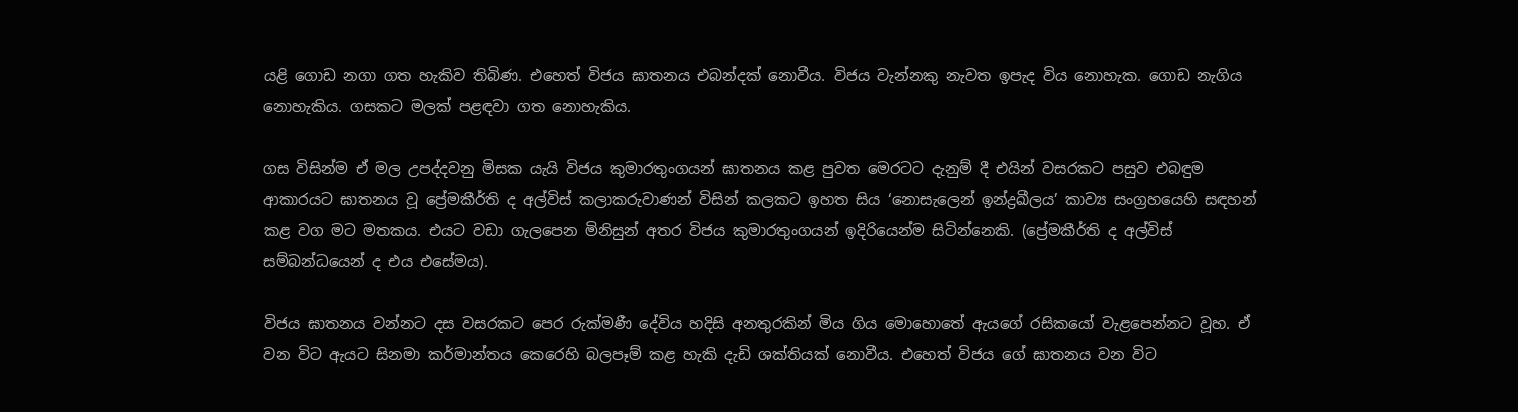යළි ගොඩ නගා ගත හැකිව තිබිණ. එහෙත් විජය ඝාතනය එබන්දක් නොවීය. විජය වැන්නකු නැවත ඉපැද විය නොහැක. ගොඩ නැගිය නොහැකිය. ගසකට මලක් පළඳවා ගත නොහැකිය.

ගස විසින්ම ඒ මල උපද්දවනු මිසක යැයි විජය කුමාරතුංගයන් ඝාතනය කළ පුවත මෙරටට දැනුම් දී එයින් වසරකට පසුව එබඳුම ආකාරයට ඝාතනය වූ ප්‍රේමකීර්ති ද අල්විස් කලාකරුවාණන් විසින් කලකට ඉහත සිය ‘නොසැලෙන් ඉන්ද්‍රඛීලය’ කාව්‍ය සංග්‍රහයෙහි සඳහන් කළ වග මට මතකය. එයට වඩා ගැලපෙන මිනිසුන් අතර විජය කුමාරතුංගයන් ඉදිරියෙන්ම සිටින්නෙකි. (ප්‍රේමකීර්ති ද අල්විස් සම්බන්ධයෙන් ද එය එසේමය).

විජය ඝාතනය වන්නට දස වසරකට පෙර රුක්මණී දේවිය හදිසි අනතුරකින් මිය ගිය මොහොතේ ඇයගේ රසිකයෝ වැළපෙන්නට වූහ. ඒ වන විට ඇයට සිනමා කර්මාන්තය කෙරෙහි බලපෑම් කළ හැකි දැඩි ශක්තියක් නොවීය. එහෙත් විජය ගේ ඝාතනය වන විට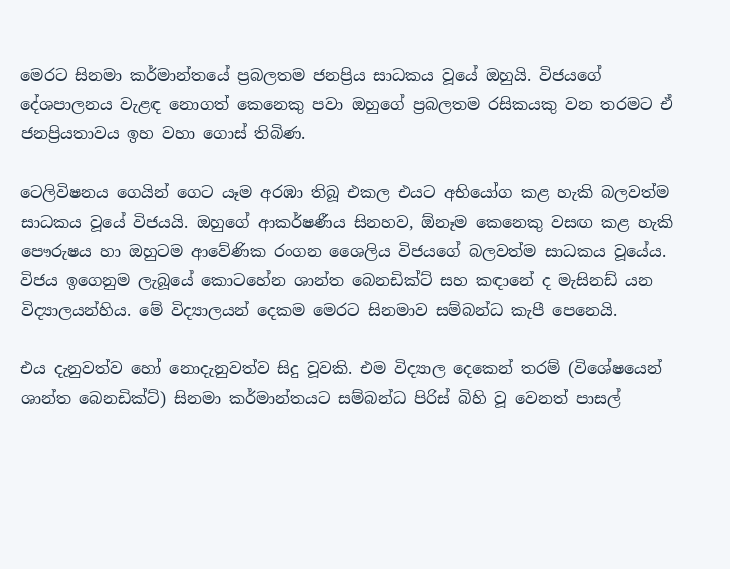මෙරට සිනමා කර්මාන්තයේ ප්‍රබලතම ජනප්‍රිය සාධකය වූයේ ඔහුයි. විජයගේ දේශපාලනය වැළඳ නොගත් කෙනෙකු පවා ඔහුගේ ප්‍රබලතම රසිකයකු වන තරමට ඒ ජනප්‍රියතාවය ඉහ වහා ගොස් තිබිණ.

ටෙලිවිෂනය ගෙයින් ගෙට යෑම අරඹා තිබූ එකල එයට අභියෝග කළ හැකි බලවත්ම සාධකය වූයේ විජයයි. ඔහුගේ ආකර්ෂණීය සිනහව, ඕනෑම කෙනෙකු වසඟ කළ හැකි පෞරුෂය හා ඔහුටම ආවේණික රංගන ශෛලිය විජයගේ බලවත්ම සාධකය වූයේය. විජය ඉගෙනුම ලැබූයේ කොටහේන ශාන්ත බෙනඩික්ට් සහ කඳානේ ද මැසිනඩ් යන විද්‍යාලයන්හිය. මේ විද්‍යාලයන් දෙකම මෙරට සිනමාව සම්බන්ධ කැපී පෙනෙයි.

එය දැනුවත්ව හෝ නොදැනුවත්ව සිදු වූවකි. එම විද්‍යාල දෙකෙන් තරම් (විශේෂයෙන් ශාන්ත බෙනඩික්ට්) සිනමා කර්මාන්තයට සම්බන්ධ පිරිස් බිහි වූ වෙනත් පාසල්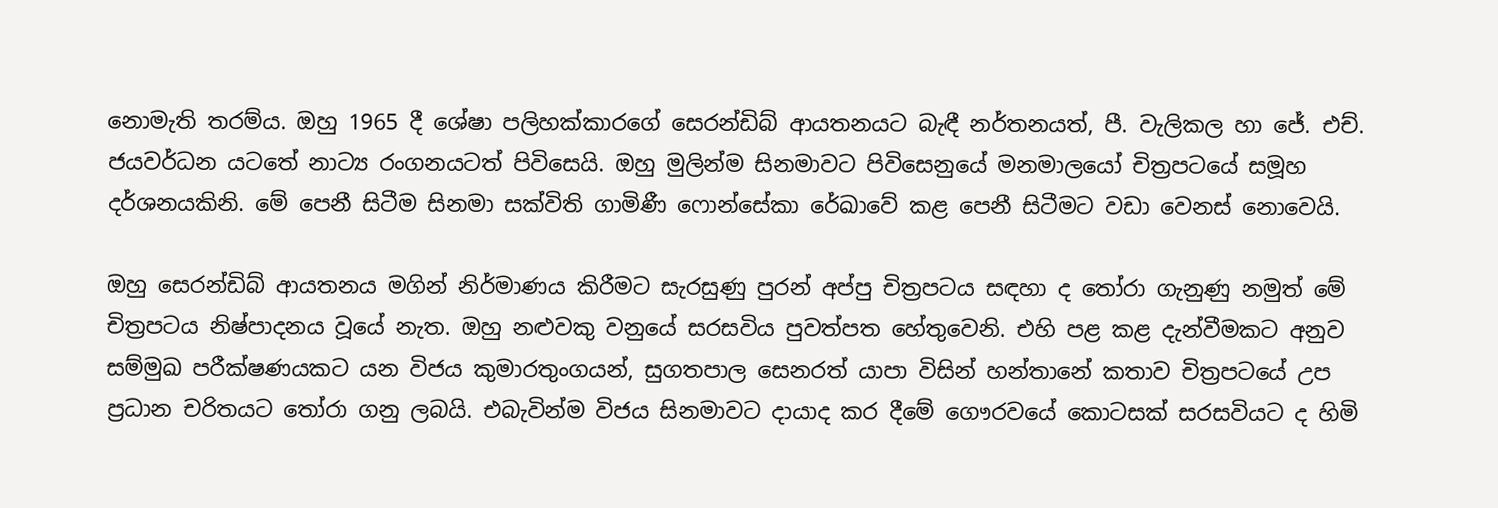නොමැති තරම්ය. ඔහු 1965 දී ශේෂා පලිහක්කාරගේ සෙරන්ඩිබ් ආයතනයට බැඳී නර්තනයත්, පී. වැලිකල හා ජේ. එච්. ජයවර්ධන යටතේ නාට්‍ය රංගනයටත් පිවිසෙයි. ඔහු මුලින්ම සිනමාවට පිවිසෙනුයේ මනමාලයෝ චිත්‍රපටයේ සමූහ දර්ශනයකිනි. මේ පෙනී සිටීම සිනමා සක්විති ගාමිණී ෆොන්සේකා රේඛාවේ කළ පෙනී සිටීමට වඩා වෙනස් නොවෙයි.

ඔහු සෙරන්ඩිබ් ආයතනය මගින් නිර්මාණය කිරීමට සැරසුණු පුරන් අප්පු චිත්‍රපටය සඳහා ද තෝරා ගැනුණු නමුත් මේ චිත්‍රපටය නිෂ්පාදනය වූයේ නැත. ඔහු නළුවකු වනුයේ සරසවිය පුවත්පත හේතුවෙනි. එහි පළ කළ දැන්වීමකට අනුව සම්මුඛ පරීක්ෂණයකට යන විජය කුමාරතුංගයන්, සුගතපාල සෙනරත් යාපා විසින් හන්තානේ කතාව චිත්‍රපටයේ උප ප්‍රධාන චරිතයට තෝරා ගනු ලබයි. එබැවින්ම විජය සිනමාවට දායාද කර දීමේ ගෞරවයේ කොටසක් සරසවියට ද හිමි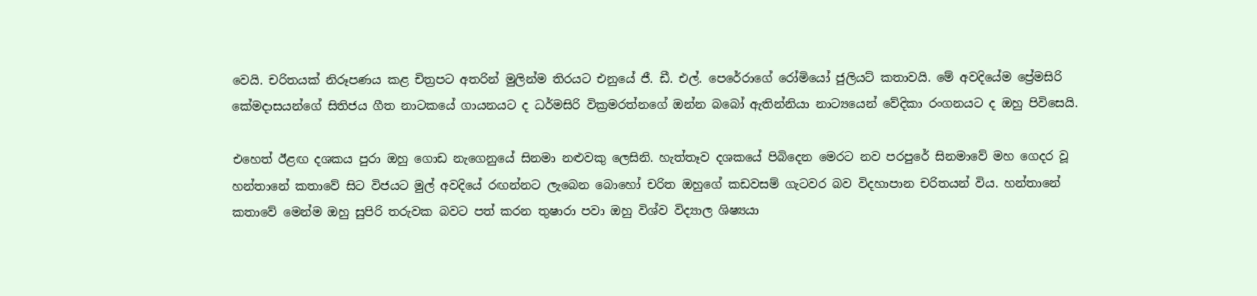වෙයි. චරිතයක් නිරූපණය කළ චිත්‍රපට අතරින් මුලින්ම තිරයට එනුයේ ජී. ඩී. එල්. පෙරේරාගේ රෝමියෝ ජුලියට් කතාවයි. මේ අවදියේම ප්‍රේමසිරි කේමදාසයන්ගේ සිතිජය ගීත නාටකයේ ගායනයට ද ධර්මසිරි වික්‍රමරත්නගේ ඔන්න බබෝ ඇතින්නියා නාට්‍යයෙන් වේදිකා රංගනයට ද ඔහු පිවිසෙයි.

එහෙත් ඊළඟ දශකය පුරා ඔහු ගොඩ නැගෙනුයේ සිනමා නළුවකු ලෙසිනි. හැත්තෑව දශකයේ පිබිදෙන මෙරට නව පරපුරේ සිනමාවේ මහ ගෙදර වූ හන්තානේ කතාවේ සිට විජයට මුල් අවදියේ රඟන්නට ලැබෙන බොහෝ චරිත ඔහුගේ කඩවසම් ගැටවර බව විදහාපාන චරිතයන් විය. හන්තානේ කතාවේ මෙන්ම ඔහු සුපිරි තරුවක බවට පත් කරන තුෂාරා පවා ඔහු විශ්ව විද්‍යාල ශිෂ්‍යයා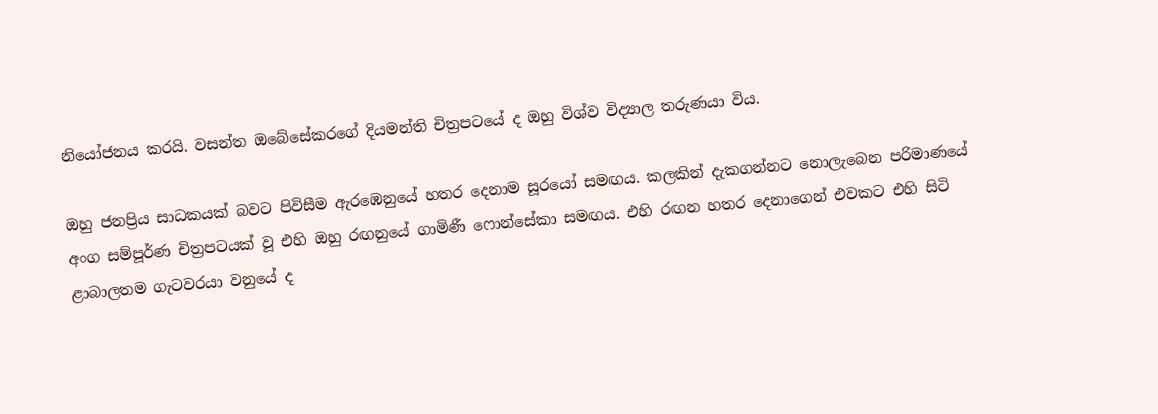නියෝජනය කරයි. වසන්ත ඔබේසේකරගේ දියමන්ති චිත්‍රපටයේ ද ඔහු විශ්ව විද්‍යාල තරුණයා විය.

ඔහු ජනප්‍රිය සාධකයක් බවට පිවිසීම ඇරඹෙනුයේ හතර දෙනාම සූරයෝ සමඟය. කලකින් දැකගන්නට නොලැබෙන පරිමාණයේ අංග සම්පූර්ණ චිත්‍රපටයක් වූ එහි ඔහු රඟනුයේ ගාමිණී ෆොන්සේකා සමඟය. එහි රඟන හතර දෙනාගෙන් එවකට එහි සිටි ළාබාලතම ගැටවරයා වනුයේ ද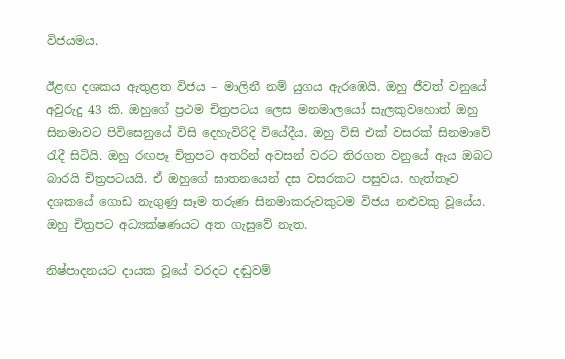විජයමය.

ඊළඟ දශකය ඇතුළත විජය – මාලිනී නම් යුගය ඇරඹෙයි. ඔහු ජීවත් වනුයේ අවුරුදු 43 කි. ඔහුගේ ප්‍රථම චිත්‍රපටය ලෙස මනමාලයෝ සැලකුවහොත් ඔහු සිනමාවට පිවිසෙනුයේ විසි දෙහැවිරිදි වියේදීය. ඔහු විසි එක් වසරක් සිනමාවේ රැදී සිටියි. ඔහු රඟපෑ චිත්‍රපට අතරින් අවසන් වරට තිරගත වනුයේ ඇය ඔබට බාරයි චිත්‍රපටයයි. ඒ ඔහුගේ ඝාතනයෙන් දස වසරකට පසුවය. හැත්තෑව දශකයේ ගොඩ නැගුණු සෑම තරුණ සිනමාකරුවකුටම විජය නළුවකු වූයේය. ඔහු චිත්‍රපට අධ්‍යක්ෂණයට අත ගැසුවේ නැත.

නිෂ්පාදනයට දායක වූයේ වරදට දඬුවම්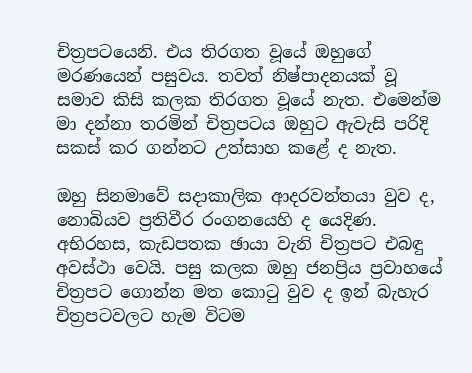චිත්‍රපටයෙනි. එය තිරගත වූයේ ඔහුගේ මරණයෙන් පසුවය. තවත් නිෂ්පාදනයක් වූ සමාව කිසි කලක තිරගත වූයේ නැත. එමෙන්ම මා දන්නා තරමින් චිත්‍රපටය ඔහුට ඇවැසි පරිදි සකස් කර ගන්නට උත්සාහ කළේ ද නැත.

ඔහු සිනමාවේ සදාකාලික ආදරවන්තයා වුව ද, නොබියව ප්‍රතිවීර රංගනයෙහි ද යෙදිණ. අභිරහස, කැඩපතක ඡායා වැනි චිත්‍රපට එබඳු අවස්ථා වෙයි. පසු කලක ඔහු ජනප්‍රිය ප්‍රවාහයේ චිත්‍රපට ගොන්න මත කොටු වුව ද ඉන් බැහැර චිත්‍රපටවලට හැම විටම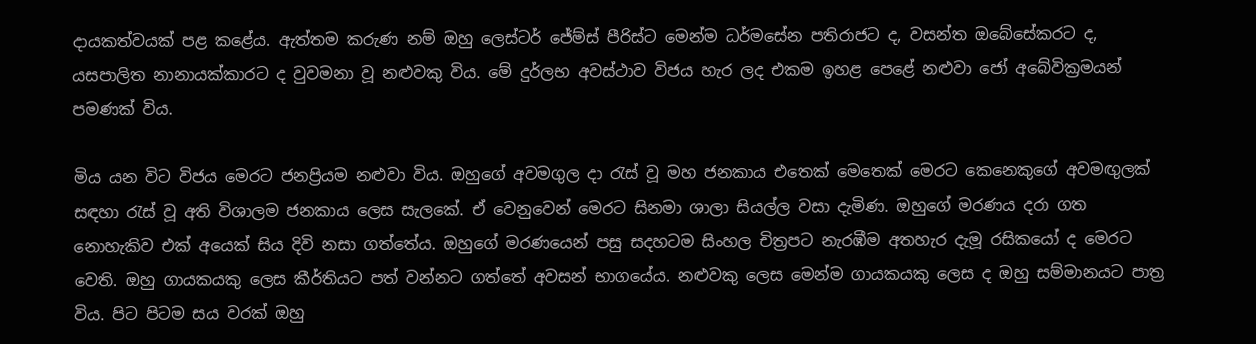දායකත්වයක් පළ කළේය. ඇත්තම කරුණ නම් ඔහු ලෙස්ටර් ජේම්ස් පීරිස්ට මෙන්ම ධර්මසේන පතිරාජට ද, වසන්ත ඔබේසේකරට ද, යසපාලිත නානායක්කාරට ද වුවමනා වූ නළුවකු විය. මේ දුර්ලභ අවස්ථාව විජය හැර ලද එකම ඉහළ පෙළේ නළුවා ජෝ අබේවික්‍රමයන් පමණක් විය.

මිය යන විට විජය මෙරට ජනප්‍රියම නළුවා විය. ඔහුගේ අවමගුල දා රැස් වූ මහ ජනකාය එතෙක් මෙතෙක් මෙරට කෙනෙකුගේ අවමඟුලක් සඳහා රැස් වූ අති විශාලම ජනකාය ලෙස සැලකේ. ඒ වෙනුවෙන් මෙරට සිනමා ශාලා සියල්ල වසා දැමිණ. ඔහුගේ මරණය දරා ගත නොහැකිව එක් අයෙක් සිය දිවි නසා ගත්තේය. ඔහුගේ මරණයෙන් පසු සදහටම සිංහල චිත්‍රපට නැරඹීම අතහැර දැමූ රසිකයෝ ද මෙරට වෙති. ඔහු ගායකයකු ලෙස කීර්තියට පත් වන්නට ගත්තේ අවසන් භාගයේය. නළුවකු ලෙස මෙන්ම ගායකයකු ලෙස ද ඔහු සම්මානයට පාත්‍ර විය. පිට පිටම සය වරක් ඔහු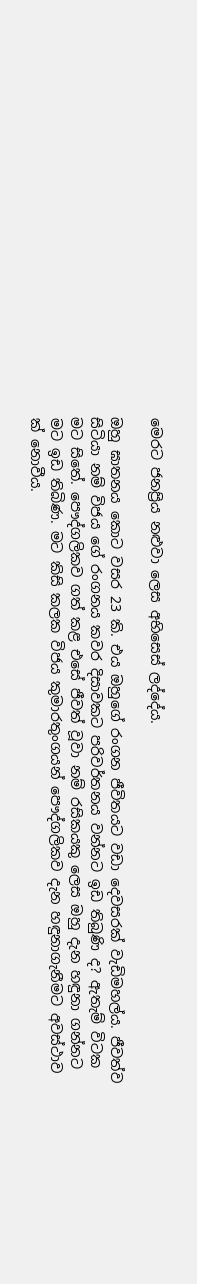මෙරට ජනප්‍රිය නළුවා ලෙස අභිසෙස් ලද්දේය.

ඔහු ඝාතනය කොට වසර 23 කි. එය ඔහුගේ රංගන ජීවිතයට වඩා දෙවසරක් වැඩිමහල්ය. ජීවත්ව සිටියා නම් විජය ගේ රංගනය කවර දිසාවකට පරිවර්තනය වන්නට ඉඩ තිබුණි ද? ඇතැම් විටක මට සිතේ. පෞද්ගලිකව ගත් කළ එසේ ජීවත් වූවා නම් රසිකයකු ලෙස ඔහු දැන හඳුනා ගන්නට මට ඉඩ තිබිණ. මට කිසි කලක විජය කුමාරතුංගයන් පෞද්ගලිකව දැන හඳුනාගැනීමට අවස්ථාව ක් නොවීය.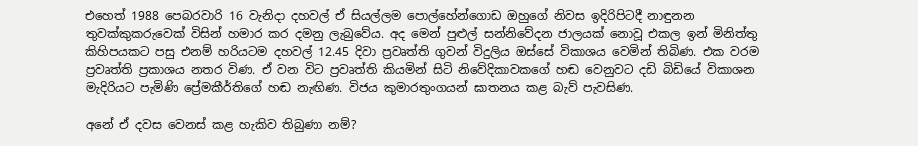එහෙත් 1988 පෙබරවාරි 16 වැනිදා දහවල් ඒ සියල්ලම පොල්හේන්ගොඩ ඔහුගේ නිවස ඉදිරිපිටදී නාඳුනන තුවක්කුකරුවෙක් විසින් හමාර කර දමනු ලැබුවේය. අද මෙන් පුළුල් සන්නිවේදන ජාලයක් නොවූ එකල ඉන් මිනිත්තු කිහිපයකට පසු එනම් හරියටම දහවල් 12.45 දිවා ප්‍රවෘත්ති ගුවන් විදුලිය ඔස්සේ විකාශය වෙමින් තිබිණ. එක වරම ප්‍රවෘත්ති ප්‍රකාශය නතර විණ. ඒ වන විට ප්‍රවෘත්ති කියමින් සිටි නිවේදිකාවකගේ හඬ වෙනුවට දඩි බිඩියේ විකාශන මැදිරියට පැමිණි ප්‍රේමකීර්තිගේ හඬ නැඟිණ. විජය කුමාරතුංගයන් ඝාතනය කළ බැව් පැවසිණ.

අනේ ඒ දවස වෙනස් කළ හැකිව තිබුණා නම්?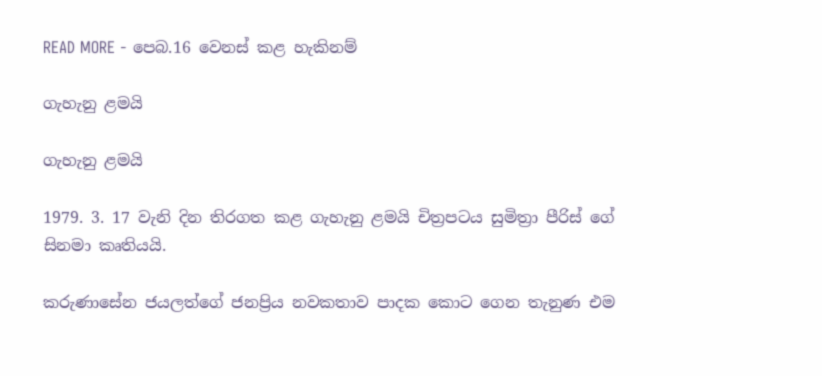READ MORE - පෙබ.16 වෙනස් කළ හැකිනම්

ගැහැනු ළමයි

ගැහැනු ළමයි

1979. 3. 17 වැනි දින තිරගත කළ ගැහැනු ළමයි චිත්‍රපටය සුමිත්‍රා පීරිස් ගේ සිනමා කෘතියයි.

කරුණාසේන ජයලත්ගේ ජනප්‍රිය නවකතාව පාදක කොට ගෙන තැනුණ එම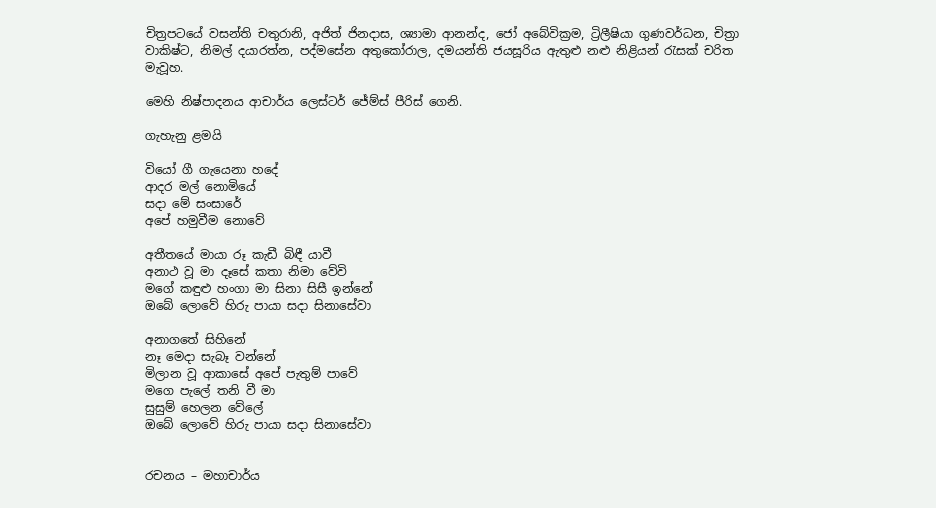චිත්‍රපටයේ වසන්ති චතුරානි, අජිත් ජිනදාස, ශ්‍යාමා ආනන්ද, ජෝ අබේවික්‍රම, ට්‍රිලීෂියා ගුණවර්ධන, චිත්‍රා වාකිෂ්ට, නිමල් දයාරත්න, පද්මසේන අතුකෝරාල, දමයන්ති ජයසූරිය ඇතුළු නළු නිළියන් රැසක් චරිත මැවූහ.

මෙහි නිෂ්පාදනය ආචාර්ය ලෙස්ටර් ජේම්ස් පීරිස් ගෙනි.

ගැහැනු ළමයි

වියෝ ගී ගැයෙනා හදේ
ආදර මල් නොමියේ
සදා මේ සංසාරේ
අපේ හමුවීම නොවේ

අතීතයේ මායා රූ කැඩී බිඳී යාවී
අනාථ වූ මා දෑසේ කතා නිමා වේවි
මගේ කඳුළු හංගා මා සිනා සිසී ඉන්නේ
ඔබේ ලොවේ හිරු පායා සදා සිනාසේවා

අනාගතේ සිහිනේ
නෑ මෙදා සැබෑ වන්නේ
මිලාන වූ ආකාසේ අපේ පැතුම් පාවේ
මගෙ පැලේ තනි වී මා
සුසුම් හෙලන වේලේ
ඔබේ ලොවේ හිරු පායා සදා සිනාසේවා


රචනය – මහාචාර්ය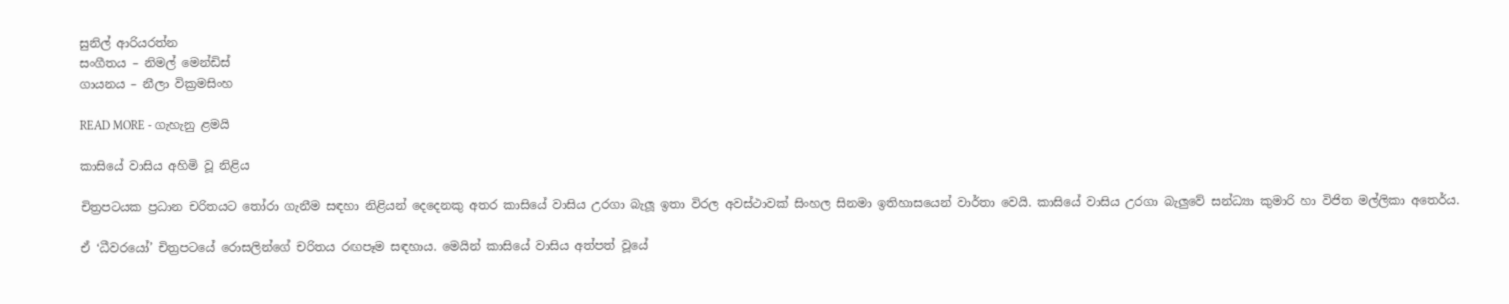සුනිල් ආරියරත්න
සංගීතය – නිමල් මෙන්ඩිස්
ගායනය – නීලා වික්‍රමසිංහ

READ MORE - ගැහැනු ළමයි

කාසියේ වාසිය අහිමි වූ නිළිය

චිත්‍රපටයක ප්‍රධාන චරිතයට තෝරා ගැනීම සඳහා නිළියන් දෙදෙනකු අතර කාසියේ වාසිය උරගා බැලූ ඉතා විරල අවස්ථාවක් සිංහල සිනමා ඉතිහාසයෙන් වාර්තා වෙයි. කාසියේ වාසිය උරගා බැලුවේ සන්ධ්‍යා කුමාරි හා විජිත මල්ලිකා අතෙර්ය.

ඒ ‘ධීවරයෝ’ චිත්‍රපටයේ රොසලින්ගේ චරිතය රඟපෑම සඳහාය. මෙයින් කාසියේ වාසිය අත්පත් වූයේ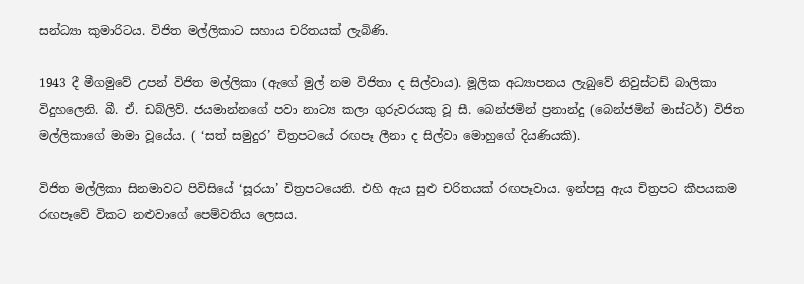සන්ධ්‍යා කුමාරිටය. විජිත මල්ලිකාට සහාය චරිතයක් ලැබිණි.

1943 දී මීගමුවේ උපන් විජිත මල්ලිකා (ඇගේ මුල් නම විජිතා ද සිල්වාය). මූලික අධ්‍යාපනය ලැබුවේ නිවුස්ටඩ් බාලිකා විදුහලෙනි. බී. ඒ. ඩබ්ලිව්. ජයමාන්නගේ පවා නාට්‍ය කලා ගුරුවරයකු වූ සී. බෙන්ජමින් ප්‍රනාන්දු (බෙන්ජමින් මාස්ටර්) විජිත මල්ලිකාගේ මාමා වූයේය. ( ‘සත් සමුදුර’ චිත්‍රපටයේ රඟපෑ ලීනා ද සිල්වා මොහුගේ දියණියකි).

විජිත මල්ලිකා සිනමාවට පිවිසියේ ‘සූරයා’ චිත්‍රපටයෙනි. එහි ඇය සුළු චරිතයක් රඟපෑවාය. ඉන්පසු ඇය චිත්‍රපට කීපයකම රඟපෑවේ විකට නළුවාගේ පෙම්වතිය ලෙසය.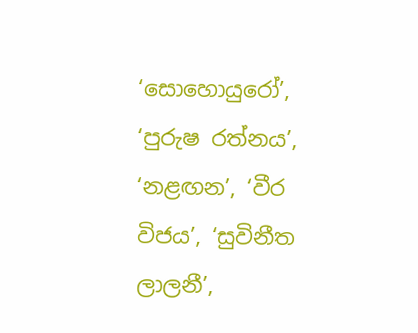‘සොහොයුරෝ’, ‘පුරුෂ රත්නය’, ‘නළඟන’, ‘වීර විජය’, ‘සුවිනීත ලාලනී’,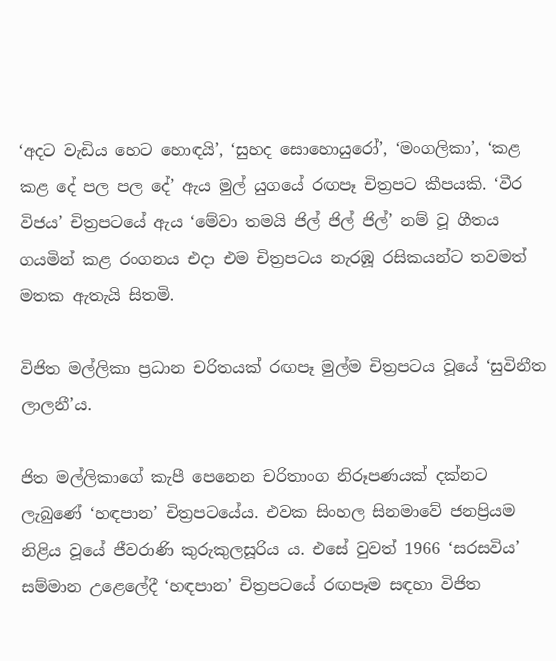‘අදට වැඩිය හෙට හොඳයි’, ‘සුහද සොහොයුරෝ’, ‘මංගලිකා’, ‘කළ කළ දේ පල පල දේ’ ඇය මුල් යුගයේ රඟපෑ චිත්‍රපට කීපයකි. ‘වීර විජය’ චිත්‍රපටයේ ඇය ‘මේවා තමයි ජිල් ජිල් ජිල්’ නම් වූ ගීතය ගයමින් කළ රංගනය එදා එම චිත්‍රපටය නැරඹූ රසිකයන්ට තවමත් මතක ඇතැයි සිතමි.

විජිත මල්ලිකා ප්‍රධාන චරිතයක් රඟපෑ මුල්ම චිත්‍රපටය වූයේ ‘සුවිනීත ලාලනී’ය.

ජිත මල්ලිකාගේ කැපී පෙනෙන චරිතාංග නිරූපණයක් දක්නට ලැබුණේ ‘හඳපාන’ චිත්‍රපටයේය. එවක සිංහල සිනමාවේ ජනප්‍රියම නිළිය වූයේ ජීවරාණි කුරුකුලසූරිය ය. එසේ වුවත් 1966 ‘සරසවිය’ සම්මාන උළෙලේදී ‘හඳපාන’ චිත්‍රපටයේ රඟපෑම සඳහා විජිත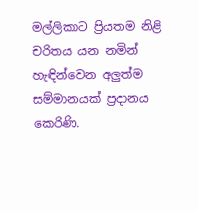මල්ලිකාට ප්‍රියතම නිළි චරිතය යන නමින් හැඳින්වෙන අලුත්ම සම්මානයක් ප්‍රදානය කෙරිණි.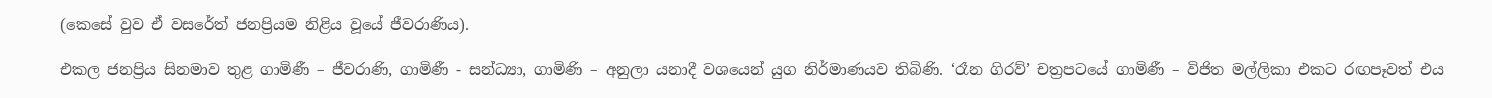(කෙසේ වුව ඒ වසරේත් ජනප්‍රියම නිළිය වූයේ ජීවරාණිය).

එකල ජනප්‍රිය සිනමාව තුළ ගාමිණී – ජීවරාණි, ගාමිණී - සන්ධ්‍යා, ගාමිණි – අනුලා යනාදී වශයෙන් යුග නිර්මාණයව තිබිණි. ‘රෑන ගිරව්’ චත්‍රපටයේ ගාමිණී – විජිත මල්ලිකා එකට රඟපෑවත් එය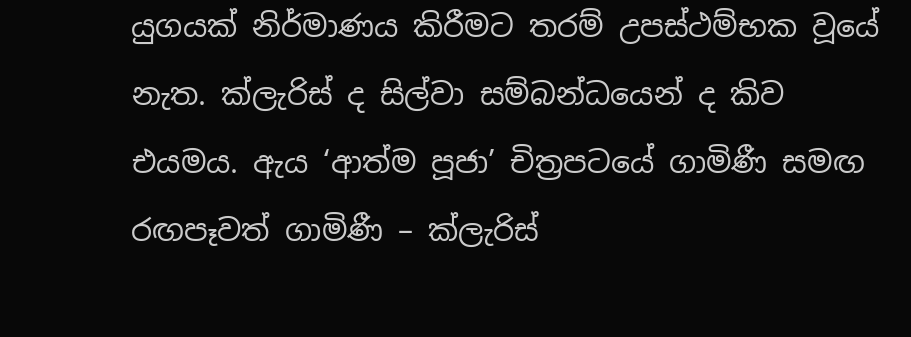යුගයක් නිර්මාණය කිරීමට තරම් උපස්ථම්භක වූයේ නැත. ක්ලැරිස් ද සිල්වා සම්බන්ධයෙන් ද කිව එයමය. ඇය ‘ආත්ම පූජා’ චිත්‍රපටයේ ගාමිණී සමඟ රඟපෑවත් ගාමිණී – ක්ලැරිස්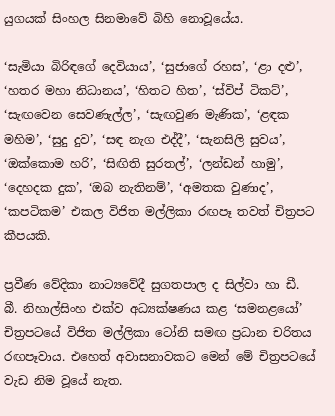යුගයක් සිංහල සිනමාවේ බිහි නොවූයේය.

‘සැමියා බිරිඳගේ දෙවියාය’, ‘සුජාගේ රහස’, ‘ළා දළු’, ‘හතර මහා නිධානය’, ‘හිතට හිත’, ‘ස්විප් ටිකට්’, ‘සැඟවෙන සෙවණැල්ල’, ‘සැඟවුණ මැණික’, ‘ළඳක මහිම’, ‘සුදු දුව’, ‘සඳ නැග එද්දී’, ‘සැනසිලි සුවය’, ‘ඔක්කොම හරි’, ‘සිඟිති සුරතල්’, ‘ලන්ඩන් හාමු’, ‘දෙහදක දුක’, ‘ඔබ නැතිනම්’, ‘අමතක වුණාද’, ‘කපටිකම’ එකල විජිත මල්ලිකා රඟපෑ තවත් චිත්‍රපට කීපයකි.

ප්‍රවීණ වේදිකා නාට්‍යවේදී සුගතපාල ද සිල්වා හා ඩී. බී. නිහාල්සිංහ එක්ව අධ්‍යක්ෂණය කළ ‘සමනළයෝ’ චිත්‍රපටයේ විජිත මල්ලිකා ටෝනි සමඟ ප්‍රධාන චරිතය රඟපෑවාය. එහෙත් අවාසනාවකට මෙන් මේ චිත්‍රපටයේ වැඩ නිම වූයේ නැත.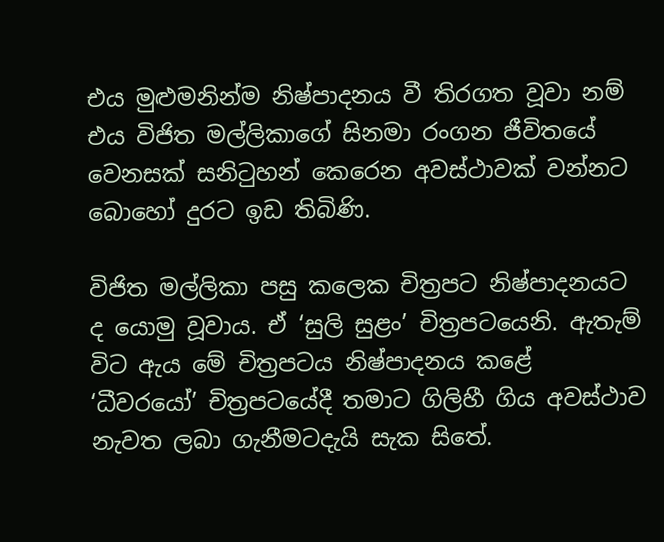එය මුළුමනින්ම නිෂ්පාදනය වී තිරගත වූවා නම් එය විජිත මල්ලිකාගේ සිනමා රංගන ජීවිතයේ වෙනසක් සනිටුහන් කෙරෙන අවස්ථාවක් වන්නට බොහෝ දුරට ඉඩ තිබිණි.

විජිත මල්ලිකා පසු කලෙක චිත්‍රපට නිෂ්පාදනයට ද යොමු වූවාය. ඒ ‘සුලි සුළං’ චිත්‍රපටයෙනි. ඇතැම් විට ඇය මේ චිත්‍රපටය නිෂ්පාදනය කළේ ‘ධීවරයෝ’ චිත්‍රපටයේදී තමාට ගිලිහී ගිය අවස්ථාව නැවත ලබා ගැනීමටදැයි සැක සිතේ.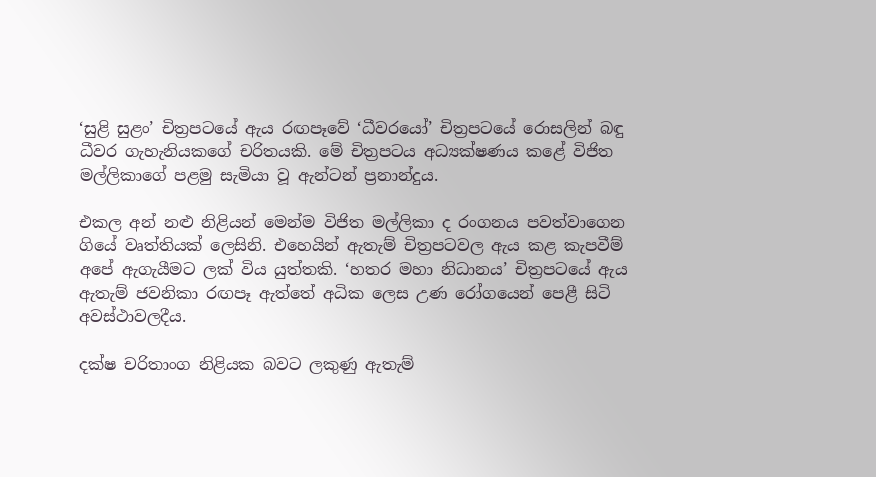‘සුළි සුළං’ චිත්‍රපටයේ ඇය රඟපෑවේ ‘ධීවරයෝ’ චිත්‍රපටයේ රොසලින් බඳු ධීවර ගැහැනියකගේ චරිතයකි. මේ චිත්‍රපටය අධ්‍යක්ෂණය කළේ විජිත මල්ලිකාගේ පළමු සැමියා වූ ඇන්ටන් ප්‍රනාන්දුය.

එකල අන් නළු නිළියන් මෙන්ම විජිත මල්ලිකා ද රංගනය පවත්වාගෙන ගියේ වෘත්තියක් ලෙසිනි. එහෙයින් ඇතැම් චිත්‍රපටවල ඇය කළ කැපවීම් අපේ ඇගැයීමට ලක් විය යුත්තකි. ‘හතර මහා නිධානය’ චිත්‍රපටයේ ඇය ඇතැම් ජවනිකා රඟපෑ ඇත්තේ අධික ලෙස උණ රෝගයෙන් පෙළී සිටි අවස්ථාවලදීය.

දක්ෂ චරිතාංග නිළියක බවට ලකුණු ඇතැම්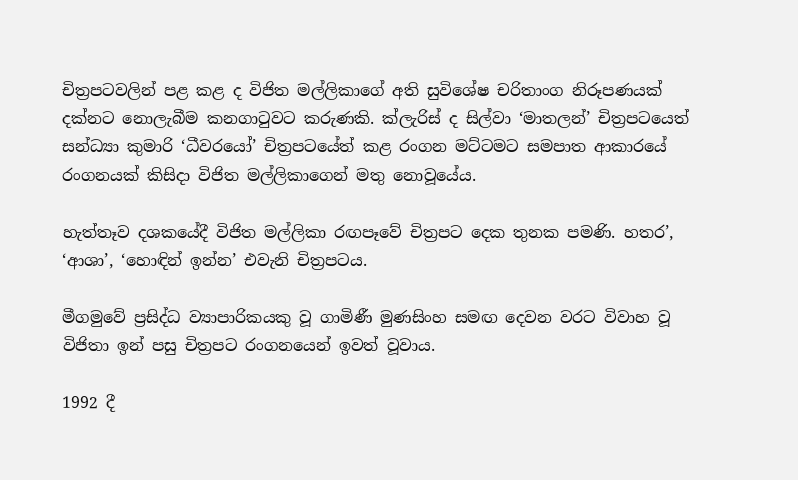චිත්‍රපටවලින් පළ කළ ද විජිත මල්ලිකාගේ අති සුවිශේෂ චරිතාංග නිරූපණයක් දක්නට නොලැබීම කනගාටුවට කරුණකි. ක්ලැරිස් ද සිල්වා ‘මාතලන්’ චිත්‍රපටයෙත් සන්ධ්‍යා කුමාරි ‘ධීවරයෝ’ චිත්‍රපටයේත් කළ රංගන මට්ටමට සමපාත ආකාරයේ රංගනයක් කිසිදා විජිත මල්ලිකාගෙන් මතු නොවූයේය.

හැත්තෑව දශකයේදී විජිත මල්ලිකා රඟපෑවේ චිත්‍රපට දෙක තුනක පමණි. හතර’, ‘ආශා’, ‘හොඳින් ඉන්න’ එවැනි චිත්‍රපටය.

මීගමුවේ ප්‍රසිද්ධ ව්‍යාපාරිකයකු වූ ගාමිණී මුණසිංහ සමඟ දෙවන වරට විවාහ වූ විජිතා ඉන් පසු චිත්‍රපට රංගනයෙන් ඉවත් වූවාය.

1992 දී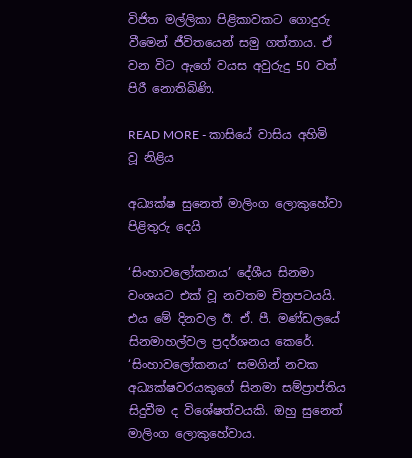විජිත මල්ලිකා පිළිකාවකට ගොදුරු වීමෙන් ජීවිතයෙන් සමු ගත්තාය. ඒ වන විට ඇගේ වයස අවුරුදු 50 වත් පිරී නොතිබිණි.

READ MORE - කාසියේ වාසිය අහිමි වූ නිළිය

අධ්‍යක්ෂ සුනෙත් මාලිංග ලොකුහේවා පිළිතුරු දෙයි

‘සිංහාවලෝකනය’ දේශීය සිනමා වංශයට එක් වූ නවතම චිත්‍රපටයයි. එය මේ දිනවල ඊ. ඒ. පී. මණ්ඩලයේ සිනමාහල්වල ප්‍රදර්ශනය කෙරේ. ‘සිංහාවලෝකනය’ සමගින් නවක අධ්‍යක්ෂවරයකුගේ සිනමා සම්ප්‍රාප්තිය සිදුවීම ද විශේෂත්වයකි. ඔහු සුනෙත් මාලිංග ලොකුහේවාය.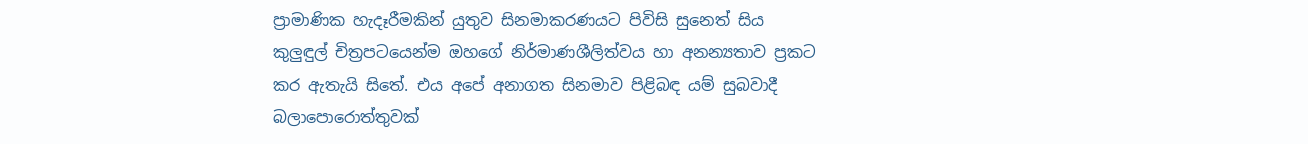ප්‍රාමාණික හැදෑරීමකින් යුතුව සිනමාකරණයට පිවිසි සුනෙත් සිය කුලුඳුල් චිත්‍රපටයෙන්ම ඔහගේ නිර්මාණශීලිත්වය හා අනන්‍යතාව ප්‍රකට කර ඇතැයි සිතේ. එය අපේ අනාගත සිනමාව පිළිබඳ යම් සුබවාදී බලාපොරොත්තුවක්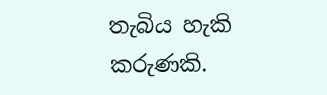තැබිය හැකි කරුණකි.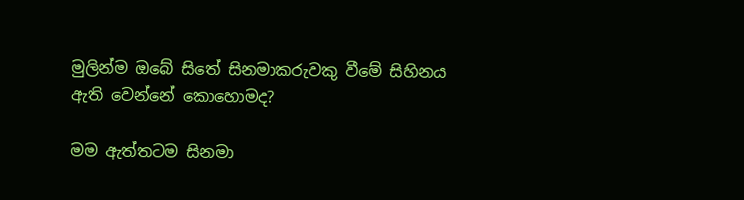මුලින්ම ඔබේ සිතේ සිනමාකරුවකු වීමේ සිහිනය ඇති වෙන්නේ කොහොමද?

මම ඇත්තටම සිනමා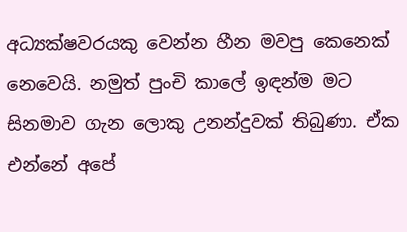අධ්‍යක්ෂවරයකු වෙන්න හීන මවපු කෙනෙක් නෙවෙයි. නමුත් පුංචි කාලේ ඉඳන්ම මට සිනමාව ගැන ලොකු උනන්දුවක් තිබුණා. ඒක එන්නේ අපේ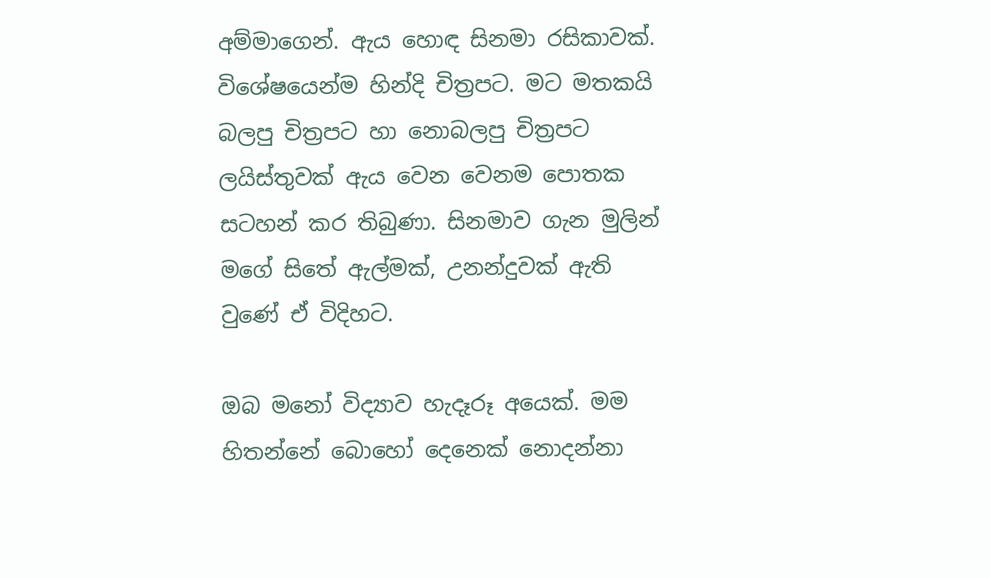අම්මාගෙන්. ඇය හොඳ සිනමා රසිකාවක්. විශේෂයෙන්ම හින්දි චිත්‍රපට. මට මතකයි බලපු චිත්‍රපට හා නොබලපු චිත්‍රපට ලයිස්තුවක් ඇය වෙන වෙනම පොතක සටහන් කර තිබුණා. සිනමාව ගැන මුලින් මගේ සිතේ ඇල්මක්, උනන්දුවක් ඇති වුණේ ඒ විදිහට.

ඔබ මනෝ විද්‍යාව හැදෑරූ අයෙක්. මම හිතන්නේ බොහෝ දෙනෙක් නොදන්නා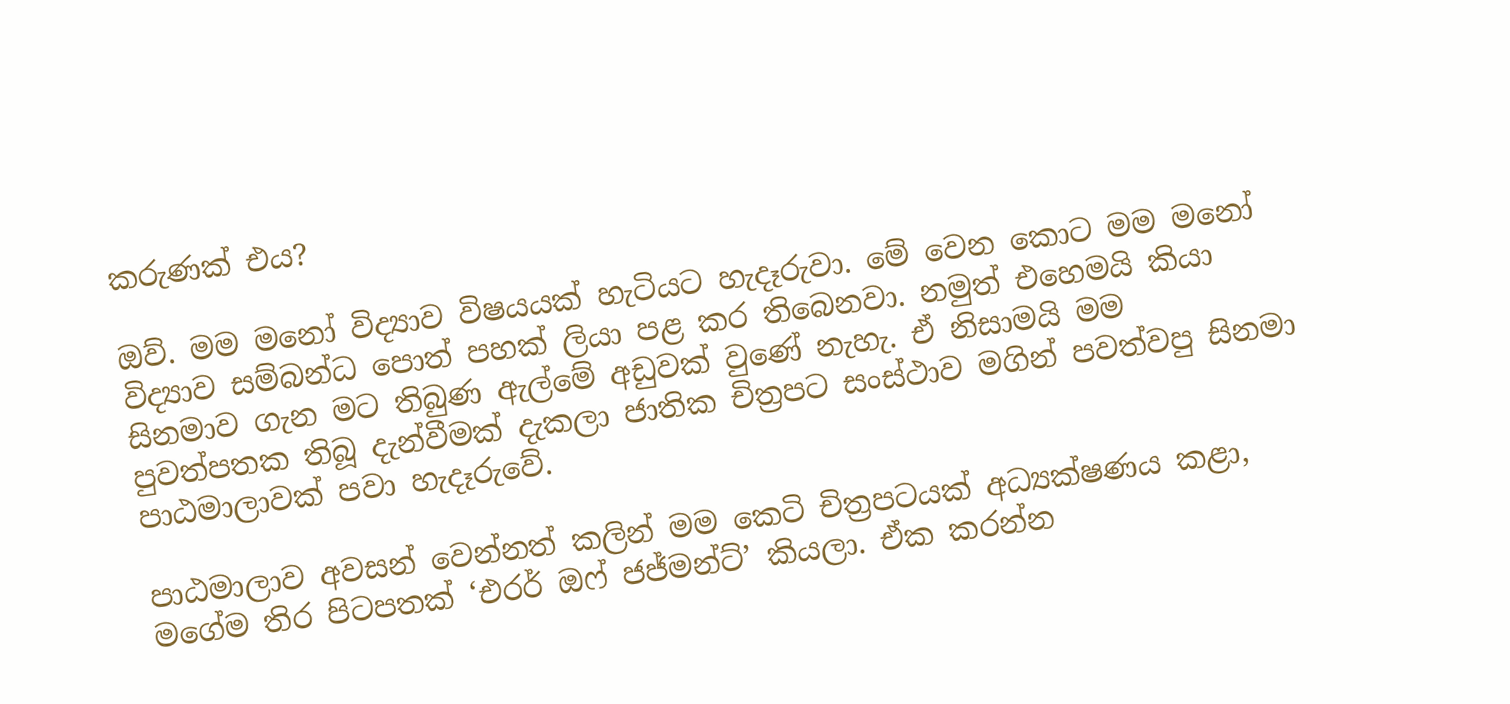කරුණක් එය?

ඔව්. මම මනෝ විද්‍යාව විෂයයක් හැටියට හැදෑරුවා. මේ වෙන කොට මම මනෝ විද්‍යාව සම්බන්ධ පොත් පහක් ලියා පළ කර තිබෙනවා. නමුත් එහෙමයි කියා සිනමාව ගැන මට තිබුණ ඇල්මේ අඩුවක් වුණේ නැහැ. ඒ නිසාමයි මම පුවත්පතක තිබූ දැන්වීමක් දැකලා ජාතික චිත්‍රපට සංස්ථාව මගින් පවත්වපු සිනමා පාඨමාලාවක් පවා හැදෑරුවේ.

පාඨමාලාව අවසන් වෙන්නත් කලින් මම කෙටි චිත්‍රපටයක් අධ්‍යක්ෂණය කළා, මගේම තිර පිටපතක් ‘එරර් ඔෆ් ජජ්මන්ට්’ කියලා. ඒක කරන්න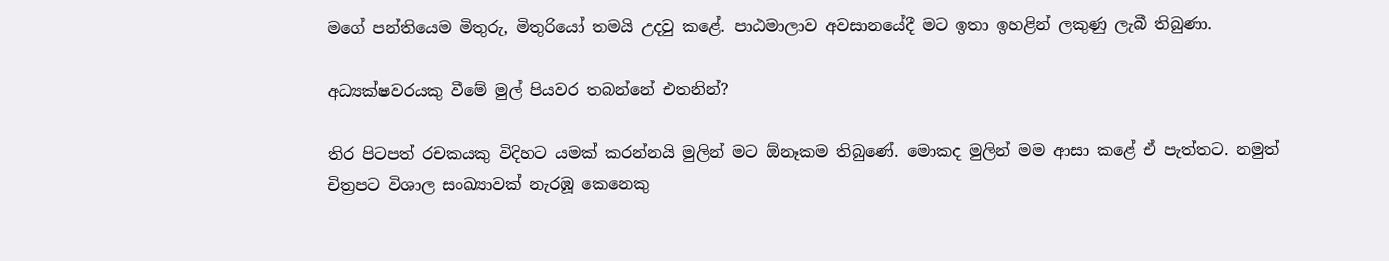මගේ පන්තියෙම මිතුරු, මිතුරියෝ තමයි උදවු කළේ. පාඨමාලාව අවසානයේදී මට ඉතා ඉහළින් ලකුණු ලැබී තිබුණා.

අධ්‍යක්ෂවරයකු වීමේ මුල් පියවර තබන්නේ එතනින්?

තිර පිටපත් රචකයකු විදිහට යමක් කරන්නයි මුලින් මට ඕනෑකම තිබුණේ. මොකද මුලින් මම ආසා කළේ ඒ පැත්තට. නමුත් චිත්‍රපට විශාල සංඛ්‍යාවක් නැරඹූ කෙනෙකු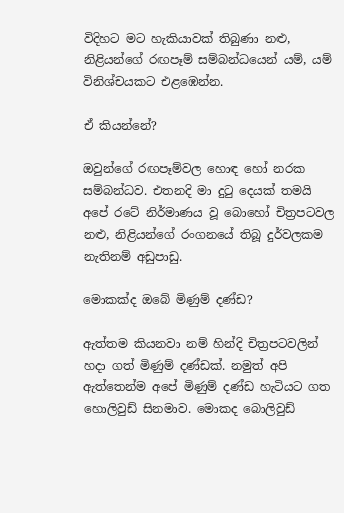විදිහට මට හැකියාවක් තිබුණා නළු, නිළියන්ගේ රඟපෑම් සම්බන්ධයෙන් යම්, යම් විනිශ්චයකට එළඹෙන්න.

ඒ කියන්නේ?

ඔවුන්ගේ රඟපෑම්වල හොඳ හෝ නරක සම්බන්ධව. එතනදි මා දුටු දෙයක් තමයි අපේ රටේ නිර්මාණය වූ බොහෝ චිත්‍රපටවල නළු, නිළියන්ගේ රංගනයේ තිබූ දුර්වලකම නැතිනම් අඩුපාඩු.

මොකක්ද ඔබේ මිණුම් දණ්ඩ?

ඇත්තම කියනවා නම් හින්දි චිත්‍රපටවලින් හදා ගත් මිණුම් දණ්ඩක්. නමුත් අපි ඇත්තෙන්ම අපේ මිණුම් දණ්ඩ හැටියට ගත හොලිවුඩ් සිනමාව. මොකද බොලිවුඩ්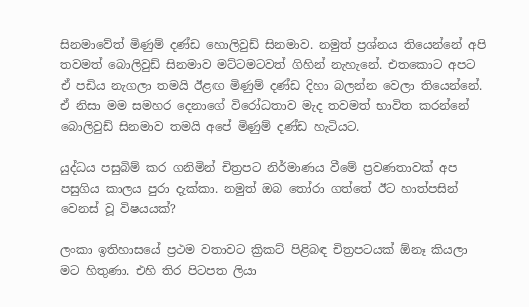සිනමාවේත් මිණුම් දණ්ඩ හොලිවුඩ් සිනමාව. නමුත් ප්‍රශ්නය තියෙන්නේ අපි තවමත් බොලිවුඩ් සිනමාව මට්ටමටවත් ගිහින් නැහැනේ. එතකොට අපට ඒ පඩිය නැගලා තමයි ඊළඟ මිණුම් දණ්ඩ දිහා බලන්න වෙලා තියෙන්නේ. ඒ නිසා මම සමහර දෙනාගේ විරෝධතාව මැද තවමත් භාවිත කරන්නේ බොලිවුඩ් සිනමාව තමයි අපේ මිණුම් දණ්ඩ හැටියට.

යුද්ධය පසුබිම් කර ගනිමින් චිත්‍රපට නිර්මාණය වීමේ ප්‍රවණතාවක් අප පසුගිය කාලය පුරා දැක්කා. නමුත් ඔබ තෝරා ගත්තේ ඊට හාත්පසින් වෙනස් වූ විෂයයක්?

ලංකා ඉතිහාසයේ ප්‍රථම වතාවට ක්‍රිකට් පිළිබඳ චිත්‍රපටයක් ඕනෑ කියලා මට හිතුණා. එහි තිර පිටපත ලියා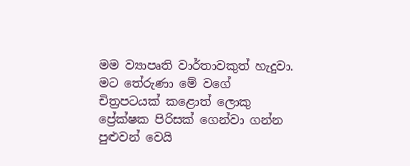මම ව්‍යාපෘති වාර්තාවකුත් හැදුවා. මට තේරුණා මේ වගේ චිත්‍රපටයක් කළොත් ලොකු ප්‍රේක්ෂක පිරිසක් ගෙන්වා ගන්න පුළුවන් වෙයි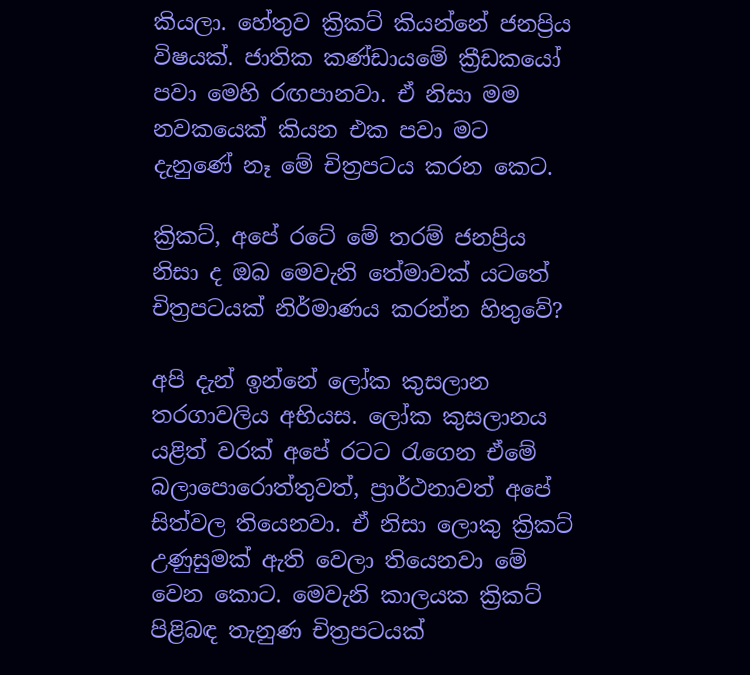කියලා. හේතුව ක්‍රිකට් කියන්නේ ජනප්‍රිය විෂයක්. ජාතික කණ්ඩායමේ ක්‍රීඩකයෝ පවා මෙහි රඟපානවා. ඒ නිසා මම නවකයෙක් කියන එක පවා මට දැනුණේ නෑ මේ චිත්‍රපටය කරන කෙට.

ක්‍රිකට්, අපේ රටේ මේ තරම් ජනප්‍රිය නිසා ද ඔබ මෙවැනි තේමාවක් යටතේ චිත්‍රපටයක් නිර්මාණය කරන්න හිතුවේ?

අපි දැන් ඉන්නේ ලෝක කුසලාන තරගාවලිය අභියස. ලෝක කුසලානය යළිත් වරක් අපේ රටට රැගෙන ඒමේ බලාපොරොත්තුවත්, ප්‍රාර්ථනාවත් අපේ සිත්වල තියෙනවා. ඒ නිසා ලොකු ක්‍රිකට් උණුසුමක් ඇති වෙලා තියෙනවා මේ වෙන කොට. මෙවැනි කාලයක ක්‍රිකට් පිළිබඳ තැනුණ චිත්‍රපටයක්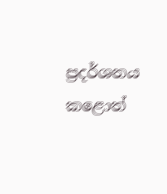ප්‍රදර්ශනය කළොත්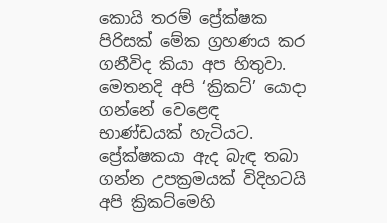කොයි තරම් ප්‍රේක්ෂක පිරිසක් මේක ග්‍රහණය කර ගනීවිද කියා අප හිතුවා. මෙතනදි අපි ‘ක්‍රිකට්’ යොදා ගන්නේ වෙළෙඳ භාණ්ඩයක් හැටියට. ප්‍රේක්ෂකයා ඇද බැඳ තබා ගන්න උපක්‍රමයක් විදිහටයි අපි ක්‍රිකට්මෙහි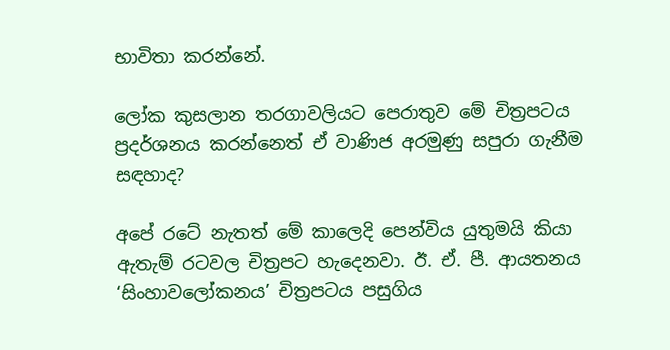භාවිතා කරන්නේ.

ලෝක කුසලාන තරගාවලියට පෙරාතුව මේ චිත්‍රපටය ප්‍රදර්ශනය කරන්නෙත් ඒ වාණිජ අරමුණු සපුරා ගැනීම සඳහාද?

අපේ රටේ නැතත් මේ කාලෙදි පෙන්විය යුතුමයි කියා ඇතැම් රටවල චිත්‍රපට හැදෙනවා. ඊ. ඒ. පී. ආයතනය ‘සිංහාවලෝකනය’ චිත්‍රපටය පසුගිය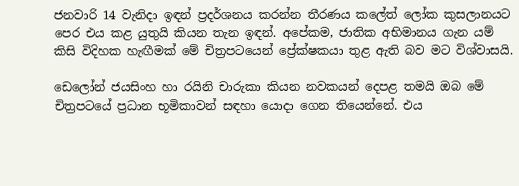ජනවාරි 14 වැනිදා ඉඳන් ප්‍රදර්ශනය කරන්න තීරණය කලේත් ලෝක කුසලානයට පෙර එය කළ යුතුයි කියන තැන ඉඳන්. අපේකම, ජාතික අභිමානය ගැන යම් කිසි විදිහක හැඟීමක් මේ චිත්‍රපටයෙන් ප්‍රේක්ෂකයා තුළ ඇති බව මට විශ්වාසයි.

ඩෙලෝන් ජයසිංහ හා රයිනි චාරුකා කියන නවකයන් දෙපළ තමයි ඔබ මේ චිත්‍රපටයේ ප්‍රධාන භූමිකාවන් සඳහා යොදා ගෙන තියෙන්නේ. එය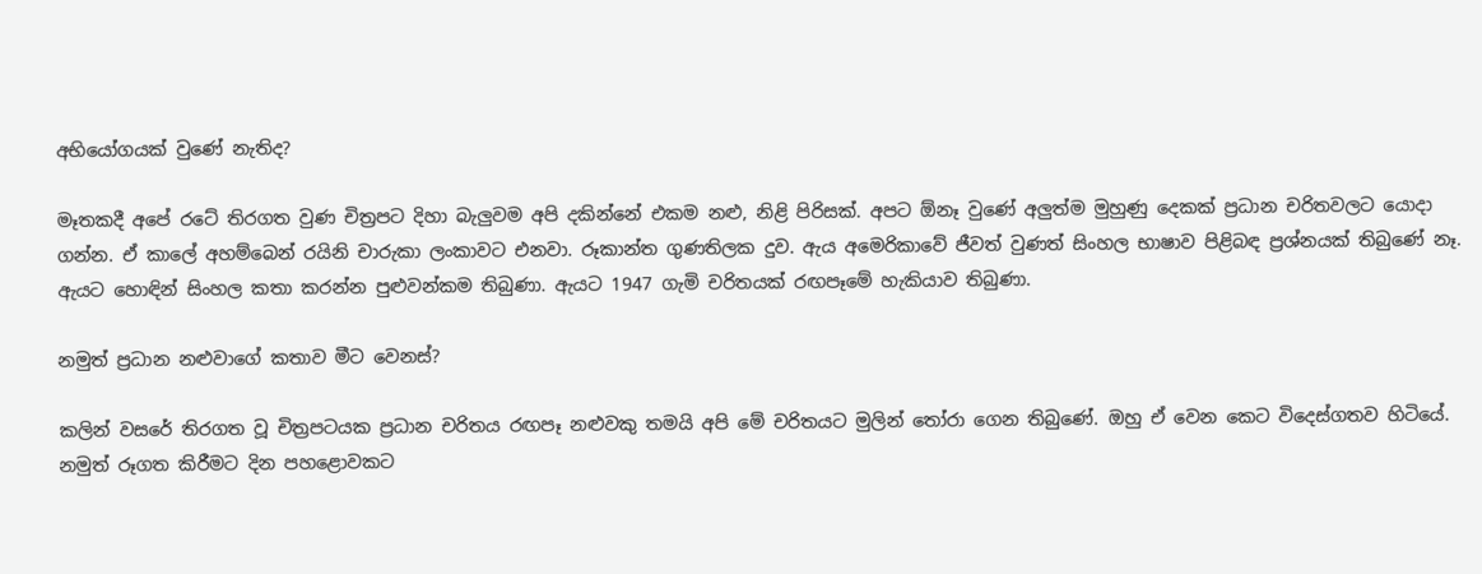අභියෝගයක් වුණේ නැතිද?

මෑතකදී අපේ රටේ තිරගත වුණ චිත්‍රපට දිහා බැලුවම අපි දකින්නේ එකම නළු, නිළි පිරිසක්. අපට ඕනෑ වුණේ අලුත්ම මුහුණු දෙකක් ප්‍රධාන චරිතවලට යොදා ගන්න. ඒ කාලේ අහම්බෙන් රයිනි චාරුකා ලංකාවට එනවා. රූකාන්ත ගුණතිලක දුව. ඇය අමෙරිකාවේ ජීවත් වුණත් සිංහල භාෂාව පිළිබඳ ප්‍රශ්නයක් තිබුණේ නෑ. ඇයට හොඳින් සිංහල කතා කරන්න පුළුවන්කම තිබුණා. ඇයට 1947 ගැමි චරිතයක් රඟපෑමේ හැකියාව තිබුණා.

නමුත් ප්‍රධාන නළුවාගේ කතාව මීට වෙනස්?

කලින් වසරේ තිරගත වූ චිත්‍රපටයක ප්‍රධාන චරිතය රඟපෑ නළුවකු තමයි අපි මේ චරිතයට මුලින් තෝරා ගෙන තිබුණේ. ඔහු ඒ වෙන කෙට විදෙස්ගතව හිටියේ. නමුත් රූගත කිරීමට දින පහළොවකට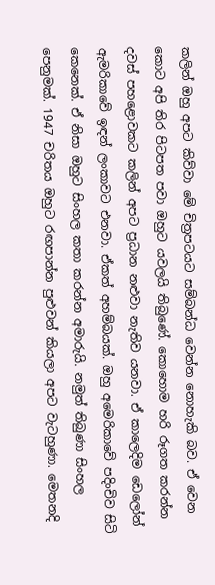කලින් ඔහු අපට කිව්වා මේ චිත්‍රපටයට සම්බන්ධ වෙන්න නොහැකි බව. ඒ වෙන කොට අපි තිර පිටපත පවා ඔහුට යවලයි තිබුණේ. කොහොම හරි රූගත කරන්න දවස් පහළොවකට කලින් අපට ප්‍රධාන නළුවා නැතිව යනවා. ඒ කාලෙදිම ඩෙලෝන් ඇමරිකාවේ ඉඳන් ලංකාවට එනවා. ඒකත් අහම්බයක්. ඔහු අමෙරිකාවේ පදිංචිව සිටි කෙනෙක්. ඒ නිසා ඔහුට සිංහල කතා කරන්න අමාරුයි. නමුත් තිබුණා සිංහල පෙනුමක්. 1947 චරිතය ඔහුට රඟපාන්න පුළුවන් කියලා අපට වැටහුණා. මෙතනදි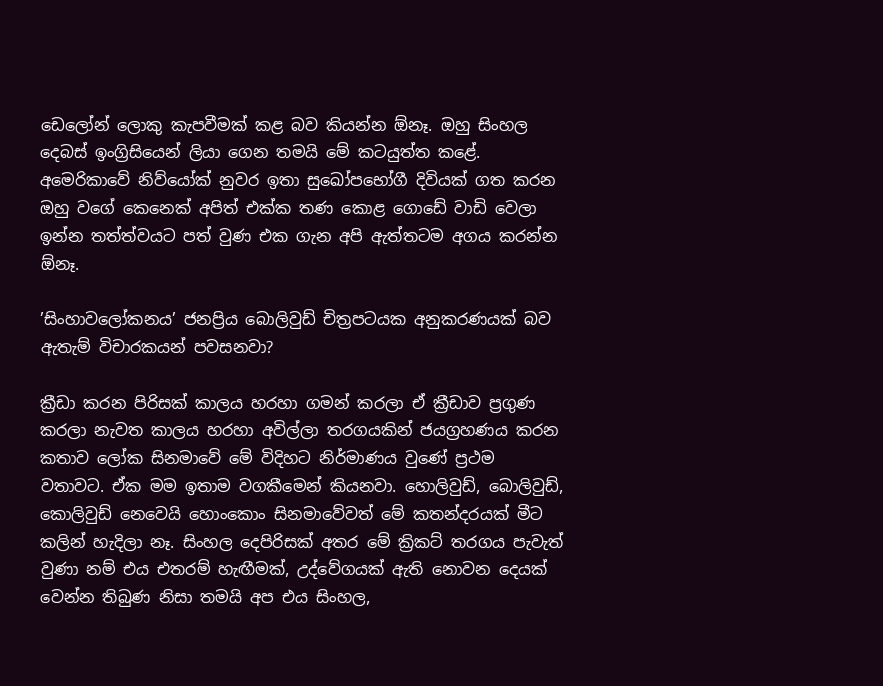ඩෙලෝන් ලොකු කැපවීමක් කළ බව කියන්න ඕනෑ. ඔහු සිංහල දෙබස් ඉංග්‍රිසියෙන් ලියා ගෙන තමයි මේ කටයුත්ත කළේ. අමෙරිකාවේ නිව්යෝක් නුවර ඉතා සුඛෝපභෝගී දිවියක් ගත කරන ඔහු වගේ කෙනෙක් අපිත් එක්ක තණ කොළ ගොඩේ වාඩි වෙලා ඉන්න තත්ත්වයට පත් වුණ එක ගැන අපි ඇත්තටම අගය කරන්න ඕනෑ.

’සිංහාවලෝකනය’ ජනප්‍රිය බොලිවුඩ් චිත්‍රපටයක අනුකරණයක් බව ඇතැම් විචාරකයන් පවසනවා?

ක්‍රීඩා කරන පිරිසක් කාලය හරහා ගමන් කරලා ඒ ක්‍රීඩාව ප්‍රගුණ කරලා නැවත කාලය හරහා අවිල්ලා තරගයකින් ජයග්‍රහණය කරන කතාව ලෝක සිනමාවේ මේ විදිහට නිර්මාණය වුණේ ප්‍රථම වතාවට. ඒක මම ඉතාම වගකීමෙන් කියනවා. හොලිවුඩ්, බොලිවුඩ්, කොලිවුඩ් නෙවෙයි හොංකොං සිනමාවේවත් මේ කතන්දරයක් මීට කලින් හැදිලා නෑ. සිංහල දෙපිරිසක් අතර මේ ක්‍රිකට් තරගය පැවැත් වුණා නම් එය එතරම් හැඟීමක්, උද්වේගයක් ඇති නොවන දෙයක් වෙන්න තිබුණ නිසා තමයි අප එය සිංහල,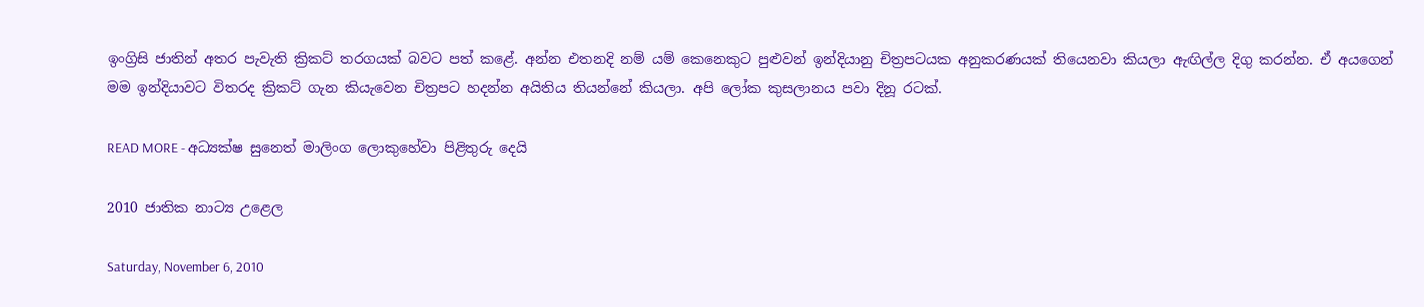ඉංග්‍රිසි ජාතින් අතර පැවැති ක්‍රිකට් තරගයක් බවට පත් කළේ. අන්න එතනදි නම් යම් කෙනෙකුට පුළුවන් ඉන්දියානු චිත්‍රපටයක අනුකරණයක් තියෙනවා කියලා ඇඟිල්ල දිගු කරන්න. ඒ අයගෙන් මම ඉන්දියාවට විතරද ක්‍රිකට් ගැන කියැවෙන චිත්‍රපට හදන්න අයිතිය තියන්නේ කියලා. අපි ලෝක කුසලානය පවා දිනූ රටක්.

READ MORE - අධ්‍යක්ෂ සුනෙත් මාලිංග ලොකුහේවා පිළිතුරු දෙයි

2010 ජාතික නාට්‍ය උළෙල

Saturday, November 6, 2010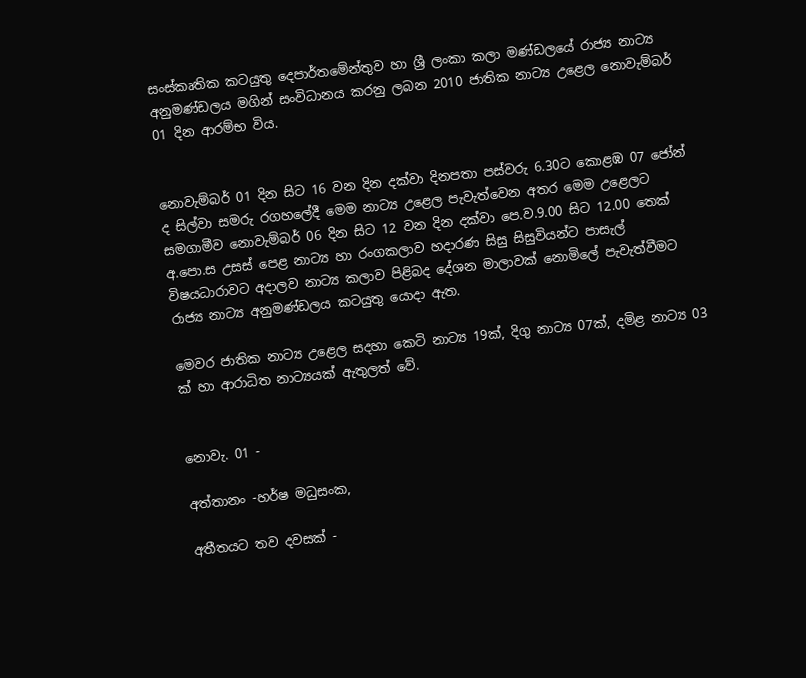සංස්කෘතික කටයුතු දෙපාර්තමේන්තුව හා ශ්‍රී ලංකා කලා මණ්ඩලයේ රාජ්‍ය නාට්‍ය අනුමණ්ඩලය මගින් සංවිධානය කරනු ලබන 2010 ජාතික නාට්‍ය උළෙල නොවැම්බර් 01 දින ආරම්භ විය.


නොවැම්බර් 01 දින සිට 16 වන දින දක්වා දිනපතා පස්වරු 6.30ට කොළඹ 07 ජෝන් ද සිල්වා සමරු රගහලේදී ‍මෙම නාට්‍ය උළෙල පැවැත්වෙන අතර මෙම උළෙලට සමගාමීව නොවැම්බර් 06 දින සිට 12 වන දින දක්වා පෙ.ව.9.00 සිට 12.00 තෙක් අ.පො.ස උසස් පෙළ නාට්‍ය හා රංගකලාව හදාරණ සිසු සිසුවියන්ට පාසැල් විෂයධාරාවට අදාලව නාට්‍ය කලාව පිළිබද දේශන මාලාවක් නොමිලේ පැවැත්වීමට රාජ්‍ය නාට්‍ය අනුමණ්ඩලය කටයුතු යොදා ඇත.

මෙවර ජාතික නාට්‍ය උළෙල සදහා කෙටි නාට්‍ය 19ක්, දිගු නාට්‍ය 07ක්, දමිළ නාට්‍ය 03 ක් හා ආරාධිත නාට්‍යයක් ඇතුලත් වේ.


නොවැ. 01 -

අත්තානං -හර්ෂ මධුසංක,

අතීතයට තව දවසක් -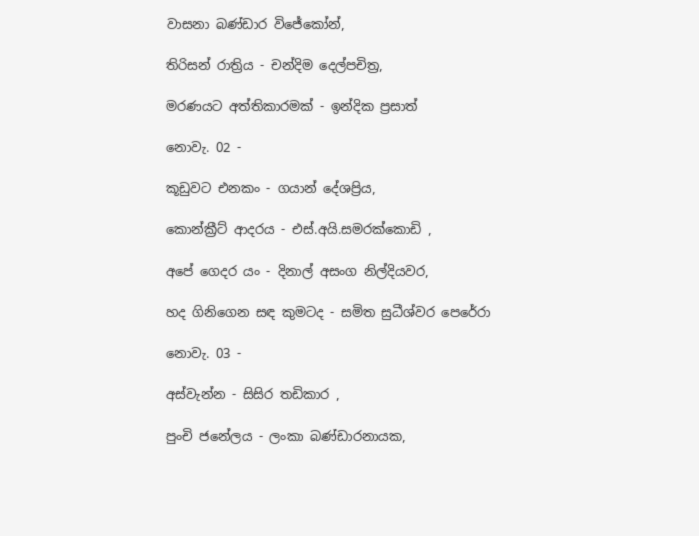වාසනා බණ්ඩාර විජේකෝන්,

තිරිසන් රාත්‍රිය - චන්දිම දෙල්පචිත්‍ර,

මරණයට අත්තිකාරමක් - ඉන්දික ප්‍රසාත්

නොවැ. 02 -

කූඩුවට එනකං - ගයාන් දේශප්‍රිය,

කොන්ක්‍රීට් ආදරය - එස්.අයි.සමරක්කොඩි ,

අපේ ගෙදර යං - දිනාල් අසංග නිල්දියවර,

හද ගිනිගෙන සඳ කුමටද - සමිත සුධීශ්වර පෙරේරා

නොවැ. 03 -

අස්වැන්න - සිසිර තඩිකාර ,

පුංචි ජනේලය - ලංකා බණ්ඩාරනායක,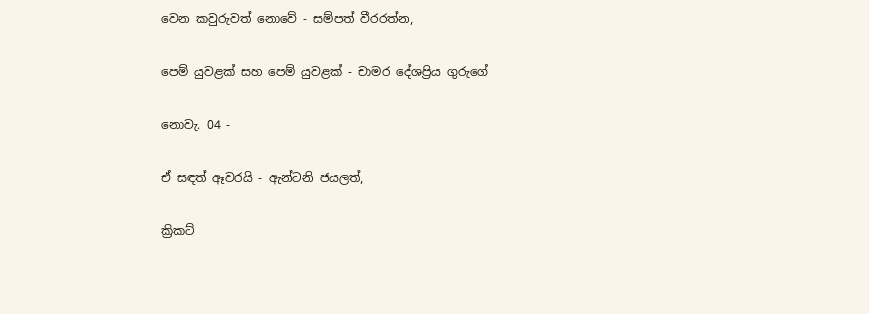වෙන කවුරුවත් නොවේ - සම්පත් වීරරත්න,

පෙම් යුවළක් සහ පෙම් යුවළක් - චාමර දේශප්‍රිය ගුරුගේ

නොවැ. 04 -

ඒ සඳත් ඈවරයි - ඇන්ටනි ජයලත්,

ක්‍රිකට්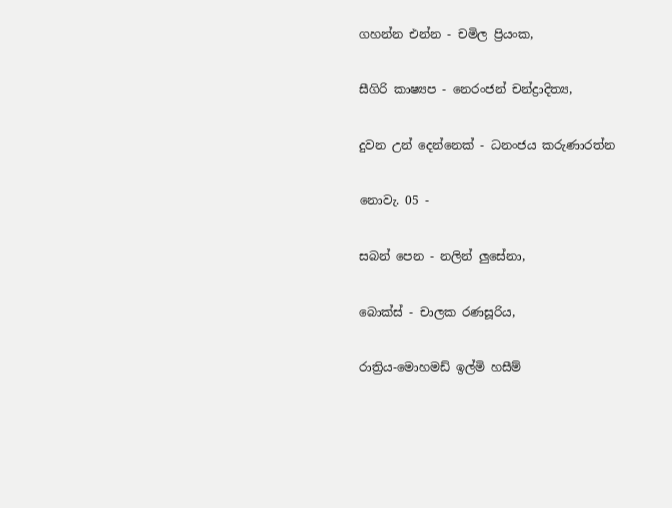ගහන්න එන්න - චමිල ප්‍රියංක,

සීගිරි කාෂ්‍යප - නෙරංජන් චන්ද්‍රාදිත්‍ය,

දුවන උන් දෙන්නෙක් - ධනංජය කරුණාරත්න

නොවැ. 05 -

සබන් පෙන - නලින් ලුසේනා,

බොක්ස් - චාලක රණසූරිය,

රාත්‍රිය-මොහමඩ් ඉල්මි හසීම්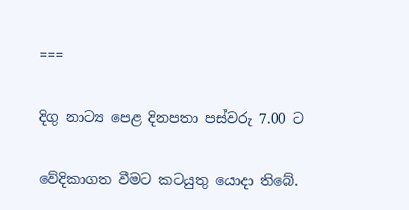===

දිගු නාට්‍ය පෙළ දිනපතා පස්වරු 7.00 ට

වේදිකාගත වීමට කටයුතු යොදා තිබේ.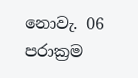නොවැ. 06 පරාක්‍රම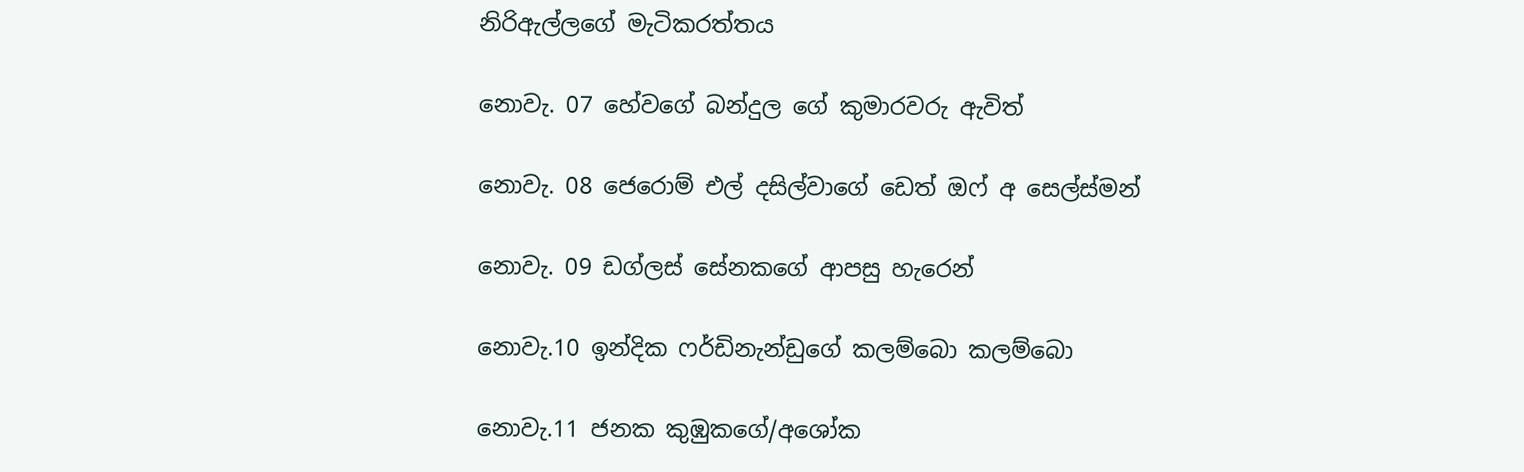නිරිඇල්ලගේ මැටිකරත්තය

නොවැ. 07 හේවගේ බන්දුල ගේ කුමාරවරු ඇවිත්

නොවැ. 08 ජෙරොම් එල් දසිල්වාගේ ඩෙත් ඔෆ් අ සෙල්ස්මන්

නොවැ. 09 ඩග්ලස් සේනකගේ ආපසු හැරෙන්

නොවැ.10 ඉන්දික ෆර්ඩිනැන්ඩුගේ කලම්බො කලම්බො

නොවැ.11 ජනක කුඹුකගේ/අශෝක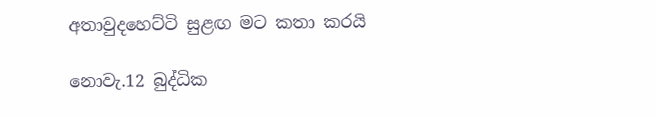අතාවුදහෙට්ටි සුළඟ මට කතා කරයි

නොවැ.12 බුද්ධික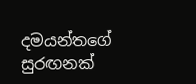දමයන්තගේ සුරඟනක්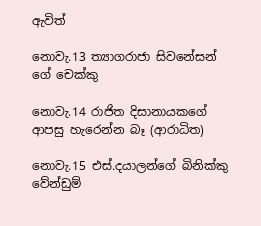ඇවිත්

නොවැ.13 ත්‍යාගරාජා සිවනේසන් ගේ චෙක්කු

නොවැ.14 රාජිත දිසානායකගේ ආපසු හැරෙන්න බෑ (ආරාධිත)

නොවැ.15 එස්.දයාලන්ගේ බිනික්කු වේන්ඩුම්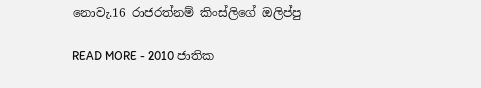නොවැ.16 රාජරත්නම් කිංස්ලිගේ ඔලිප්පු

READ MORE - 2010 ජාතික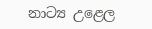නාට්‍ය උළෙල